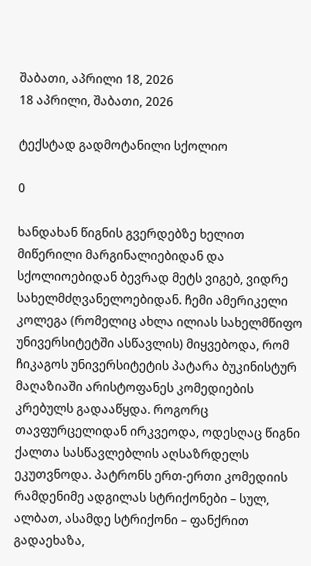შაბათი, აპრილი 18, 2026
18 აპრილი, შაბათი, 2026

ტექსტად გადმოტანილი სქოლიო

0

ხანდახან წიგნის გვერდებზე ხელით მიწერილი მარგინალიებიდან და სქოლიოებიდან ბევრად მეტს ვიგებ, ვიდრე სახელმძღვანელოებიდან. ჩემი ამერიკელი კოლეგა (რომელიც ახლა ილიას სახელმწიფო უნივერსიტეტში ასწავლის) მიყვებოდა, რომ ჩიკაგოს უნივერსიტეტის პატარა ბუკინისტურ მაღაზიაში არისტოფანეს კომედიების კრებულს გადააწყდა. როგორც თავფურცელიდან ირკვეოდა, ოდესღაც წიგნი ქალთა სასწავლებლის აღსაზრდელს ეკუთვნოდა. პატრონს ერთ-ერთი კომედიის რამდენიმე ადგილას სტრიქონები – სულ, ალბათ, ასამდე სტრიქონი – ფანქრით გადაეხაზა,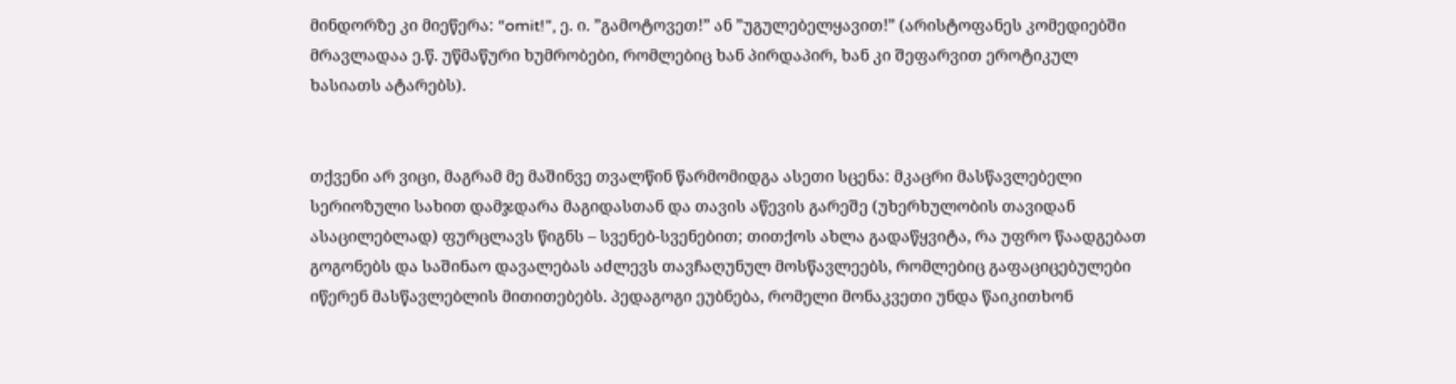მინდორზე კი მიეწერა: “omit!”, ე. ი. ”გამოტოვეთ!” ან ”უგულებელყავით!” (არისტოფანეს კომედიებში მრავლადაა ე.წ. უწმაწური ხუმრობები, რომლებიც ხან პირდაპირ, ხან კი შეფარვით ეროტიკულ ხასიათს ატარებს).


თქვენი არ ვიცი, მაგრამ მე მაშინვე თვალწინ წარმომიდგა ასეთი სცენა: მკაცრი მასწავლებელი სერიოზული სახით დამჯდარა მაგიდასთან და თავის აწევის გარეშე (უხერხულობის თავიდან ასაცილებლად) ფურცლავს წიგნს – სვენებ-სვენებით; თითქოს ახლა გადაწყვიტა, რა უფრო წაადგებათ გოგონებს და საშინაო დავალებას აძლევს თავჩაღუნულ მოსწავლეებს, რომლებიც გაფაციცებულები იწერენ მასწავლებლის მითითებებს. პედაგოგი ეუბნება, რომელი მონაკვეთი უნდა წაიკითხონ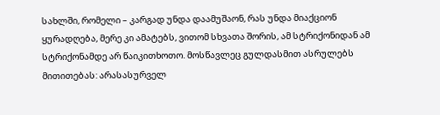სახლში, რომელი – კარგად უნდა დაამუშაონ, რას უნდა მიაქციონ ყურადღება, მერე კი ამატებს, ვითომ სხვათა შორის, ამ სტრიქონიდან ამ სტრიქონამდე არ წაიკითხოთო. მოსწავლეც გულდასმით ასრულებს მითითებას: არასასურველ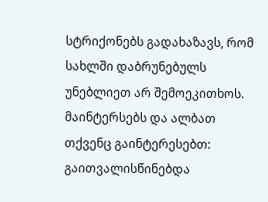სტრიქონებს გადახაზავს, რომ სახლში დაბრუნებულს უნებლიეთ არ შემოეკითხოს. მაინტერსებს და ალბათ თქვენც გაინტერესებთ: გაითვალისწინებდა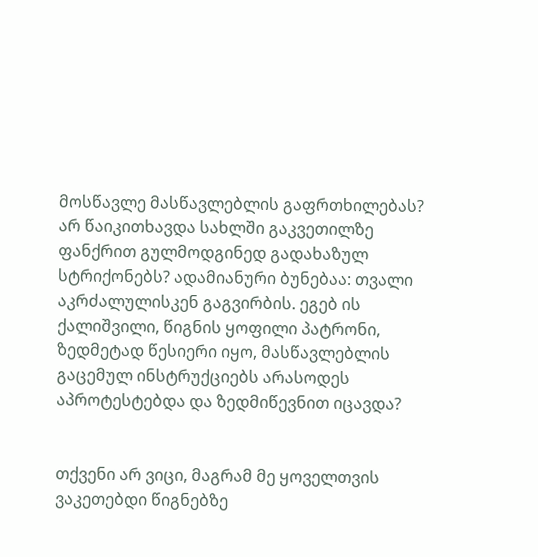მოსწავლე მასწავლებლის გაფრთხილებას? არ წაიკითხავდა სახლში გაკვეთილზე ფანქრით გულმოდგინედ გადახაზულ სტრიქონებს? ადამიანური ბუნებაა: თვალი აკრძალულისკენ გაგვირბის. ეგებ ის ქალიშვილი, წიგნის ყოფილი პატრონი, ზედმეტად წესიერი იყო, მასწავლებლის გაცემულ ინსტრუქციებს არასოდეს აპროტესტებდა და ზედმიწევნით იცავდა?


თქვენი არ ვიცი, მაგრამ მე ყოველთვის ვაკეთებდი წიგნებზე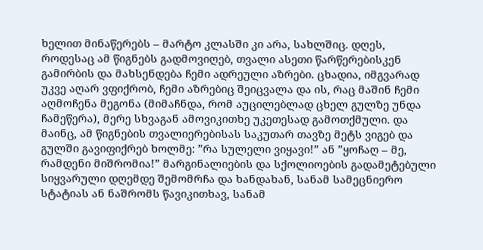ხელით მინაწერებს – მარტო კლასში კი არა, სახლშიც. დღეს, როდესაც ამ წიგნებს გადმოვიღებ, თვალი ასეთი წარწერებისკენ გამირბის და მახსენდება ჩემი ადრეული აზრები. ცხადია, იმგვარად უკვე აღარ ვფიქრობ, ჩემი აზრებიც შეიცვალა და ის, რაც მაშინ ჩემი აღმოჩენა მეგონა (მიმაჩნდა, რომ აუცილებლად ცხელ გულზე უნდა ჩამეწერა), მერე სხვაგან ამოვიკითხე უკეთესად გამოთქმული. და მაინც, ამ წიგნების თვალიერებისას საკუთარ თავზე მეტს ვიგებ და გულში გავიფიქრებ ხოლმე: ”რა სულელი ვიყავი!” ან ”ყოჩაღ – მე, რამდენი მიშრომია!” მარგინალიების და სქოლიოების გადამეტებული სიყვარული დღემდე შემომრჩა და ხანდახან, სანამ სამეცნიერო სტატიას ან ნაშრომს წავიკითხავ, სანამ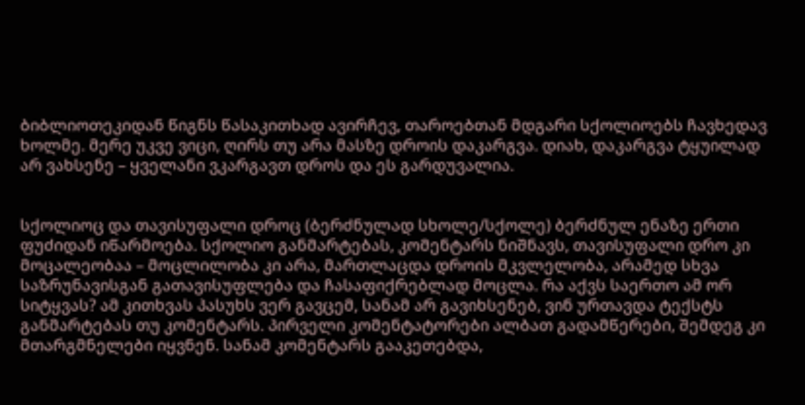ბიბლიოთეკიდან წიგნს წასაკითხად ავირჩევ, თაროებთან მდგარი სქოლიოებს ჩავხედავ ხოლმე. მერე უკვე ვიცი, ღირს თუ არა მასზე დროის დაკარგვა. დიახ, დაკარგვა ტყუილად არ ვახსენე – ყველანი ვკარგავთ დროს და ეს გარდუვალია.


სქოლიოც და თავისუფალი დროც (ბერძნულად სხოლე/სქოლე) ბერძნულ ენაზე ერთი ფუძიდან იწარმოება. სქოლიო განმარტებას, კომენტარს ნიშნავს, თავისუფალი დრო კი მოცალეობაა – მოცლილობა კი არა, მართლაცდა დროის მკვლელობა, არამედ სხვა საზრუნავისგან გათავისუფლება და ჩასაფიქრებლად მოცლა. რა აქვს საერთო ამ ორ სიტყვას? ამ კითხვას პასუხს ვერ გავცემ, სანამ არ გავიხსენებ, ვინ ურთავდა ტექსტს განმარტებას თუ კომენტარს. პირველი კომენტატორები ალბათ გადამწერები, შემდეგ კი მთარგმნელები იყვნენ. სანამ კომენტარს გააკეთებდა,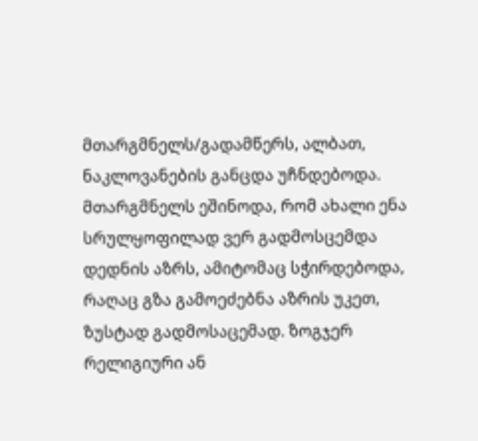მთარგმნელს/გადამწერს, ალბათ, ნაკლოვანების განცდა უჩნდებოდა. მთარგმნელს ეშინოდა, რომ ახალი ენა სრულყოფილად ვერ გადმოსცემდა დედნის აზრს, ამიტომაც სჭირდებოდა, რაღაც გზა გამოეძებნა აზრის უკეთ, ზუსტად გადმოსაცემად. ზოგჯერ რელიგიური ან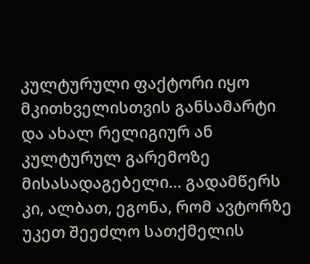კულტურული ფაქტორი იყო მკითხველისთვის განსამარტი და ახალ რელიგიურ ან კულტურულ გარემოზე მისასადაგებელი… გადამწერს კი, ალბათ, ეგონა, რომ ავტორზე უკეთ შეეძლო სათქმელის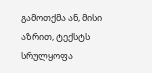გამოთქმა ან, მისი აზრით, ტექსტს სრულყოფა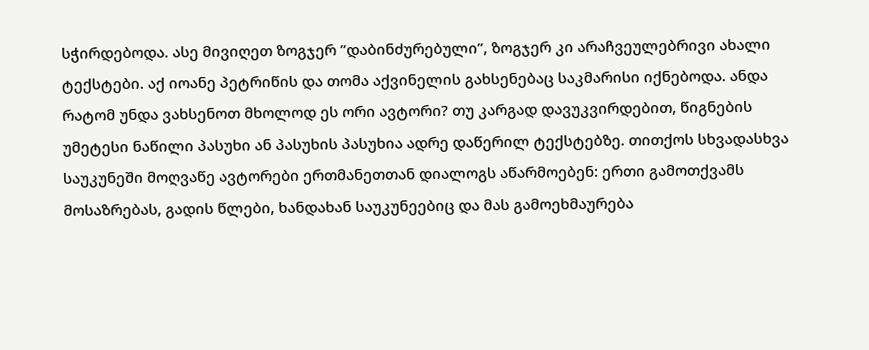სჭირდებოდა. ასე მივიღეთ ზოგჯერ ”დაბინძურებული”, ზოგჯერ კი არაჩვეულებრივი ახალი ტექსტები. აქ იოანე პეტრიწის და თომა აქვინელის გახსენებაც საკმარისი იქნებოდა. ანდა რატომ უნდა ვახსენოთ მხოლოდ ეს ორი ავტორი? თუ კარგად დავუკვირდებით, წიგნების უმეტესი ნაწილი პასუხი ან პასუხის პასუხია ადრე დაწერილ ტექსტებზე. თითქოს სხვადასხვა საუკუნეში მოღვაწე ავტორები ერთმანეთთან დიალოგს აწარმოებენ: ერთი გამოთქვამს მოსაზრებას, გადის წლები, ხანდახან საუკუნეებიც და მას გამოეხმაურება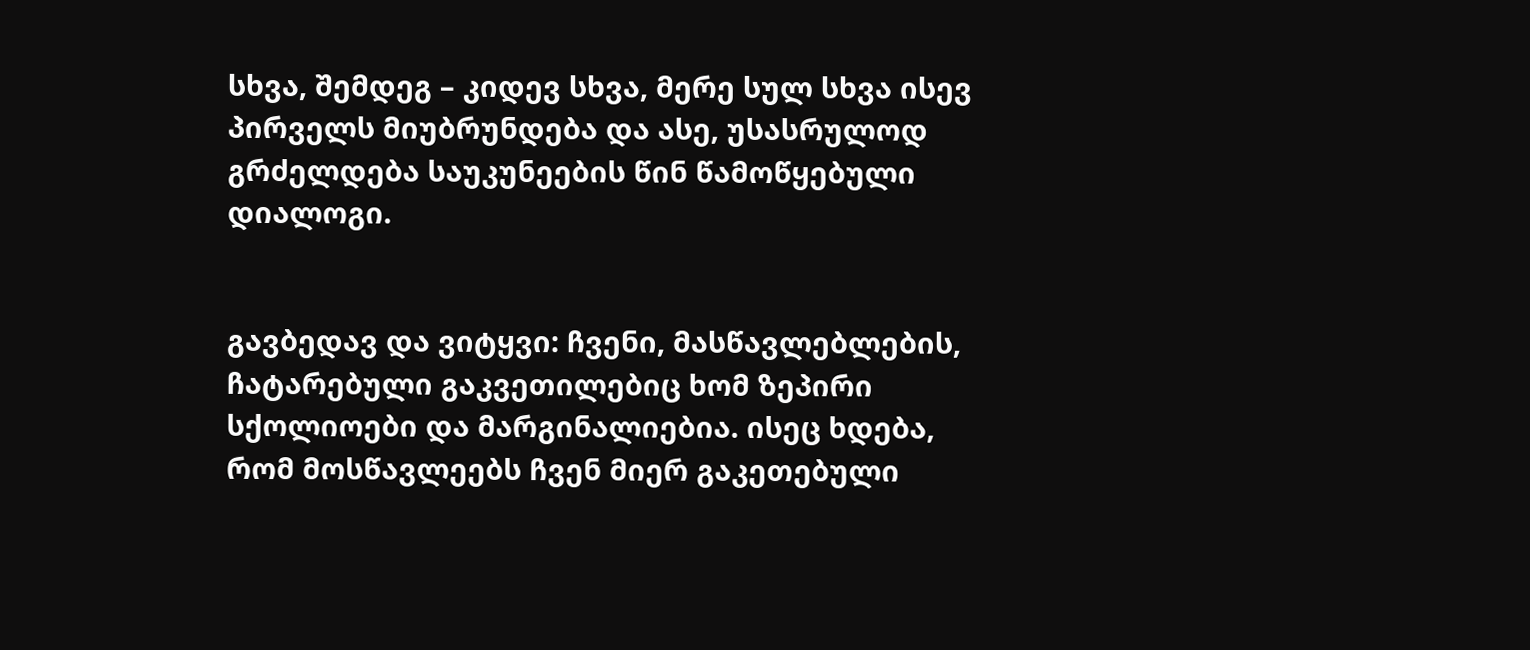სხვა, შემდეგ – კიდევ სხვა, მერე სულ სხვა ისევ პირველს მიუბრუნდება და ასე, უსასრულოდ გრძელდება საუკუნეების წინ წამოწყებული დიალოგი.


გავბედავ და ვიტყვი: ჩვენი, მასწავლებლების, ჩატარებული გაკვეთილებიც ხომ ზეპირი სქოლიოები და მარგინალიებია. ისეც ხდება, რომ მოსწავლეებს ჩვენ მიერ გაკეთებული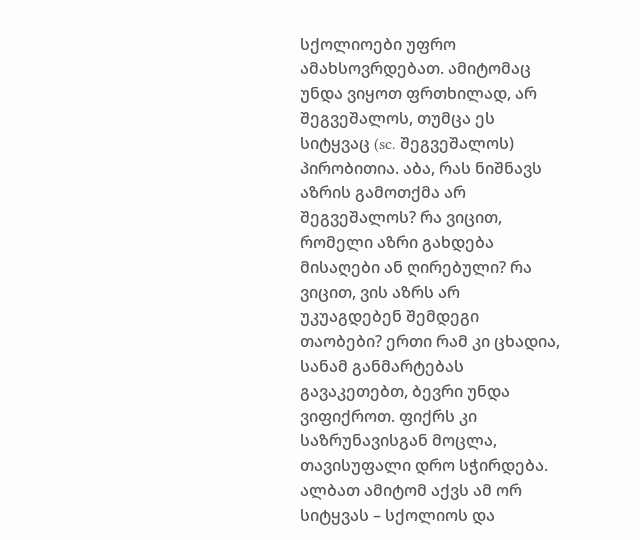სქოლიოები უფრო ამახსოვრდებათ. ამიტომაც უნდა ვიყოთ ფრთხილად, არ შეგვეშალოს, თუმცა ეს სიტყვაც (sc. შეგვეშალოს) პირობითია. აბა, რას ნიშნავს აზრის გამოთქმა არ შეგვეშალოს? რა ვიცით, რომელი აზრი გახდება მისაღები ან ღირებული? რა ვიცით, ვის აზრს არ უკუაგდებენ შემდეგი თაობები? ერთი რამ კი ცხადია, სანამ განმარტებას გავაკეთებთ, ბევრი უნდა ვიფიქროთ. ფიქრს კი საზრუნავისგან მოცლა, თავისუფალი დრო სჭირდება. ალბათ ამიტომ აქვს ამ ორ სიტყვას – სქოლიოს და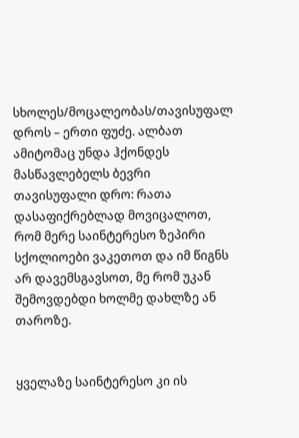სხოლეს/მოცალეობას/თავისუფალ დროს – ერთი ფუძე. ალბათ ამიტომაც უნდა ჰქონდეს მასწავლებელს ბევრი თავისუფალი დრო: რათა დასაფიქრებლად მოვიცალოთ, რომ მერე საინტერესო ზეპირი სქოლიოები ვაკეთოთ და იმ წიგნს არ დავემსგავსოთ, მე რომ უკან შემოვდებდი ხოლმე დახლზე ან თაროზე.


ყველაზე საინტერესო კი ის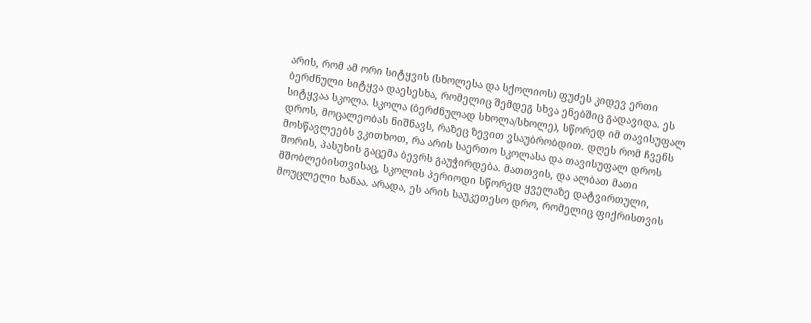არის, რომ ამ ორი სიტყვის (სხოლესა და სქოლიოს) ფუძეს კიდევ ერთი ბერძნული სიტყვა დაესესხა, რომელიც შემდეგ სხვა ენებშიც გადავიდა. ეს სიტყვაა სკოლა. სკოლა (ბერძნულად სხოლა/სხოლე), სწორედ იმ თავისუფალ დროს, მოცალეობას ნიშნავს, რაზეც ზევით ვსაუბრობდით. დღეს რომ ჩვენს მოსწავლეებს ვკითხოთ, რა არის საერთო სკოლასა და თავისუფალ დროს შორის, პასუხის გაცემა ბევრს გაუჭირდება. მათთვის, და ალბათ მათი მშობლებისთვისაც, სკოლის პერიოდი სწორედ ყველაზე დატვირთული, მოუცლელი ხანაა. არადა, ეს არის საუკეთესო დრო, რომელიც ფიქრისთვის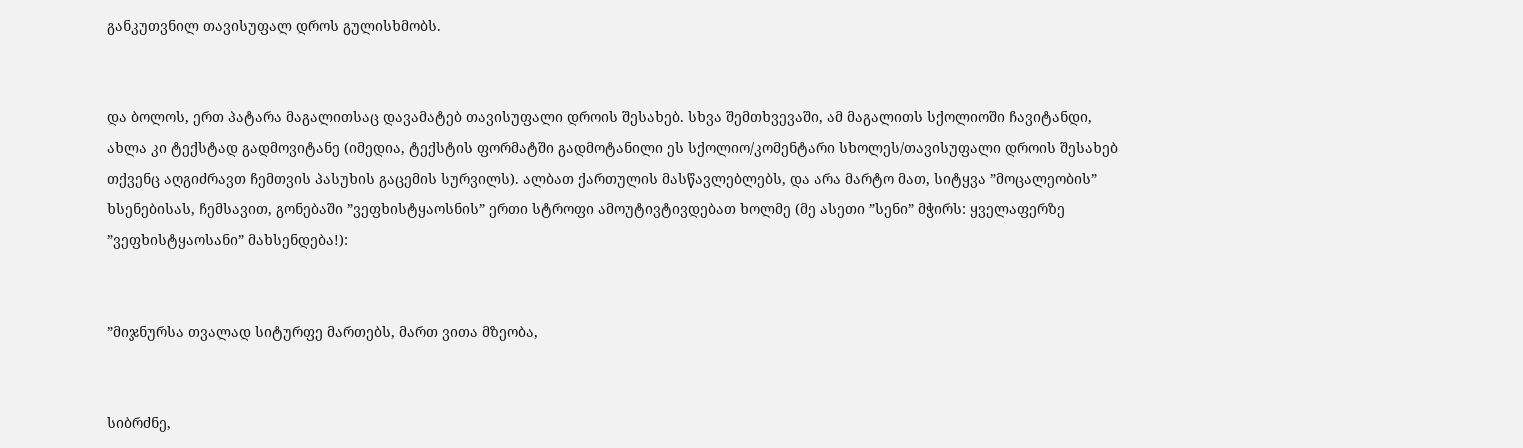განკუთვნილ თავისუფალ დროს გულისხმობს.


და ბოლოს, ერთ პატარა მაგალითსაც დავამატებ თავისუფალი დროის შესახებ. სხვა შემთხვევაში, ამ მაგალითს სქოლიოში ჩავიტანდი, ახლა კი ტექსტად გადმოვიტანე (იმედია, ტექსტის ფორმატში გადმოტანილი ეს სქოლიო/კომენტარი სხოლეს/თავისუფალი დროის შესახებ თქვენც აღგიძრავთ ჩემთვის პასუხის გაცემის სურვილს). ალბათ ქართულის მასწავლებლებს, და არა მარტო მათ, სიტყვა ”მოცალეობის” ხსენებისას, ჩემსავით, გონებაში ”ვეფხისტყაოსნის” ერთი სტროფი ამოუტივტივდებათ ხოლმე (მე ასეთი ”სენი” მჭირს: ყველაფერზე ”ვეფხისტყაოსანი” მახსენდება!):


”მიჯნურსა თვალად სიტურფე მართებს, მართ ვითა მზეობა,


სიბრძნე,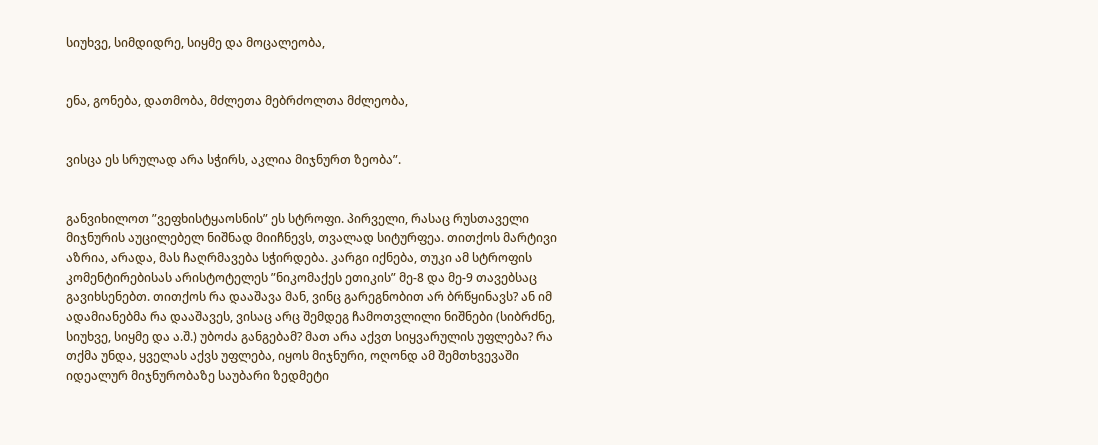სიუხვე, სიმდიდრე, სიყმე და მოცალეობა,


ენა, გონება, დათმობა, მძლეთა მებრძოლთა მძლეობა,


ვისცა ეს სრულად არა სჭირს, აკლია მიჯნურთ ზეობა”.


განვიხილოთ ”ვეფხისტყაოსნის” ეს სტროფი. პირველი, რასაც რუსთაველი მიჯნურის აუცილებელ ნიშნად მიიჩნევს, თვალად სიტურფეა. თითქოს მარტივი აზრია, არადა, მას ჩაღრმავება სჭირდება. კარგი იქნება, თუკი ამ სტროფის კომენტირებისას არისტოტელეს ”ნიკომაქეს ეთიკის” მე-8 და მე-9 თავებსაც გავიხსენებთ. თითქოს რა დააშავა მან, ვინც გარეგნობით არ ბრწყინავს? ან იმ ადამიანებმა რა დააშავეს, ვისაც არც შემდეგ ჩამოთვლილი ნიშნები (სიბრძნე, სიუხვე, სიყმე და ა.შ.) უბოძა განგებამ? მათ არა აქვთ სიყვარულის უფლება? რა თქმა უნდა, ყველას აქვს უფლება, იყოს მიჯნური, ოღონდ ამ შემთხვევაში იდეალურ მიჯნურობაზე საუბარი ზედმეტი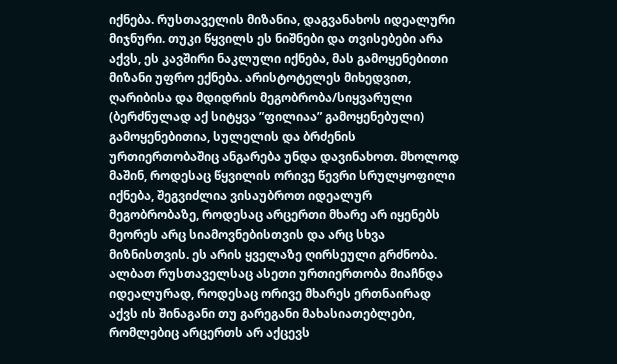იქნება. რუსთაველის მიზანია, დაგვანახოს იდეალური მიჯნური. თუკი წყვილს ეს ნიშნები და თვისებები არა აქვს, ეს კავშირი ნაკლული იქნება, მას გამოყენებითი მიზანი უფრო ექნება. არისტოტელეს მიხედვით, ღარიბისა და მდიდრის მეგობრობა/სიყვარული (ბერძნულად აქ სიტყვა ”ფილიაა” გამოყენებული) გამოყენებითია, სულელის და ბრძენის ურთიერთობაშიც ანგარება უნდა დავინახოთ. მხოლოდ მაშინ, როდესაც წყვილის ორივე წევრი სრულყოფილი იქნება, შეგვიძლია ვისაუბროთ იდეალურ მეგობრობაზე, როდესაც არცერთი მხარე არ იყენებს მეორეს არც სიამოვნებისთვის და არც სხვა მიზნისთვის. ეს არის ყველაზე ღირსეული გრძნობა. ალბათ რუსთაველსაც ასეთი ურთიერთობა მიაჩნდა იდეალურად, როდესაც ორივე მხარეს ერთნაირად აქვს ის შინაგანი თუ გარეგანი მახასიათებლები, რომლებიც არცერთს არ აქცევს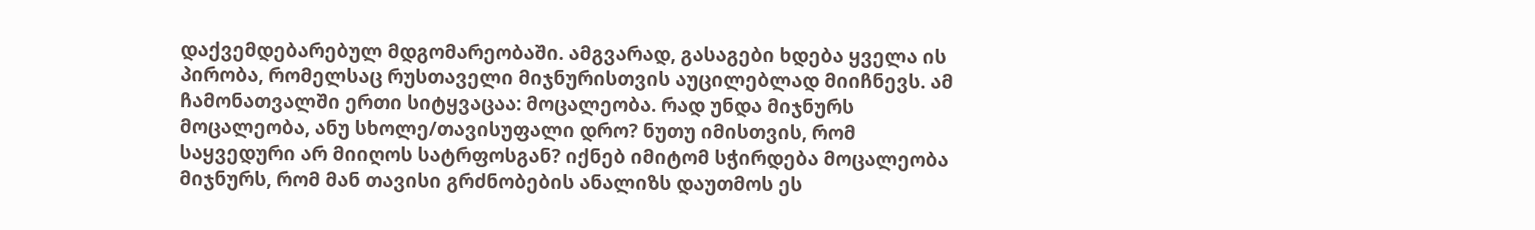დაქვემდებარებულ მდგომარეობაში. ამგვარად, გასაგები ხდება ყველა ის პირობა, რომელსაც რუსთაველი მიჯნურისთვის აუცილებლად მიიჩნევს. ამ ჩამონათვალში ერთი სიტყვაცაა: მოცალეობა. რად უნდა მიჯნურს მოცალეობა, ანუ სხოლე/თავისუფალი დრო? ნუთუ იმისთვის, რომ საყვედური არ მიიღოს სატრფოსგან? იქნებ იმიტომ სჭირდება მოცალეობა მიჯნურს, რომ მან თავისი გრძნობების ანალიზს დაუთმოს ეს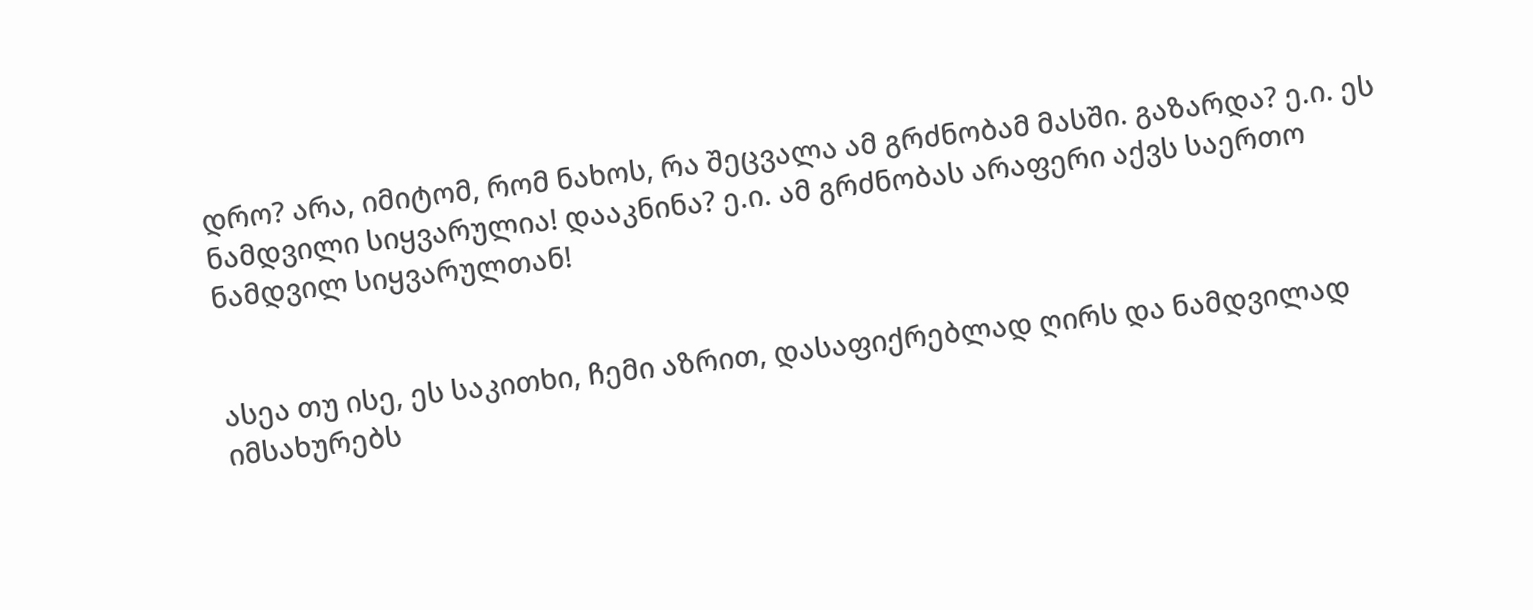დრო? არა, იმიტომ, რომ ნახოს, რა შეცვალა ამ გრძნობამ მასში. გაზარდა? ე.ი. ეს ნამდვილი სიყვარულია! დააკნინა? ე.ი. ამ გრძნობას არაფერი აქვს საერთო ნამდვილ სიყვარულთან!


ასეა თუ ისე, ეს საკითხი, ჩემი აზრით, დასაფიქრებლად ღირს და ნამდვილად იმსახურებს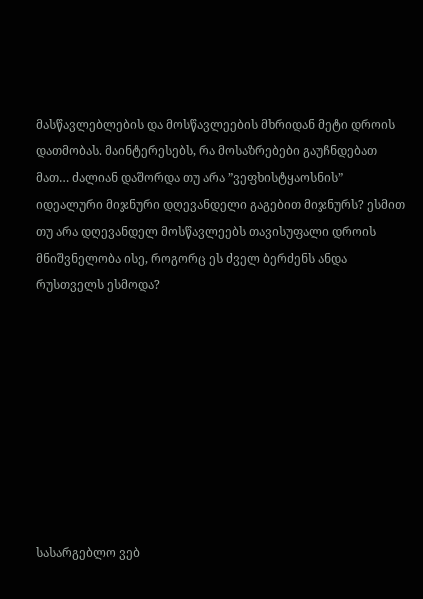მასწავლებლების და მოსწავლეების მხრიდან მეტი დროის დათმობას. მაინტერესებს, რა მოსაზრებები გაუჩნდებათ მათ… ძალიან დაშორდა თუ არა ”ვეფხისტყაოსნის” იდეალური მიჯნური დღევანდელი გაგებით მიჯნურს? ესმით თუ არა დღევანდელ მოსწავლეებს თავისუფალი დროის მნიშვნელობა ისე, როგორც ეს ძველ ბერძენს ანდა რუსთველს ესმოდა?









სასარგებლო ვებ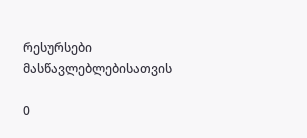რესურსები მასწავლებლებისათვის

0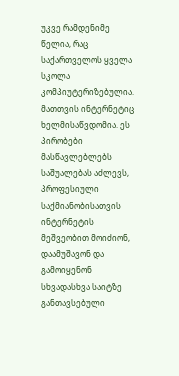უკვე რამდენიმე წელია, რაც საქართველოს ყველა სკოლა კომპიუტერიზებულია. მათთვის ინტერნეტიც ხელმისაწვდომია. ეს პირობები მასწავლებლებს საშუალებას აძლევს, პროფესიული საქმიანობისათვის ინტერნეტის მეშვეობით მოიძიონ, დაამუშავონ და გამოიყენონ სხვადასხვა საიტზე განთავსებული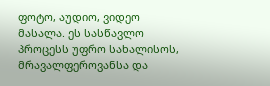ფოტო, აუდიო, ვიდეო მასალა. ეს სასწავლო პროცესს უფრო სახალისოს, მრავალფეროვანსა და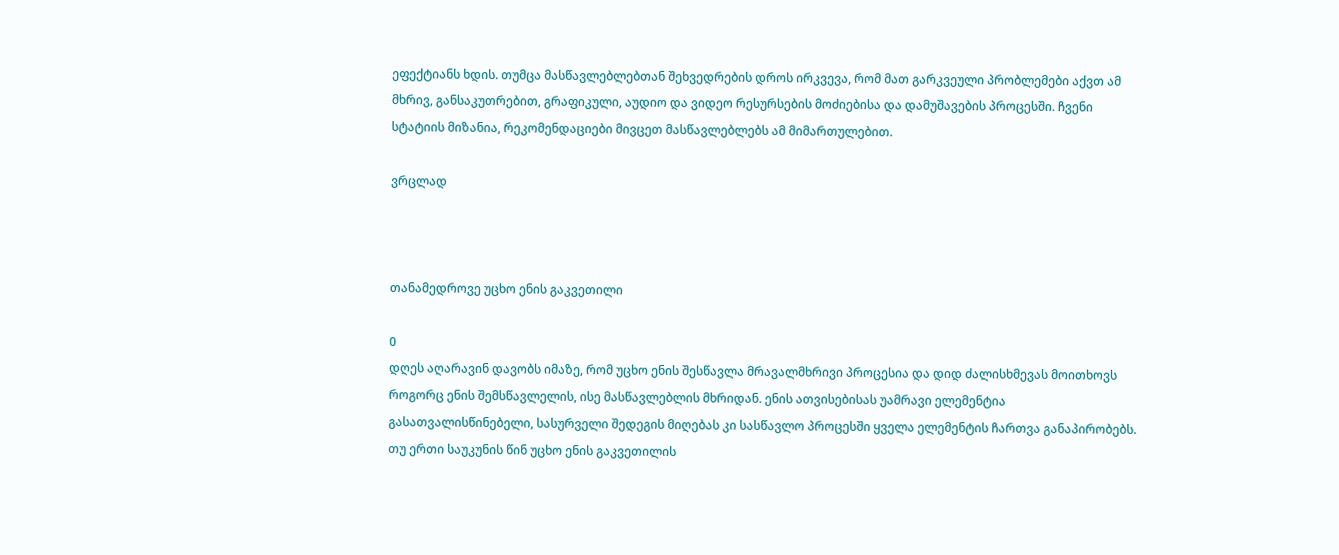ეფექტიანს ხდის. თუმცა მასწავლებლებთან შეხვედრების დროს ირკვევა, რომ მათ გარკვეული პრობლემები აქვთ ამ მხრივ, განსაკუთრებით, გრაფიკული, აუდიო და ვიდეო რესურსების მოძიებისა და დამუშავების პროცესში. ჩვენი სტატიის მიზანია, რეკომენდაციები მივცეთ მასწავლებლებს ამ მიმართულებით.

ვრცლად



თანამედროვე უცხო ენის გაკვეთილი

0
დღეს აღარავინ დავობს იმაზე, რომ უცხო ენის შესწავლა მრავალმხრივი პროცესია და დიდ ძალისხმევას მოითხოვს როგორც ენის შემსწავლელის, ისე მასწავლებლის მხრიდან. ენის ათვისებისას უამრავი ელემენტია გასათვალისწინებელი, სასურველი შედეგის მიღებას კი სასწავლო პროცესში ყველა ელემენტის ჩართვა განაპირობებს.
თუ ერთი საუკუნის წინ უცხო ენის გაკვეთილის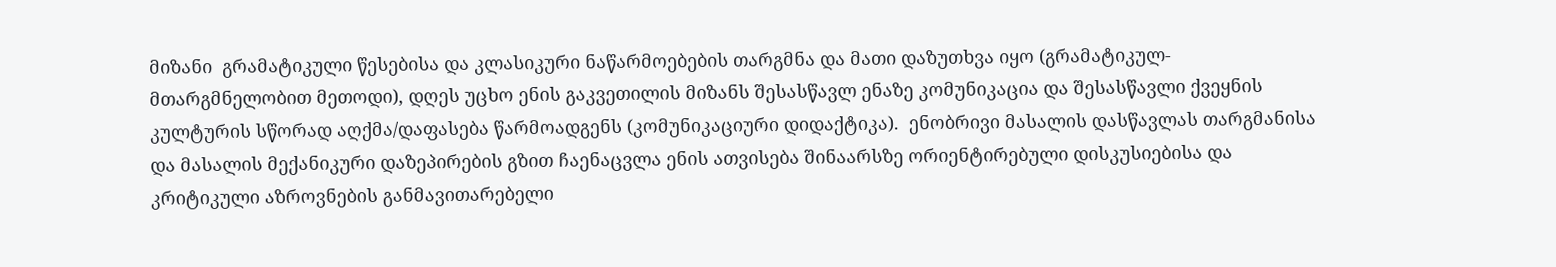მიზანი  გრამატიკული წესებისა და კლასიკური ნაწარმოებების თარგმნა და მათი დაზუთხვა იყო (გრამატიკულ-მთარგმნელობით მეთოდი), დღეს უცხო ენის გაკვეთილის მიზანს შესასწავლ ენაზე კომუნიკაცია და შესასწავლი ქვეყნის კულტურის სწორად აღქმა/დაფასება წარმოადგენს (კომუნიკაციური დიდაქტიკა).  ენობრივი მასალის დასწავლას თარგმანისა და მასალის მექანიკური დაზეპირების გზით ჩაენაცვლა ენის ათვისება შინაარსზე ორიენტირებული დისკუსიებისა და კრიტიკული აზროვნების განმავითარებელი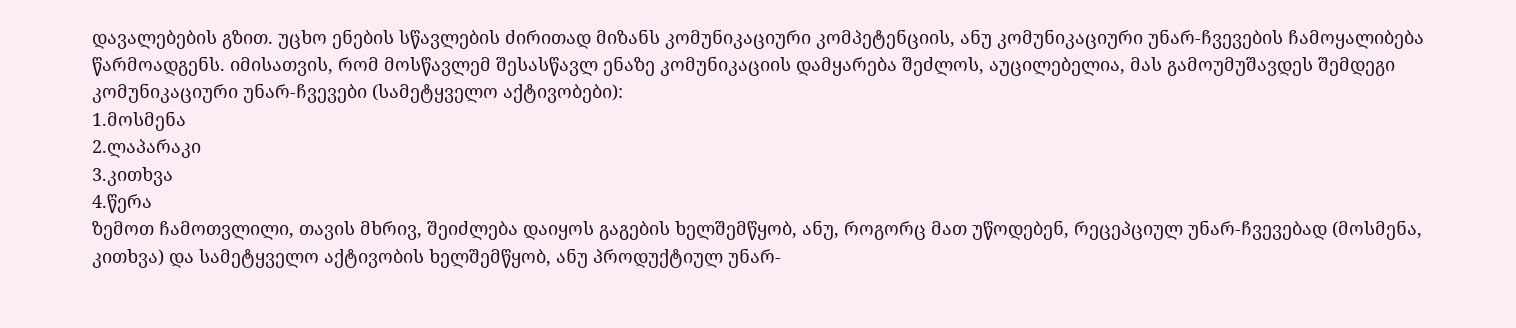დავალებების გზით. უცხო ენების სწავლების ძირითად მიზანს კომუნიკაციური კომპეტენციის, ანუ კომუნიკაციური უნარ-ჩვევების ჩამოყალიბება წარმოადგენს. იმისათვის, რომ მოსწავლემ შესასწავლ ენაზე კომუნიკაციის დამყარება შეძლოს, აუცილებელია, მას გამოუმუშავდეს შემდეგი კომუნიკაციური უნარ-ჩვევები (სამეტყველო აქტივობები):
1.მოსმენა
2.ლაპარაკი
3.კითხვა
4.წერა
ზემოთ ჩამოთვლილი, თავის მხრივ, შეიძლება დაიყოს გაგების ხელშემწყობ, ანუ, როგორც მათ უწოდებენ, რეცეპციულ უნარ-ჩვევებად (მოსმენა, კითხვა) და სამეტყველო აქტივობის ხელშემწყობ, ანუ პროდუქტიულ უნარ-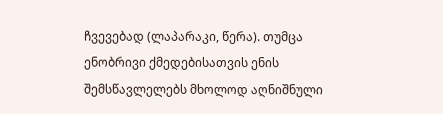ჩვევებად (ლაპარაკი, წერა). თუმცა ენობრივი ქმედებისათვის ენის შემსწავლელებს მხოლოდ აღნიშნული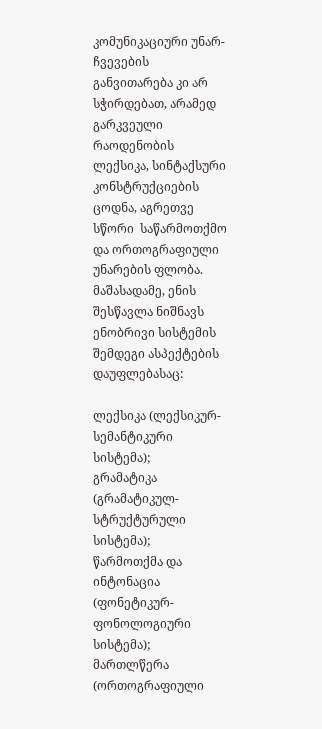კომუნიკაციური უნარ-ჩვევების განვითარება კი არ სჭირდებათ, არამედ გარკვეული რაოდენობის ლექსიკა, სინტაქსური კონსტრუქციების ცოდნა, აგრეთვე სწორი  საწარმოთქმო და ორთოგრაფიული უნარების ფლობა.
მაშასადამე, ენის შესწავლა ნიშნავს ენობრივი სისტემის შემდეგი ასპექტების  დაუფლებასაც:

ლექსიკა (ლექსიკურ-სემანტიკური სისტემა);
გრამატიკა (გრამატიკულ-სტრუქტურული სისტემა);
წარმოთქმა და ინტონაცია (ფონეტიკურ-ფონოლოგიური სისტემა);
მართლწერა (ორთოგრაფიული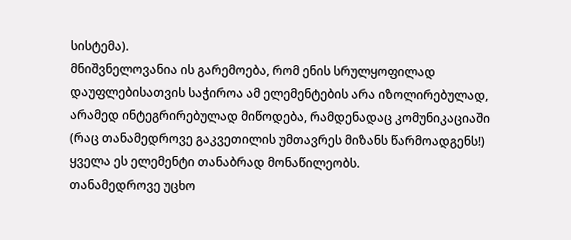სისტემა).
მნიშვნელოვანია ის გარემოება, რომ ენის სრულყოფილად დაუფლებისათვის საჭიროა ამ ელემენტების არა იზოლირებულად, არამედ ინტეგრირებულად მიწოდება, რამდენადაც კომუნიკაციაში (რაც თანამედროვე გაკვეთილის უმთავრეს მიზანს წარმოადგენს!) ყველა ეს ელემენტი თანაბრად მონაწილეობს.
თანამედროვე უცხო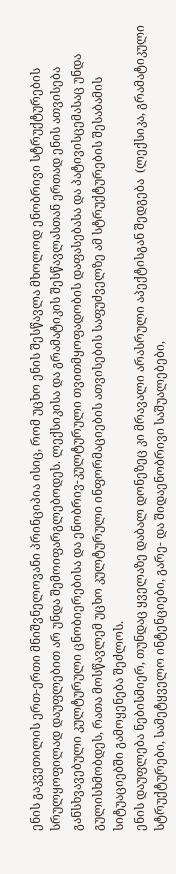ენის გაკვეთილის ერთ-ერთი მნიშვნელოვანი პრინციპია ისიც, რომ უცხო ენის შესწავლა მხოლოდ ენობრივი სტრუქტურების სრულყოფილად დაუფლებით არ უნდა შემოიფარგლებოდეს. ლექსიკისა და გრამატიკის შესწავლასთან ერთად ენის ათვისება განსხვავებული კულტურული ცნობიერებისა და ენობრივ-კულტურული თვითმყოფადობის დაფასებასა და პატივისცემასაც უნდა გულისხმობდეს, რათა მოსწავლემ უცხო კულტურული ინფორმაციების ათვისების საფუძველზე ამ სტრუქტურების შესაბამის სიტუაციებში გამოყენება შეძლოს.
ენის დაუფლება ნებისმიერ, თუნდაც ყველაზე დაბალ დონეზეც კი მრავალი არასრული აპექტისგან შედგება  (ლექსიკა, გრამატიკული სტრუქტურები, სამეტყველო ინტენციები, გარე- და შიდაენობრივი საშუალებები,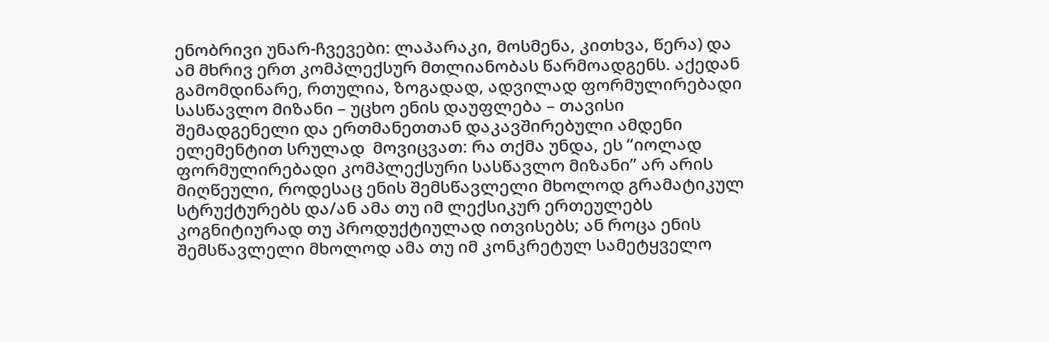ენობრივი უნარ-ჩვევები: ლაპარაკი, მოსმენა, კითხვა, წერა) და ამ მხრივ ერთ კომპლექსურ მთლიანობას წარმოადგენს. აქედან გამომდინარე, რთულია, ზოგადად, ადვილად ფორმულირებადი სასწავლო მიზანი – უცხო ენის დაუფლება – თავისი შემადგენელი და ერთმანეთთან დაკავშირებული ამდენი ელემენტით სრულად  მოვიცვათ: რა თქმა უნდა, ეს “იოლად ფორმულირებადი კომპლექსური სასწავლო მიზანი” არ არის მიღწეული, როდესაც ენის შემსწავლელი მხოლოდ გრამატიკულ სტრუქტურებს და/ან ამა თუ იმ ლექსიკურ ერთეულებს კოგნიტიურად თუ პროდუქტიულად ითვისებს; ან როცა ენის შემსწავლელი მხოლოდ ამა თუ იმ კონკრეტულ სამეტყველო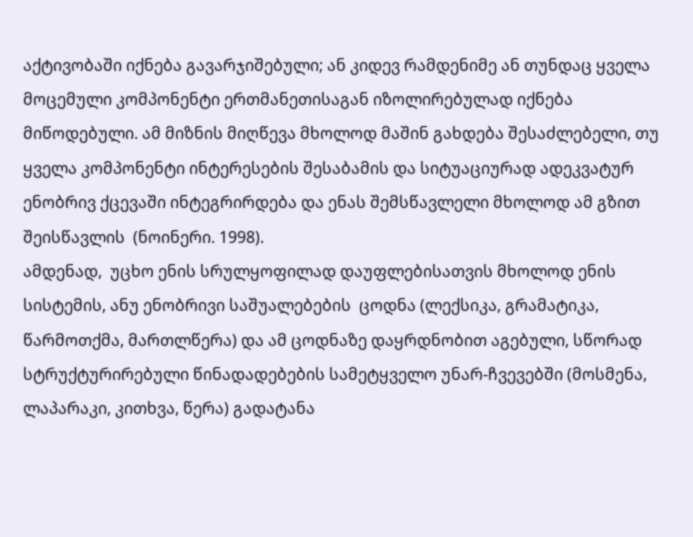აქტივობაში იქნება გავარჯიშებული; ან კიდევ რამდენიმე ან თუნდაც ყველა მოცემული კომპონენტი ერთმანეთისაგან იზოლირებულად იქნება მიწოდებული. ამ მიზნის მიღწევა მხოლოდ მაშინ გახდება შესაძლებელი, თუ ყველა კომპონენტი ინტერესების შესაბამის და სიტუაციურად ადეკვატურ ენობრივ ქცევაში ინტეგრირდება და ენას შემსწავლელი მხოლოდ ამ გზით შეისწავლის  (ნოინერი. 1998).
ამდენად,  უცხო ენის სრულყოფილად დაუფლებისათვის მხოლოდ ენის სისტემის, ანუ ენობრივი საშუალებების  ცოდნა (ლექსიკა, გრამატიკა, წარმოთქმა, მართლწერა) და ამ ცოდნაზე დაყრდნობით აგებული, სწორად სტრუქტურირებული წინადადებების სამეტყველო უნარ-ჩვევებში (მოსმენა, ლაპარაკი, კითხვა, წერა) გადატანა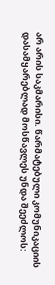არ არის საკმარისი. წარმატებული კომუნიკაციის დასამყარებლად მოსწავლეს უნდა შეეძლოს: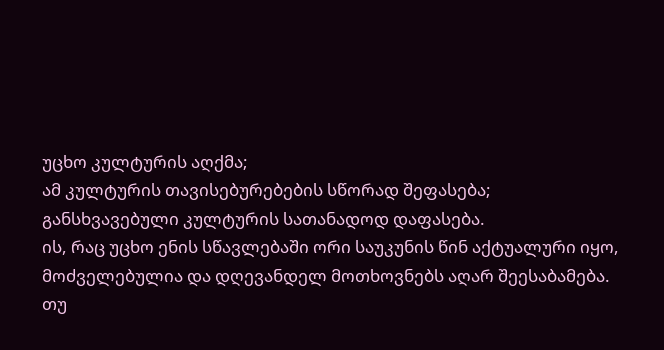უცხო კულტურის აღქმა;
ამ კულტურის თავისებურებების სწორად შეფასება;
განსხვავებული კულტურის სათანადოდ დაფასება.
ის, რაც უცხო ენის სწავლებაში ორი საუკუნის წინ აქტუალური იყო, მოძველებულია და დღევანდელ მოთხოვნებს აღარ შეესაბამება. თუ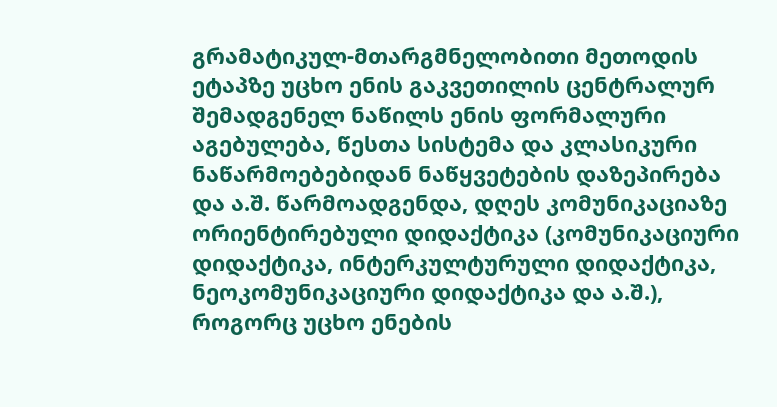გრამატიკულ-მთარგმნელობითი მეთოდის ეტაპზე უცხო ენის გაკვეთილის ცენტრალურ შემადგენელ ნაწილს ენის ფორმალური აგებულება, წესთა სისტემა და კლასიკური ნაწარმოებებიდან ნაწყვეტების დაზეპირება და ა.შ. წარმოადგენდა, დღეს კომუნიკაციაზე ორიენტირებული დიდაქტიკა (კომუნიკაციური დიდაქტიკა, ინტერკულტურული დიდაქტიკა, ნეოკომუნიკაციური დიდაქტიკა და ა.შ.), როგორც უცხო ენების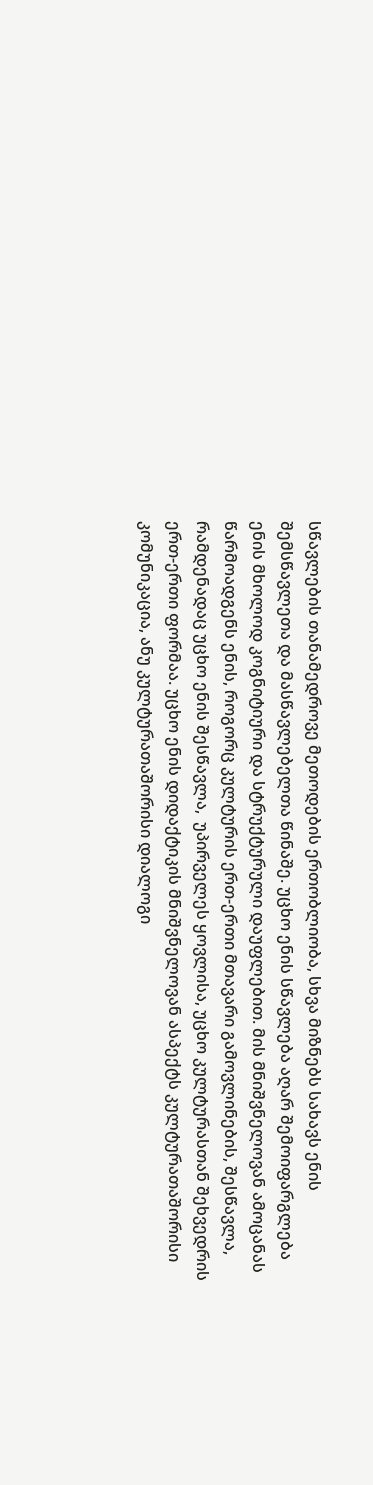სწავლების თანამედროვე მეთოდების ერთობლიობა, სხვა მიზნებს სახავს ენის შემსწავლეთა და მასწავლებელთა წინაშე. უცხო ენის სწავლება აღარ შემოიფარგლება ენის მხოლოდ კოგნიტიური და სტრუქტურული დაუფლებით. მის მნიშვნელოვან ამოცანას წარმოადგენს ენის, როგორც კულტურის ერთ-ერთი მთავარი გამოვლინების, შესწავლა, რამდენადაც უცხო ენის შესწავლა,  უპირველეს ყოვლისა, უცხო კულტურასთან შეხვედრის ერთ-ერთი ფორმაა. უცხო ენის დიდაქტიკის მნიშვნელოვან ასპექტს კულტურათაშორისი კომუნიკაცია, ანუ კულტურათაშორისი დიალოგი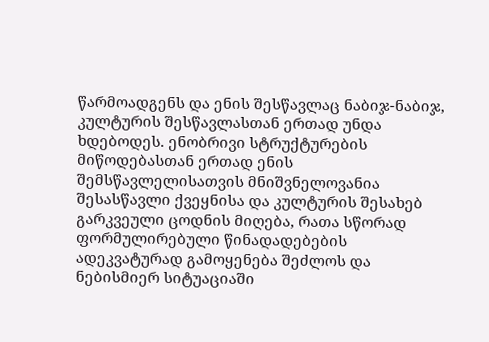წარმოადგენს და ენის შესწავლაც ნაბიჯ-ნაბიჯ, კულტურის შესწავლასთან ერთად უნდა ხდებოდეს. ენობრივი სტრუქტურების მიწოდებასთან ერთად ენის შემსწავლელისათვის მნიშვნელოვანია შესასწავლი ქვეყნისა და კულტურის შესახებ გარკვეული ცოდნის მიღება, რათა სწორად ფორმულირებული წინადადებების ადეკვატურად გამოყენება შეძლოს და ნებისმიერ სიტუაციაში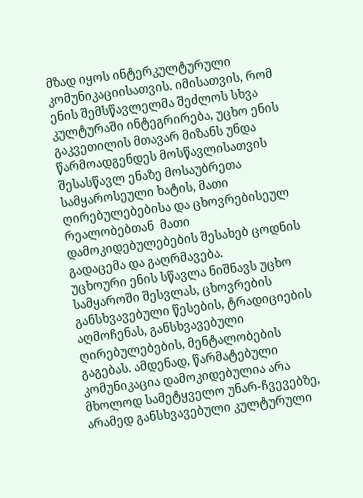მზად იყოს ინტერკულტურული კომუნიკაციისათვის. იმისათვის, რომ  ენის შემსწავლელმა შეძლოს სხვა კულტურაში ინტეგრირება, უცხო ენის გაკვეთილის მთავარ მიზანს უნდა წარმოადგენდეს მოსწავლისათვის შესასწავლ ენაზე მოსაუბრეთა სამყაროსეული ხატის, მათი ღირებულებებისა და ცხოვრებისეულ რეალობებთან  მათი დამოკიდებულებების შესახებ ცოდნის გადაცემა და გაღრმავება.
უცხოური ენის სწავლა ნიშნავს უცხო სამყაროში შესვლას, ცხოვრების განსხვავებული წესების, ტრადიციების აღმოჩენას, განსხვავებული ღირებულებების, მენტალობების გაგებას. ამდენად, წარმატებული კომუნიკაცია დამოკიდებულია არა მხოლოდ სამეტყველო უნარ-ჩვევებზე, არამედ განსხვავებული კულტურული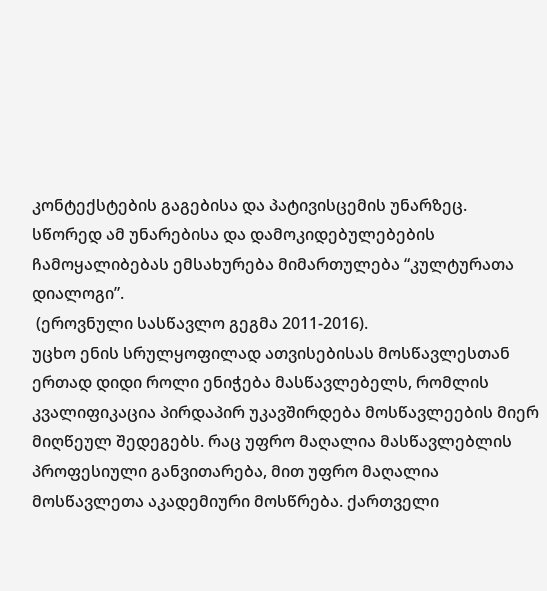კონტექსტების გაგებისა და პატივისცემის უნარზეც. სწორედ ამ უნარებისა და დამოკიდებულებების ჩამოყალიბებას ემსახურება მიმართულება “კულტურათა დიალოგი”.
 (ეროვნული სასწავლო გეგმა 2011-2016).
უცხო ენის სრულყოფილად ათვისებისას მოსწავლესთან ერთად დიდი როლი ენიჭება მასწავლებელს, რომლის კვალიფიკაცია პირდაპირ უკავშირდება მოსწავლეების მიერ მიღწეულ შედეგებს. რაც უფრო მაღალია მასწავლებლის პროფესიული განვითარება, მით უფრო მაღალია მოსწავლეთა აკადემიური მოსწრება. ქართველი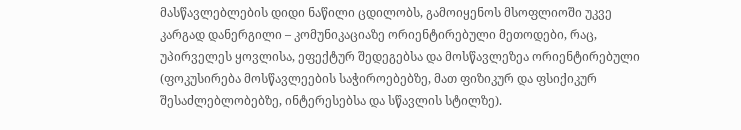მასწავლებლების დიდი ნაწილი ცდილობს, გამოიყენოს მსოფლიოში უკვე კარგად დანერგილი – კომუნიკაციაზე ორიენტირებული მეთოდები, რაც, უპირველეს ყოვლისა, ეფექტურ შედეგებსა და მოსწავლეზეა ორიენტირებული (ფოკუსირება მოსწავლეების საჭიროებებზე, მათ ფიზიკურ და ფსიქიკურ შესაძლებლობებზე, ინტერესებსა და სწავლის სტილზე).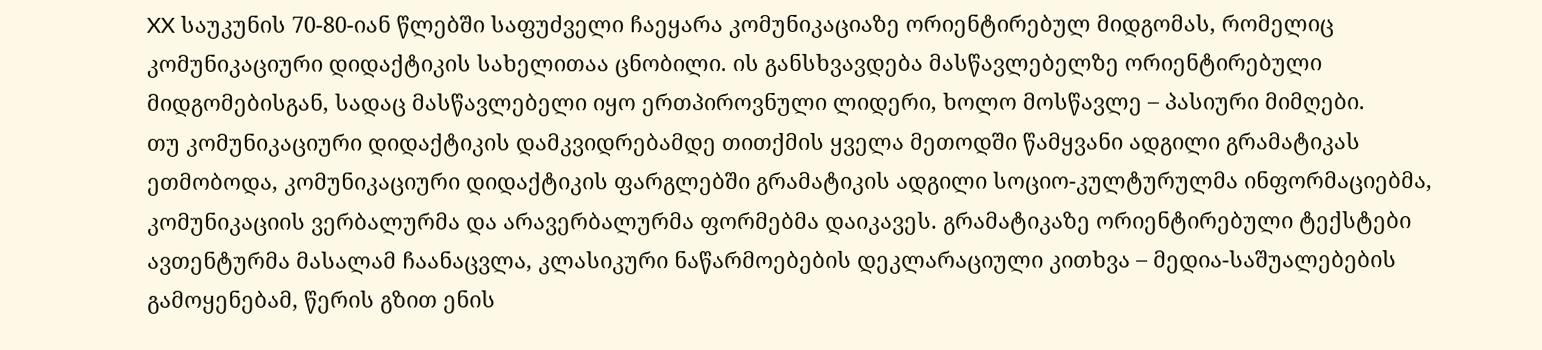XX საუკუნის 70-80-იან წლებში საფუძველი ჩაეყარა კომუნიკაციაზე ორიენტირებულ მიდგომას, რომელიც კომუნიკაციური დიდაქტიკის სახელითაა ცნობილი. ის განსხვავდება მასწავლებელზე ორიენტირებული მიდგომებისგან, სადაც მასწავლებელი იყო ერთპიროვნული ლიდერი, ხოლო მოსწავლე – პასიური მიმღები.
თუ კომუნიკაციური დიდაქტიკის დამკვიდრებამდე თითქმის ყველა მეთოდში წამყვანი ადგილი გრამატიკას ეთმობოდა, კომუნიკაციური დიდაქტიკის ფარგლებში გრამატიკის ადგილი სოციო-კულტურულმა ინფორმაციებმა, კომუნიკაციის ვერბალურმა და არავერბალურმა ფორმებმა დაიკავეს. გრამატიკაზე ორიენტირებული ტექსტები ავთენტურმა მასალამ ჩაანაცვლა, კლასიკური ნაწარმოებების დეკლარაციული კითხვა – მედია-საშუალებების გამოყენებამ, წერის გზით ენის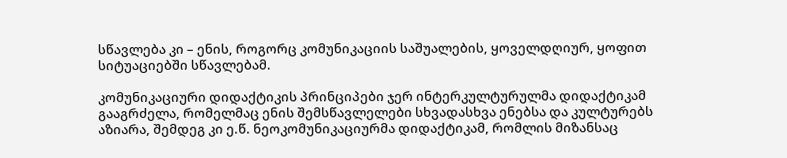სწავლება კი – ენის, როგორც კომუნიკაციის საშუალების, ყოველდღიურ, ყოფით სიტუაციებში სწავლებამ.

კომუნიკაციური დიდაქტიკის პრინციპები ჯერ ინტერკულტურულმა დიდაქტიკამ გააგრძელა, რომელმაც ენის შემსწავლელები სხვადასხვა ენებსა და კულტურებს აზიარა, შემდეგ კი ე.წ. ნეოკომუნიკაციურმა დიდაქტიკამ, რომლის მიზანსაც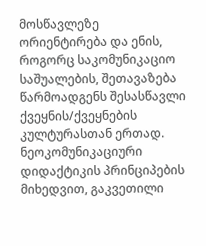მოსწავლეზე ორიენტირება და ენის, როგორც საკომუნიკაციო საშუალების, შეთავაზება წარმოადგენს შესასწავლი ქვეყნის/ქვეყნების კულტურასთან ერთად. ნეოკომუნიკაციური დიდაქტიკის პრინციპების მიხედვით, გაკვეთილი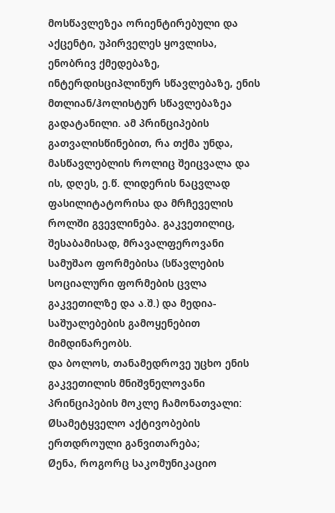მოსწავლეზეა ორიენტირებული და აქცენტი, უპირველეს ყოვლისა, ენობრივ ქმედებაზე,  ინტერდისციპლინურ სწავლებაზე, ენის მთლიან/ჰოლისტურ სწავლებაზეა გადატანილი. ამ პრინციპების გათვალისწინებით, რა თქმა უნდა, მასწავლებლის როლიც შეიცვალა და ის, დღეს, ე.წ. ლიდერის ნაცვლად ფასილიტატორისა და მრჩეველის როლში გვევლინება. გაკვეთილიც, შესაბამისად, მრავალფეროვანი სამუშაო ფორმებისა (სწავლების სოციალური ფორმების ცვლა გაკვეთილზე და ა.შ.) და მედია-საშუალებების გამოყენებით მიმდინარეობს.
და ბოლოს, თანამედროვე უცხო ენის გაკვეთილის მნიშვნელოვანი პრინციპების მოკლე ჩამონათვალი:
Øსამეტყველო აქტივობების ერთდროული განვითარება;
Øენა, როგორც საკომუნიკაციო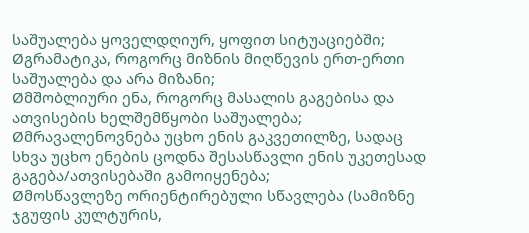საშუალება ყოველდღიურ, ყოფით სიტუაციებში;
Øგრამატიკა, როგორც მიზნის მიღწევის ერთ-ერთი საშუალება და არა მიზანი;
Øმშობლიური ენა, როგორც მასალის გაგებისა და ათვისების ხელშემწყობი საშუალება;
Øმრავალენოვნება უცხო ენის გაკვეთილზე, სადაც სხვა უცხო ენების ცოდნა შესასწავლი ენის უკეთესად გაგება/ათვისებაში გამოიყენება;
Øმოსწავლეზე ორიენტირებული სწავლება (სამიზნე ჯგუფის კულტურის,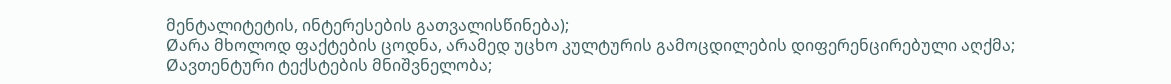მენტალიტეტის, ინტერესების გათვალისწინება);
Øარა მხოლოდ ფაქტების ცოდნა, არამედ უცხო კულტურის გამოცდილების დიფერენცირებული აღქმა;
Øავთენტური ტექსტების მნიშვნელობა;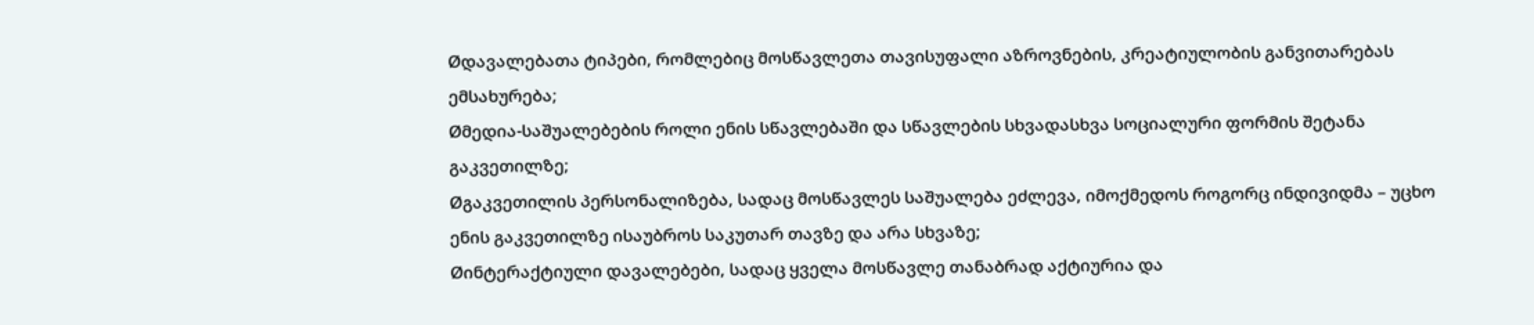Øდავალებათა ტიპები, რომლებიც მოსწავლეთა თავისუფალი აზროვნების, კრეატიულობის განვითარებას ემსახურება;
Øმედია-საშუალებების როლი ენის სწავლებაში და სწავლების სხვადასხვა სოციალური ფორმის შეტანა გაკვეთილზე;
Øგაკვეთილის პერსონალიზება, სადაც მოსწავლეს საშუალება ეძლევა, იმოქმედოს როგორც ინდივიდმა – უცხო ენის გაკვეთილზე ისაუბროს საკუთარ თავზე და არა სხვაზე;
Øინტერაქტიული დავალებები, სადაც ყველა მოსწავლე თანაბრად აქტიურია და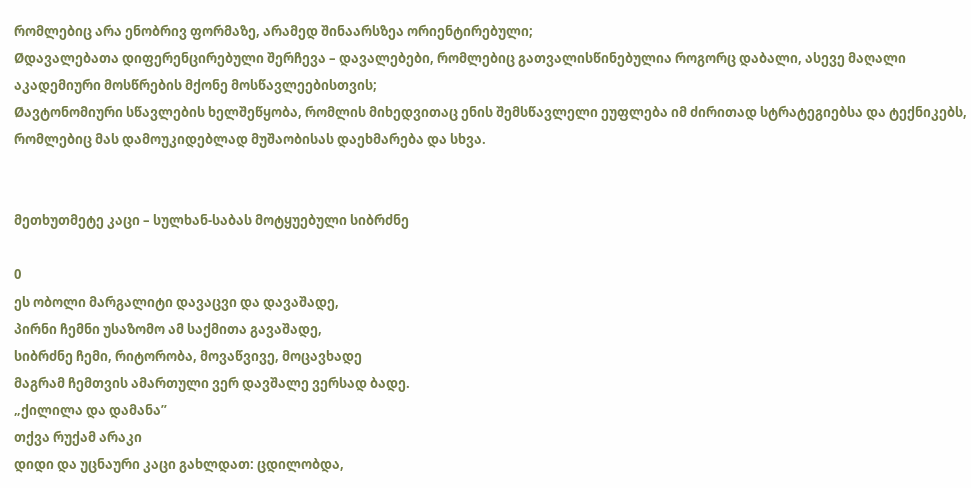რომლებიც არა ენობრივ ფორმაზე, არამედ შინაარსზეა ორიენტირებული;
Øდავალებათა დიფერენცირებული შერჩევა – დავალებები, რომლებიც გათვალისწინებულია როგორც დაბალი, ასევე მაღალი აკადემიური მოსწრების მქონე მოსწავლეებისთვის;
Øავტონომიური სწავლების ხელშეწყობა, რომლის მიხედვითაც ენის შემსწავლელი ეუფლება იმ ძირითად სტრატეგიებსა და ტექნიკებს, რომლებიც მას დამოუკიდებლად მუშაობისას დაეხმარება და სხვა.


მეთხუთმეტე კაცი – სულხან-საბას მოტყუებული სიბრძნე

0
ეს ობოლი მარგალიტი დავაცვი და დავაშადე,
პირნი ჩემნი უსაზომო ამ საქმითა გავაშადე,
სიბრძნე ჩემი, რიტორობა, მოვაწვივე, მოცავხადე
მაგრამ ჩემთვის ამართული ვერ დავშალე ვერსად ბადე.
„ქილილა და დამანა”
თქვა რუქამ არაკი
დიდი და უცნაური კაცი გახლდათ: ცდილობდა,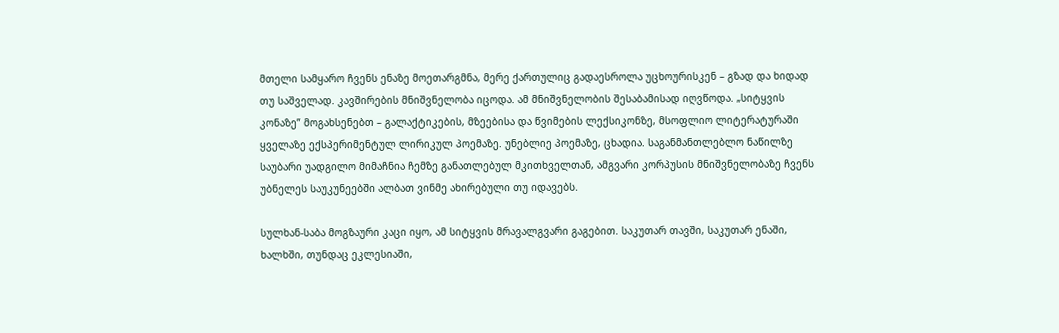მთელი სამყარო ჩვენს ენაზე მოეთარგმნა, მერე ქართულიც გადაესროლა უცხოურისკენ – გზად და ხიდად თუ საშველად. კავშირების მნიშვნელობა იცოდა. ამ მნიშვნელობის შესაბამისად იღვწოდა. „სიტყვის კონაზე” მოგახსენებთ – გალაქტიკების, მზეებისა და წვიმების ლექსიკონზე, მსოფლიო ლიტერატურაში ყველაზე ექსპერიმენტულ ლირიკულ პოემაზე. უნებლიე პოემაზე, ცხადია. საგანმანთლებლო ნაწილზე საუბარი უადგილო მიმაჩნია ჩემზე განათლებულ მკითხველთან, ამგვარი კორპუსის მნიშვნელობაზე ჩვენს უბნელეს საუკუნეებში ალბათ ვინმე ახირებული თუ იდავებს.

სულხან-საბა მოგზაური კაცი იყო, ამ სიტყვის მრავალგვარი გაგებით. საკუთარ თავში, საკუთარ ენაში, ხალხში, თუნდაც ეკლესიაში,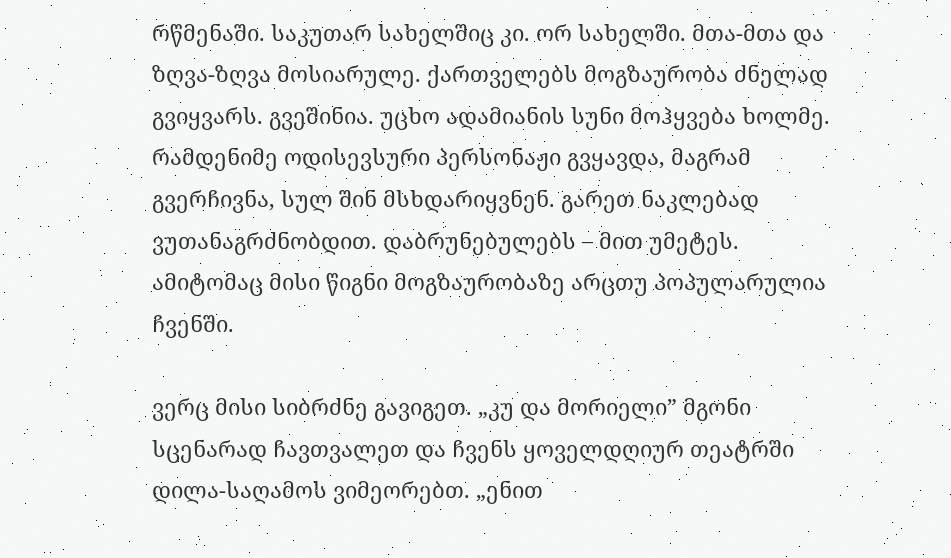რწმენაში. საკუთარ სახელშიც კი. ორ სახელში. მთა-მთა და ზღვა-ზღვა მოსიარულე. ქართველებს მოგზაურობა ძნელად გვიყვარს. გვეშინია. უცხო ადამიანის სუნი მოჰყვება ხოლმე. რამდენიმე ოდისევსური პერსონაჟი გვყავდა, მაგრამ გვერჩივნა, სულ შინ მსხდარიყვნენ. გარეთ ნაკლებად ვუთანაგრძნობდით. დაბრუნებულებს – მით უმეტეს. ამიტომაც მისი წიგნი მოგზაურობაზე არცთუ პოპულარულია ჩვენში.

ვერც მისი სიბრძნე გავიგეთ. „კუ და მორიელი” მგონი სცენარად ჩავთვალეთ და ჩვენს ყოველდღიურ თეატრში დილა-საღამოს ვიმეორებთ. „ენით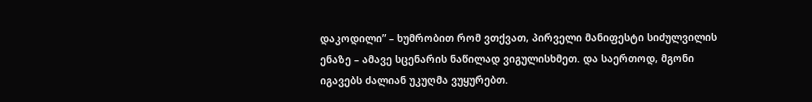დაკოდილი” – ხუმრობით რომ ვთქვათ, პირველი მანიფესტი სიძულვილის ენაზე – ამავე სცენარის ნაწილად ვიგულისხმეთ. და საერთოდ, მგონი იგავებს ძალიან უკუღმა ვუყურებთ.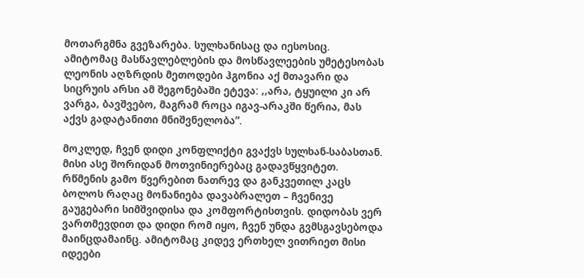მოთარგმნა გვეზარება. სულხანისაც და იესოსიც. ამიტომაც მასწავლებლების და მოსწავლეების უმეტესობას ლეონის აღზრდის მეთოდები ჰგონია აქ მთავარი და სიცრუის არსი ამ შეგონებაში ეტევა: ,,არა, ტყუილი კი არ ვარგა, ბავშვებო, მაგრამ როცა იგავ-არაკში წერია, მას აქვს გადატანითი მნიშვნელობა”.

მოკლედ, ჩვენ დიდი კონფლიქტი გვაქვს სულხან-საბასთან. მისი ასე შორიდან მოთვინიერებაც გადავწყვიტეთ. რწმენის გამო წვერებით ნათრევ და განკვეთილ კაცს ბოლოს რაღაც მონანიება დავაბრალეთ – ჩვენივე გაუგებარი სიმშვიდისა და კომფორტისთვის. დიდობას ვერ ვართმევდით და დიდი რომ იყო, ჩვენ უნდა გვმსგავსებოდა მაინცდამაინც. ამიტომაც კიდევ ერთხელ ვითრიეთ მისი იდეები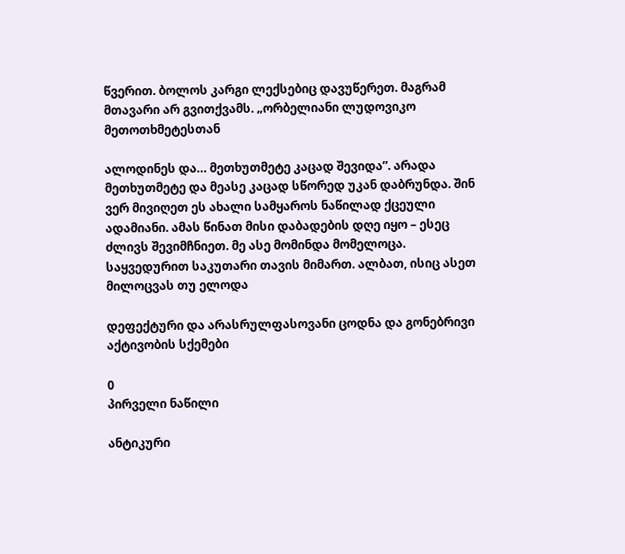წვერით. ბოლოს კარგი ლექსებიც დავუწერეთ. მაგრამ მთავარი არ გვითქვამს. „ორბელიანი ლუდოვიკო მეთოთხმეტესთან

ალოდინეს და… მეთხუთმეტე კაცად შევიდა”. არადა მეთხუთმეტე და მეასე კაცად სწორედ უკან დაბრუნდა. შინ ვერ მივიღეთ ეს ახალი სამყაროს ნაწილად ქცეული ადამიანი. ამას წინათ მისი დაბადების დღე იყო – ესეც ძლივს შევიმჩნიეთ. მე ასე მომინდა მომელოცა. საყვედურით საკუთარი თავის მიმართ. ალბათ, ისიც ასეთ მილოცვას თუ ელოდა

დეფექტური და არასრულფასოვანი ცოდნა და გონებრივი აქტივობის სქემები

0
პირველი ნაწილი

ანტიკური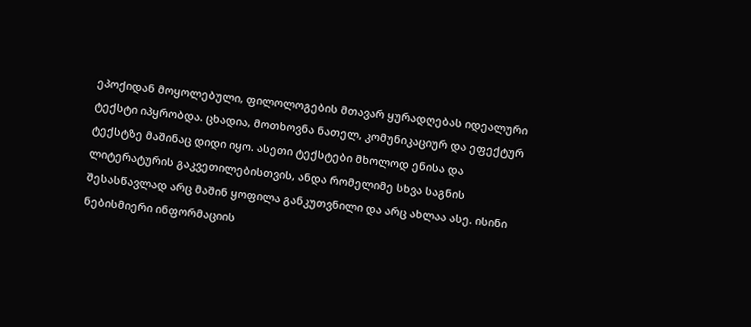ეპოქიდან მოყოლებული, ფილოლოგების მთავარ ყურადღებას იდეალური ტექსტი იპყრობდა. ცხადია, მოთხოვნა ნათელ, კომუნიკაციურ და ეფექტურ ტექსტზე მაშინაც დიდი იყო. ასეთი ტექსტები მხოლოდ ენისა და ლიტერატურის გაკვეთილებისთვის, ანდა რომელიმე სხვა საგნის შესასწავლად არც მაშინ ყოფილა განკუთვნილი და არც ახლაა ასე. ისინი ნებისმიერი ინფორმაციის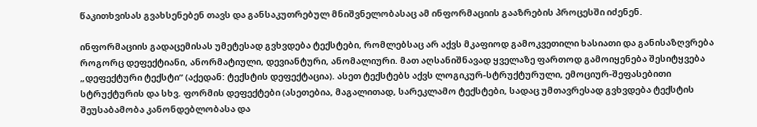წაკითხვისას გვახსენებენ თავს და განსაკუთრებულ მნიშვნელობასაც ამ ინფორმაციის გააზრების პროცესში იძენენ.

ინფორმაციის გადაცემისას უმეტესად გვხვდება ტექსტები, რომლებსაც არ აქვს მკაფიოდ გამოკვეთილი ხასიათი და განისაზღვრება როგორც დეფექტიანი, ანორმატიული, დევიანტური, ანომალიური. მათ აღსანიშნავად ყველაზე ფართოდ გამოიყენება შესიტყვება „დეფექტური ტექსტი” (აქედან: ტექსტის დეფექტაცია). ასეთ ტექსტებს აქვს ლოგიკურ-სტრუქტურული, ემოციურ-შეფასებითი სტრუქტურის და სხვ. ფორმის დეფექტები (ასეთებია, მაგალითად, სარეკლამო ტექსტები, სადაც უმთავრესად გვხვდება ტექსტის შეუსაბამობა კანონდებლობასა და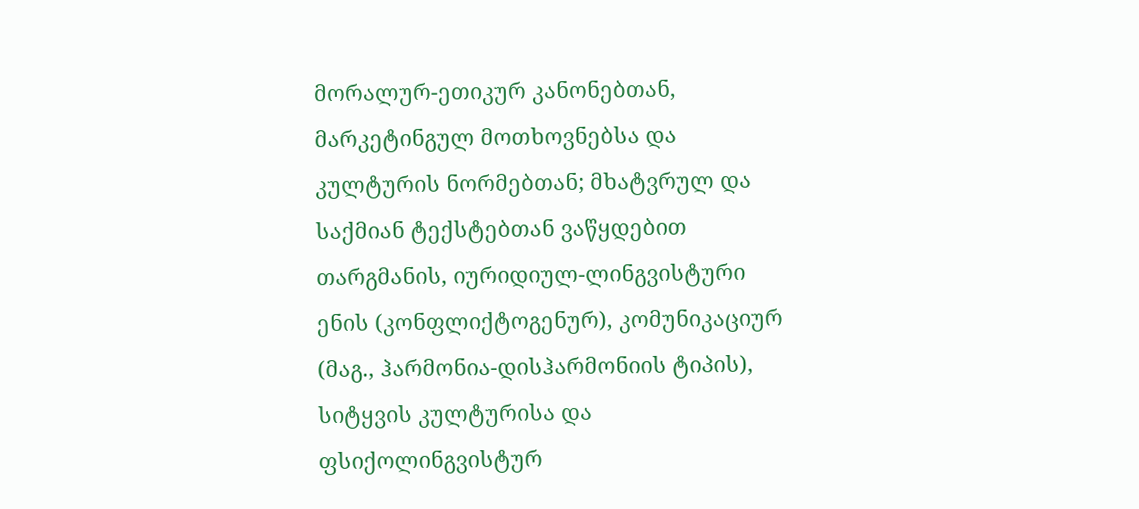მორალურ-ეთიკურ კანონებთან, მარკეტინგულ მოთხოვნებსა და კულტურის ნორმებთან; მხატვრულ და საქმიან ტექსტებთან ვაწყდებით თარგმანის, იურიდიულ-ლინგვისტური ენის (კონფლიქტოგენურ), კომუნიკაციურ (მაგ., ჰარმონია-დისჰარმონიის ტიპის), სიტყვის კულტურისა და ფსიქოლინგვისტურ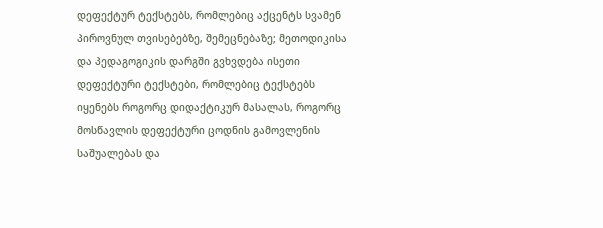დეფექტურ ტექსტებს, რომლებიც აქცენტს სვამენ პიროვნულ თვისებებზე, შემეცნებაზე; მეთოდიკისა და პედაგოგიკის დარგში გვხვდება ისეთი დეფექტური ტექსტები, რომლებიც ტექსტებს იყენებს როგორც დიდაქტიკურ მასალას, როგორც მოსწავლის დეფექტური ცოდნის გამოვლენის საშუალებას და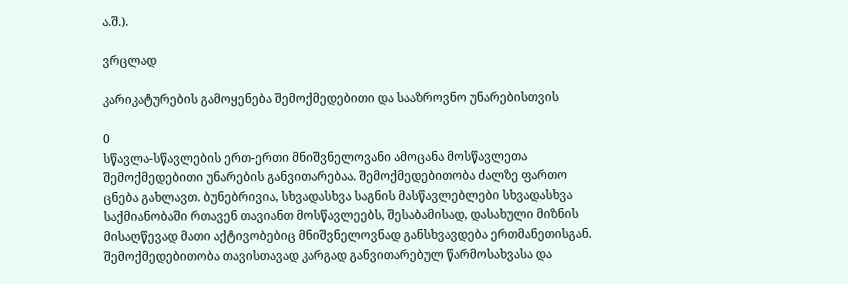ა.შ.).

ვრცლად

კარიკატურების გამოყენება შემოქმედებითი და სააზროვნო უნარებისთვის

0
სწავლა-სწავლების ერთ-ერთი მნიშვნელოვანი ამოცანა მოსწავლეთა შემოქმედებითი უნარების განვითარებაა. შემოქმედებითობა ძალზე ფართო ცნება გახლავთ. ბუნებრივია, სხვადასხვა საგნის მასწავლებლები სხვადასხვა საქმიანობაში რთავენ თავიანთ მოსწავლეებს, შესაბამისად, დასახული მიზნის მისაღწევად მათი აქტივობებიც მნიშვნელოვნად განსხვავდება ერთმანეთისგან. შემოქმედებითობა თავისთავად კარგად განვითარებულ წარმოსახვასა და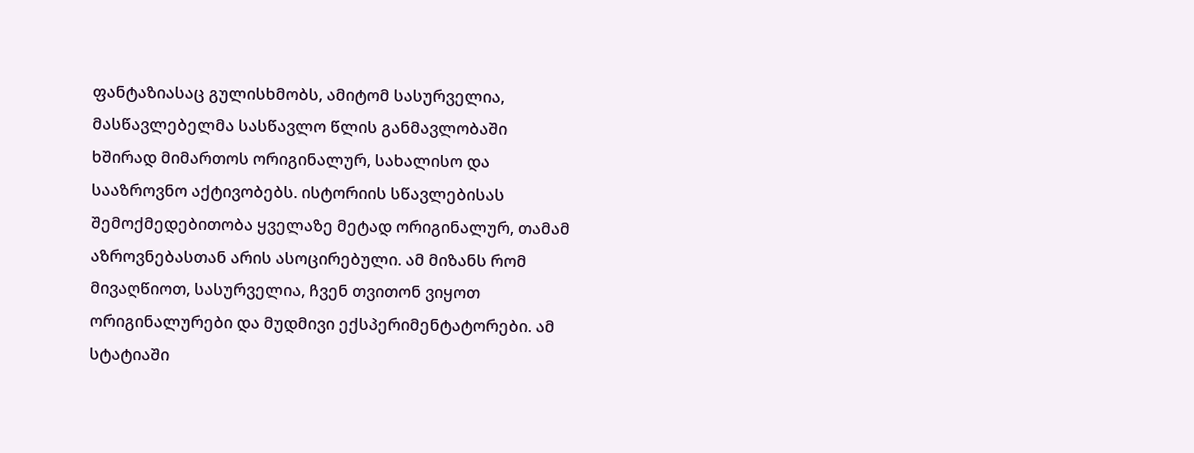ფანტაზიასაც გულისხმობს, ამიტომ სასურველია, მასწავლებელმა სასწავლო წლის განმავლობაში ხშირად მიმართოს ორიგინალურ, სახალისო და სააზროვნო აქტივობებს. ისტორიის სწავლებისას შემოქმედებითობა ყველაზე მეტად ორიგინალურ, თამამ აზროვნებასთან არის ასოცირებული. ამ მიზანს რომ მივაღწიოთ, სასურველია, ჩვენ თვითონ ვიყოთ ორიგინალურები და მუდმივი ექსპერიმენტატორები. ამ სტატიაში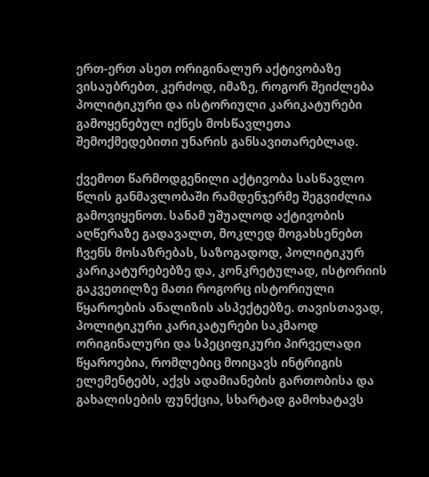ერთ-ერთ ასეთ ორიგინალურ აქტივობაზე ვისაუბრებთ, კერძოდ, იმაზე, როგორ შეიძლება პოლიტიკური და ისტორიული კარიკატურები გამოყენებულ იქნეს მოსწავლეთა შემოქმედებითი უნარის განსავითარებლად.

ქვემოთ წარმოდგენილი აქტივობა სასწავლო წლის განმავლობაში რამდენჯერმე შეგვიძლია გამოვიყენოთ. სანამ უშუალოდ აქტივობის აღწერაზე გადავალთ, მოკლედ მოგახსენებთ ჩვენს მოსაზრებას, საზოგადოდ, პოლიტიკურ კარიკატურებებზე და, კონკრეტულად, ისტორიის გაკვეთილზე მათი როგორც ისტორიული წყაროების ანალიზის ასპექტებზე. თავისთავად, პოლიტიკური კარიკატურები საკმაოდ ორიგინალური და სპეციფიკური პირველადი წყაროებია, რომლებიც მოიცავს ინტრიგის ელემენტებს, აქვს ადამიანების გართობისა და გახალისების ფუნქცია, სხარტად გამოხატავს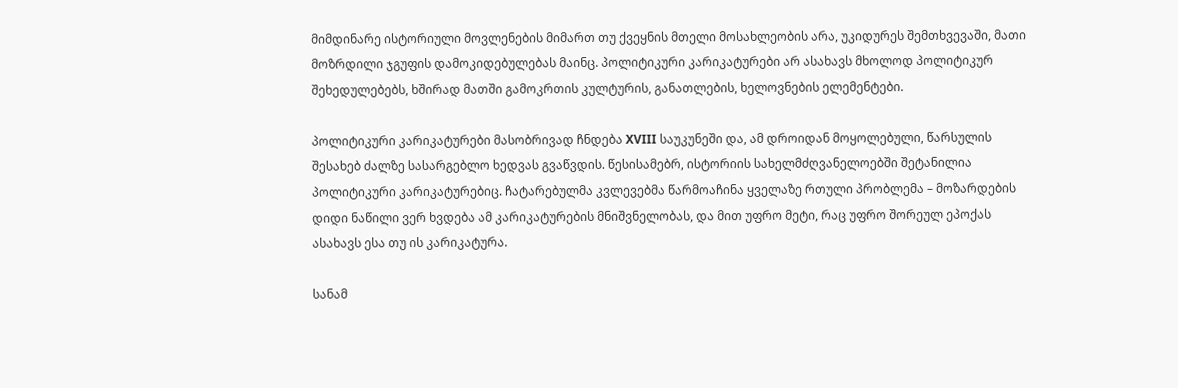მიმდინარე ისტორიული მოვლენების მიმართ თუ ქვეყნის მთელი მოსახლეობის არა, უკიდურეს შემთხვევაში, მათი მოზრდილი ჯგუფის დამოკიდებულებას მაინც. პოლიტიკური კარიკატურები არ ასახავს მხოლოდ პოლიტიკურ შეხედულებებს, ხშირად მათში გამოკრთის კულტურის, განათლების, ხელოვნების ელემენტები.

პოლიტიკური კარიკატურები მასობრივად ჩნდება XVIII საუკუნეში და, ამ დროიდან მოყოლებული, წარსულის შესახებ ძალზე სასარგებლო ხედვას გვაწვდის. წესისამებრ, ისტორიის სახელმძღვანელოებში შეტანილია პოლიტიკური კარიკატურებიც. ჩატარებულმა კვლევებმა წარმოაჩინა ყველაზე რთული პრობლემა – მოზარდების დიდი ნაწილი ვერ ხვდება ამ კარიკატურების მნიშვნელობას, და მით უფრო მეტი, რაც უფრო შორეულ ეპოქას ასახავს ესა თუ ის კარიკატურა.

სანამ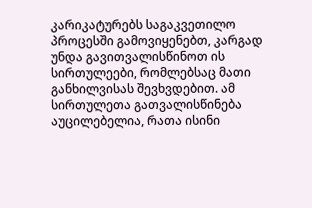კარიკატურებს საგაკვეთილო პროცესში გამოვიყენებთ, კარგად უნდა გავითვალისწინოთ ის სირთულეები, რომლებსაც მათი განხილვისას შევხვდებით. ამ სირთულეთა გათვალისწინება აუცილებელია, რათა ისინი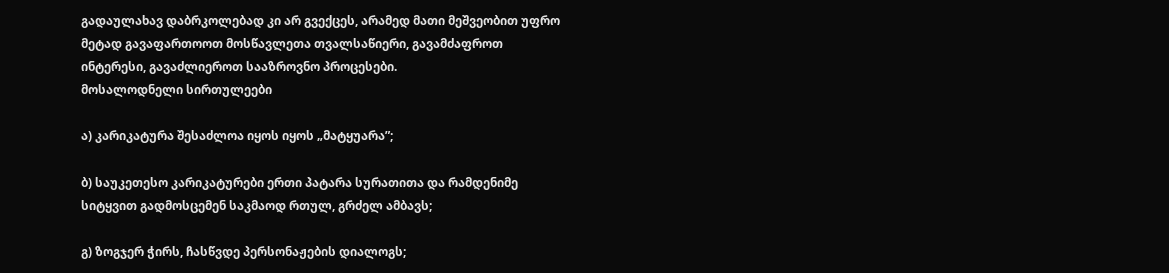გადაულახავ დაბრკოლებად კი არ გვექცეს, არამედ მათი მეშვეობით უფრო მეტად გავაფართოოთ მოსწავლეთა თვალსაწიერი, გავამძაფროთ ინტერესი, გავაძლიეროთ სააზროვნო პროცესები.
მოსალოდნელი სირთულეები

ა) კარიკატურა შესაძლოა იყოს იყოს „მატყუარა”;

ბ) საუკეთესო კარიკატურები ერთი პატარა სურათითა და რამდენიმე სიტყვით გადმოსცემენ საკმაოდ რთულ, გრძელ ამბავს;

გ) ზოგჯერ ჭირს, ჩასწვდე პერსონაჟების დიალოგს;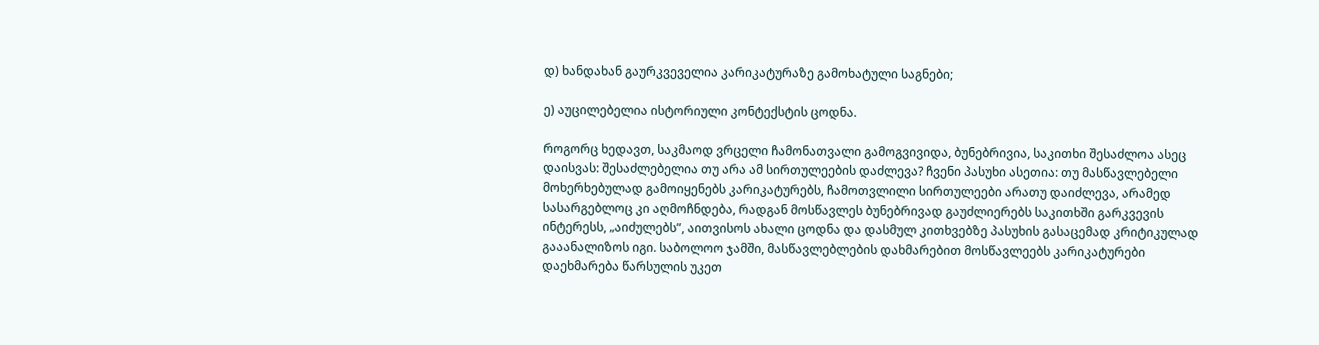დ) ხანდახან გაურკვეველია კარიკატურაზე გამოხატული საგნები;

ე) აუცილებელია ისტორიული კონტექსტის ცოდნა.

როგორც ხედავთ, საკმაოდ ვრცელი ჩამონათვალი გამოგვივიდა, ბუნებრივია, საკითხი შესაძლოა ასეც დაისვას: შესაძლებელია თუ არა ამ სირთულეების დაძლევა? ჩვენი პასუხი ასეთია: თუ მასწავლებელი მოხერხებულად გამოიყენებს კარიკატურებს, ჩამოთვლილი სირთულეები არათუ დაიძლევა, არამედ სასარგებლოც კი აღმოჩნდება, რადგან მოსწავლეს ბუნებრივად გაუძლიერებს საკითხში გარკვევის ინტერესს, „აიძულებს”, აითვისოს ახალი ცოდნა და დასმულ კითხვებზე პასუხის გასაცემად კრიტიკულად გააანალიზოს იგი. საბოლოო ჯამში, მასწავლებლების დახმარებით მოსწავლეებს კარიკატურები დაეხმარება წარსულის უკეთ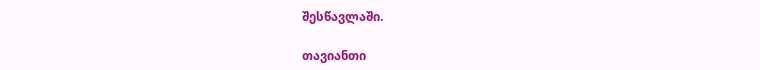შესწავლაში.

თავიანთი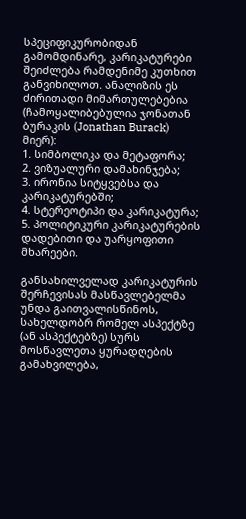სპეციფიკურობიდან გამომდინარე, კარიკატურები შეიძლება რამდენიმე კუთხით განვიხილოთ. ანალიზის ეს ძირითადი მიმართულებებია (ჩამოყალიბებულია ჯონათან ბურაკის (Jonathan Burack) მიერ):
1. სიმბოლიკა და მეტაფორა;
2. ვიზუალური დამახინჯება;
3. ირონია სიტყვებსა და კარიკატურებში;
4. სტერეოტიპი და კარიკატურა;
5. პოლიტიკური კარიკატურების დადებითი და უარყოფითი მხარეები.

განსახილველად კარიკატურის შერჩევისას მასწავლებელმა უნდა გაითვალისწინოს, სახელდობრ რომელ ასპექტზე (ან ასპექტებზე) სურს მოსწავლეთა ყურადღების გამახვილება,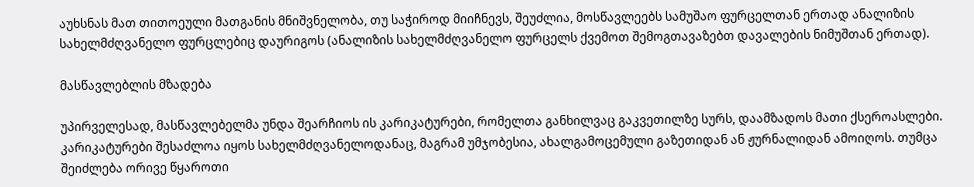აუხსნას მათ თითოეული მათგანის მნიშვნელობა, თუ საჭიროდ მიიჩნევს, შეუძლია, მოსწავლეებს სამუშაო ფურცელთან ერთად ანალიზის სახელმძღვანელო ფურცლებიც დაურიგოს (ანალიზის სახელმძღვანელო ფურცელს ქვემოთ შემოგთავაზებთ დავალების ნიმუშთან ერთად).

მასწავლებლის მზადება

უპირველესად, მასწავლებელმა უნდა შეარჩიოს ის კარიკატურები, რომელთა განხილვაც გაკვეთილზე სურს, დაამზადოს მათი ქსეროასლები. კარიკატურები შესაძლოა იყოს სახელმძღვანელოდანაც, მაგრამ უმჯობესია, ახალგამოცემული გაზეთიდან ან ჟურნალიდან ამოიღოს. თუმცა შეიძლება ორივე წყაროთი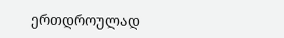ერთდროულად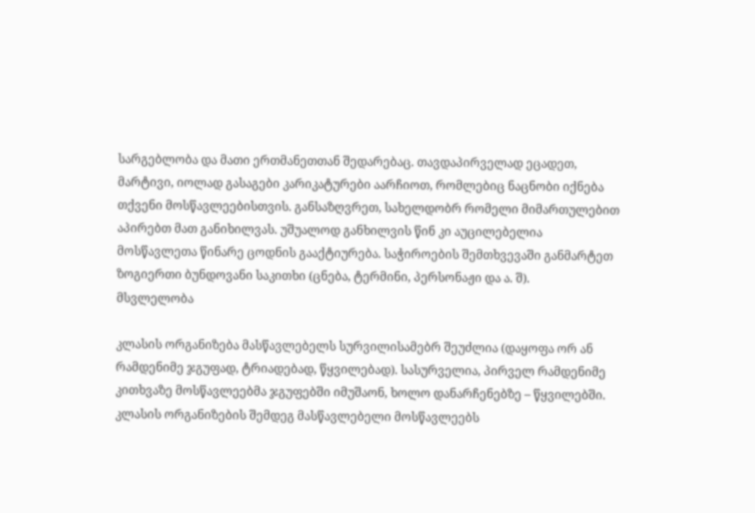სარგებლობა და მათი ერთმანეთთან შედარებაც. თავდაპირველად ეცადეთ, მარტივი, იოლად გასაგები კარიკატურები აარჩიოთ, რომლებიც ნაცნობი იქნება თქვენი მოსწავლეებისთვის. განსაზღვრეთ, სახელდობრ რომელი მიმართულებით აპირებთ მათ განიხილვას. უშუალოდ განხილვის წინ კი აუცილებელია მოსწავლეთა წინარე ცოდნის გააქტიურება. საჭიროების შემთხვევაში განმარტეთ ზოგიერთი ბუნდოვანი საკითხი (ცნება, ტერმინი, პერსონაჟი და ა. შ).
მსვლელობა

კლასის ორგანიზება მასწავლებელს სურვილისამებრ შეუძლია (დაყოფა ორ ან რამდენიმე ჯგუფად, ტრიადებად, წყვილებად). სასურველია, პირველ რამდენიმე კითხვაზე მოსწავლეებმა ჯგუფებში იმუშაონ, ხოლო დანარჩენებზე – წყვილებში. კლასის ორგანიზების შემდეგ მასწავლებელი მოსწავლეებს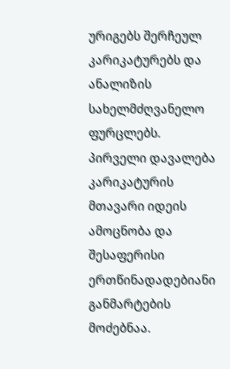ურიგებს შერჩეულ კარიკატურებს და ანალიზის სახელმძღვანელო ფურცლებს. პირველი დავალება კარიკატურის მთავარი იდეის ამოცნობა და შესაფერისი ერთწინადადებიანი განმარტების მოძებნაა.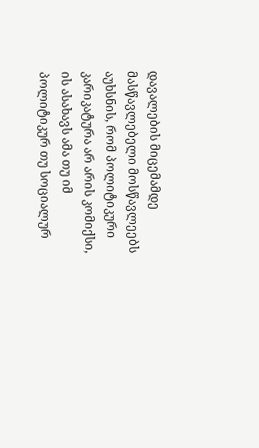დავალების მიცემამდე მასწავლებელი მოსწავლეებს აუხსნის, რომ პოლიტიკური კარიკატურა არ არის კომიქსი, ის ასახავს ამა თუ იმ პოლიტიკურ თუ სოციალურ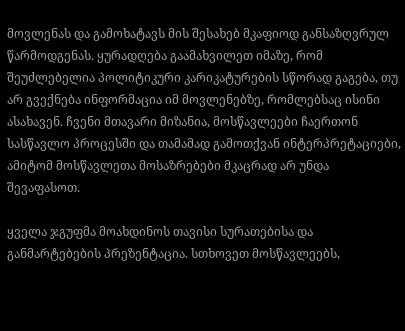მოვლენას და გამოხატავს მის შესახებ მკაფიოდ განსაზღვრულ წარმოდგენას. ყურადღება გაამახვილეთ იმაზე, რომ შეუძლებელია პოლიტიკური კარიკატურების სწორად გაგება, თუ არ გვექნება ინფორმაცია იმ მოვლენებზე, რომლებსაც ისინი ასახავენ. ჩვენი მთავარი მიზანია, მოსწავლეები ჩაერთონ სასწავლო პროცესში და თამამად გამოთქვან ინტერპრეტაციები, ამიტომ მოსწავლეთა მოსაზრებები მკაცრად არ უნდა შევაფასოთ.

ყველა ჯგუფმა მოახდინოს თავისი სურათებისა და განმარტებების პრეზენტაცია. სთხოვეთ მოსწავლეებს,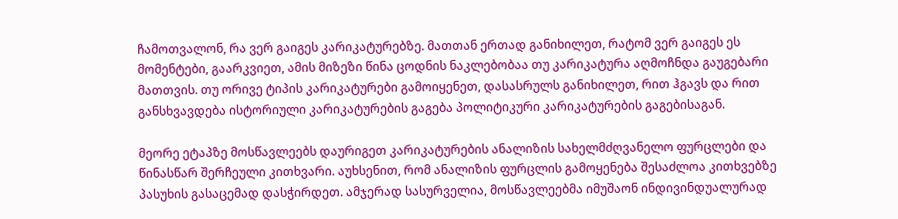ჩამოთვალონ, რა ვერ გაიგეს კარიკატურებზე. მათთან ერთად განიხილეთ, რატომ ვერ გაიგეს ეს მომენტები, გაარკვიეთ, ამის მიზეზი წინა ცოდნის ნაკლებობაა თუ კარიკატურა აღმოჩნდა გაუგებარი მათთვის. თუ ორივე ტიპის კარიკატურები გამოიყენეთ, დასასრულს განიხილეთ, რით ჰგავს და რით განსხვავდება ისტორიული კარიკატურების გაგება პოლიტიკური კარიკატურების გაგებისაგან.

მეორე ეტაპზე მოსწავლეებს დაურიგეთ კარიკატურების ანალიზის სახელმძღვანელო ფურცლები და წინასწარ შერჩეული კითხვარი. აუხსენით, რომ ანალიზის ფურცლის გამოყენება შესაძლოა კითხვებზე პასუხის გასაცემად დასჭირდეთ. ამჯერად სასურველია, მოსწავლეებმა იმუშაონ ინდივინდუალურად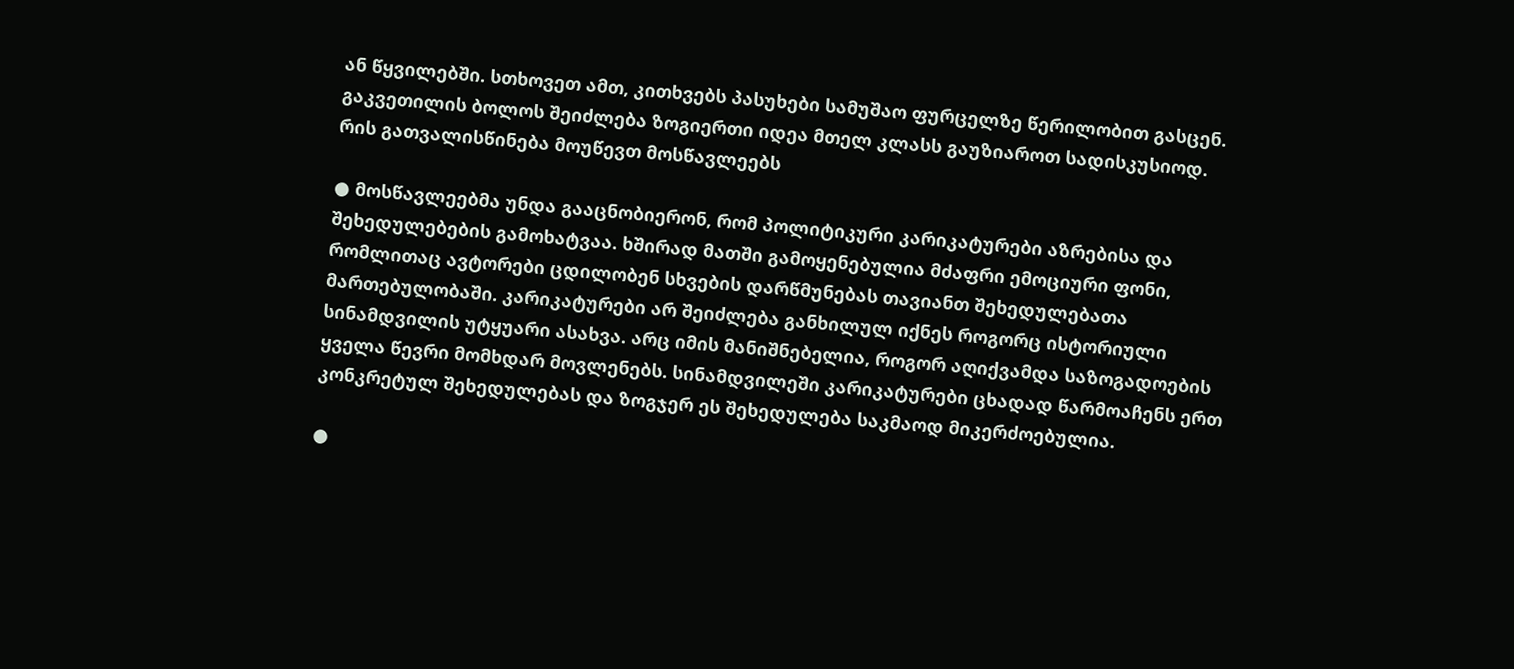ან წყვილებში. სთხოვეთ ამთ, კითხვებს პასუხები სამუშაო ფურცელზე წერილობით გასცენ. გაკვეთილის ბოლოს შეიძლება ზოგიერთი იდეა მთელ კლასს გაუზიაროთ სადისკუსიოდ.
რის გათვალისწინება მოუწევთ მოსწავლეებს

● მოსწავლეებმა უნდა გააცნობიერონ, რომ პოლიტიკური კარიკატურები აზრებისა და შეხედულებების გამოხატვაა. ხშირად მათში გამოყენებულია მძაფრი ემოციური ფონი, რომლითაც ავტორები ცდილობენ სხვების დარწმუნებას თავიანთ შეხედულებათა მართებულობაში. კარიკატურები არ შეიძლება განხილულ იქნეს როგორც ისტორიული სინამდვილის უტყუარი ასახვა. არც იმის მანიშნებელია, როგორ აღიქვამდა საზოგადოების ყველა წევრი მომხდარ მოვლენებს. სინამდვილეში კარიკატურები ცხადად წარმოაჩენს ერთ კონკრეტულ შეხედულებას და ზოგჯერ ეს შეხედულება საკმაოდ მიკერძოებულია.

●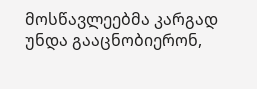მოსწავლეებმა კარგად უნდა გააცნობიერონ,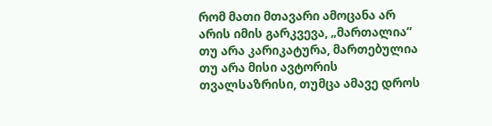რომ მათი მთავარი ამოცანა არ არის იმის გარკვევა, „მართალია” თუ არა კარიკატურა, მართებულია თუ არა მისი ავტორის თვალსაზრისი, თუმცა ამავე დროს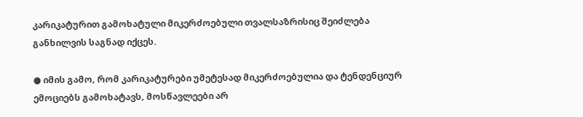კარიკატურით გამოხატული მიკერძოებული თვალსაზრისიც შეიძლება განხილვის საგნად იქცეს.

● იმის გამო, რომ კარიკატურები უმეტესად მიკერძოებულია და ტენდენციურ ემოციებს გამოხატავს, მოსწავლეები არ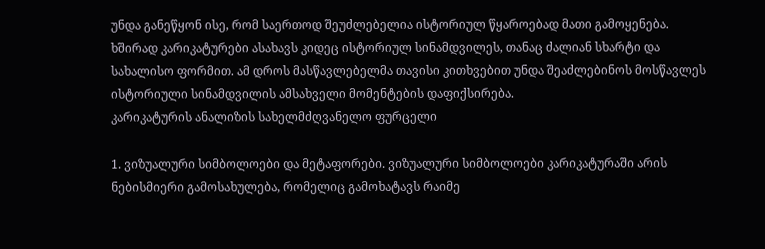უნდა განეწყონ ისე, რომ საერთოდ შეუძლებელია ისტორიულ წყაროებად მათი გამოყენება. ხშირად კარიკატურები ასახავს კიდეც ისტორიულ სინამდვილეს, თანაც ძალიან სხარტი და სახალისო ფორმით. ამ დროს მასწავლებელმა თავისი კითხვებით უნდა შეაძლებინოს მოსწავლეს ისტორიული სინამდვილის ამსახველი მომენტების დაფიქსირება.
კარიკატურის ანალიზის სახელმძღვანელო ფურცელი

1. ვიზუალური სიმბოლოები და მეტაფორები. ვიზუალური სიმბოლოები კარიკატურაში არის ნებისმიერი გამოსახულება, რომელიც გამოხატავს რაიმე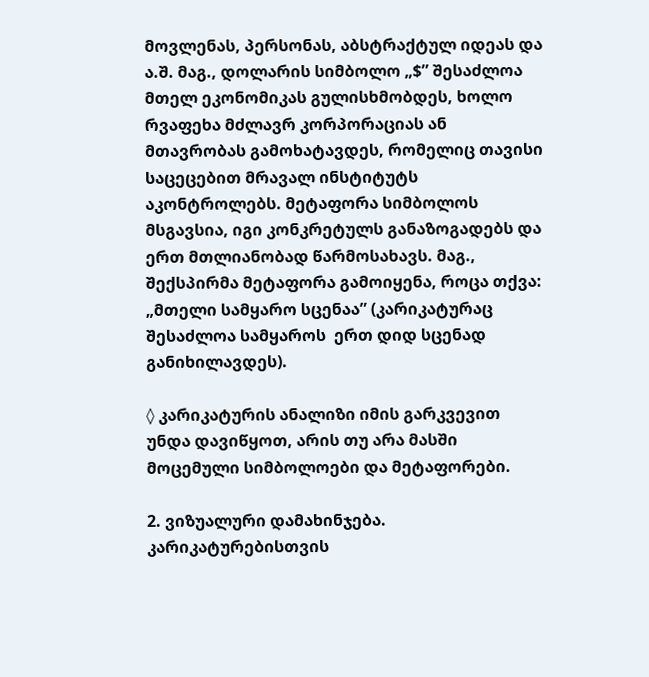მოვლენას, პერსონას, აბსტრაქტულ იდეას და ა.შ. მაგ., დოლარის სიმბოლო „$” შესაძლოა მთელ ეკონომიკას გულისხმობდეს, ხოლო რვაფეხა მძლავრ კორპორაციას ან მთავრობას გამოხატავდეს, რომელიც თავისი საცეცებით მრავალ ინსტიტუტს აკონტროლებს. მეტაფორა სიმბოლოს მსგავსია, იგი კონკრეტულს განაზოგადებს და ერთ მთლიანობად წარმოსახავს. მაგ., შექსპირმა მეტაფორა გამოიყენა, როცა თქვა: „მთელი სამყარო სცენაა” (კარიკატურაც შესაძლოა სამყაროს  ერთ დიდ სცენად განიხილავდეს).

◊ კარიკატურის ანალიზი იმის გარკვევით უნდა დავიწყოთ, არის თუ არა მასში მოცემული სიმბოლოები და მეტაფორები.

2. ვიზუალური დამახინჯება. კარიკატურებისთვის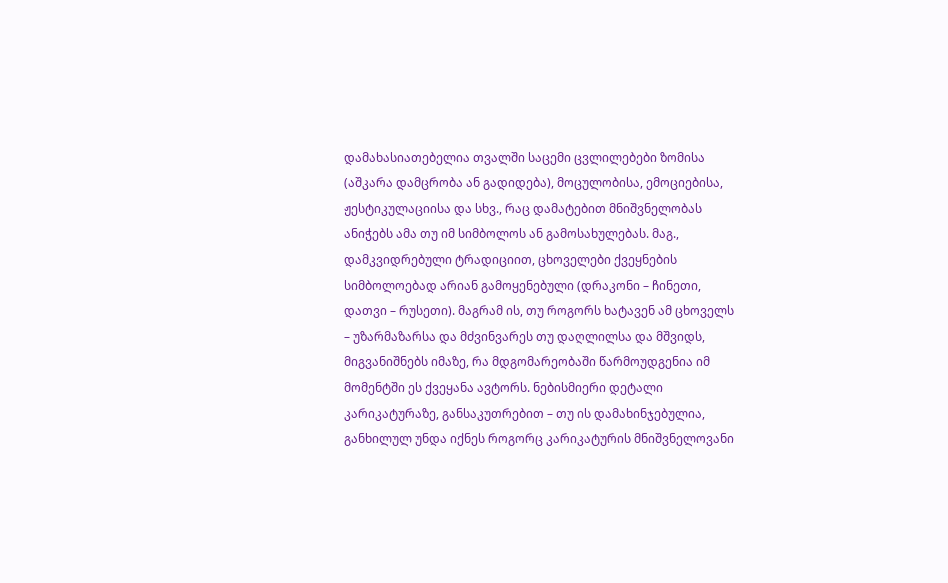დამახასიათებელია თვალში საცემი ცვლილებები ზომისა (აშკარა დამცრობა ან გადიდება), მოცულობისა, ემოციებისა, ჟესტიკულაციისა და სხვ., რაც დამატებით მნიშვნელობას ანიჭებს ამა თუ იმ სიმბოლოს ან გამოსახულებას. მაგ., დამკვიდრებული ტრადიციით, ცხოველები ქვეყნების სიმბოლოებად არიან გამოყენებული (დრაკონი – ჩინეთი, დათვი – რუსეთი). მაგრამ ის, თუ როგორს ხატავენ ამ ცხოველს – უზარმაზარსა და მძვინვარეს თუ დაღლილსა და მშვიდს, მიგვანიშნებს იმაზე, რა მდგომარეობაში წარმოუდგენია იმ მომენტში ეს ქვეყანა ავტორს. ნებისმიერი დეტალი კარიკატურაზე, განსაკუთრებით – თუ ის დამახინჯებულია, განხილულ უნდა იქნეს როგორც კარიკატურის მნიშვნელოვანი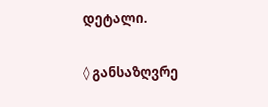დეტალი.

◊ განსაზღვრე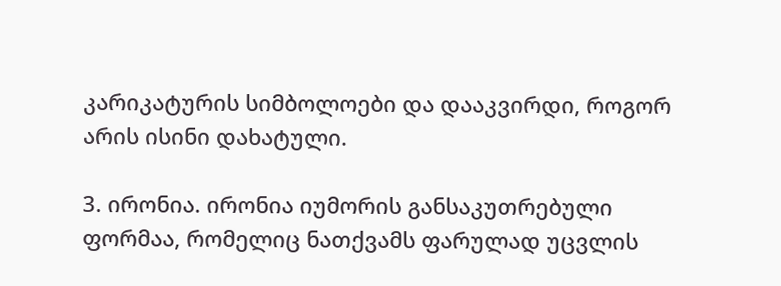კარიკატურის სიმბოლოები და დააკვირდი, როგორ არის ისინი დახატული.

3. ირონია. ირონია იუმორის განსაკუთრებული ფორმაა, რომელიც ნათქვამს ფარულად უცვლის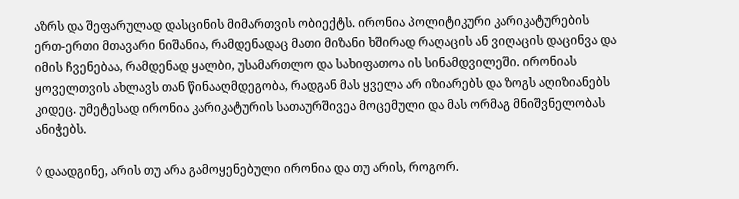აზრს და შეფარულად დასცინის მიმართვის ობიექტს. ირონია პოლიტიკური კარიკატურების ერთ-ერთი მთავარი ნიშანია, რამდენადაც მათი მიზანი ხშირად რაღაცის ან ვიღაცის დაცინვა და იმის ჩვენებაა, რამდენად ყალბი, უსამართლო და სახიფათოა ის სინამდვილეში. ირონიას ყოველთვის ახლავს თან წინააღმდეგობა, რადგან მას ყველა არ იზიარებს და ზოგს აღიზიანებს კიდეც. უმეტესად ირონია კარიკატურის სათაურშივეა მოცემული და მას ორმაგ მნიშვნელობას ანიჭებს.

◊ დაადგინე, არის თუ არა გამოყენებული ირონია და თუ არის, როგორ.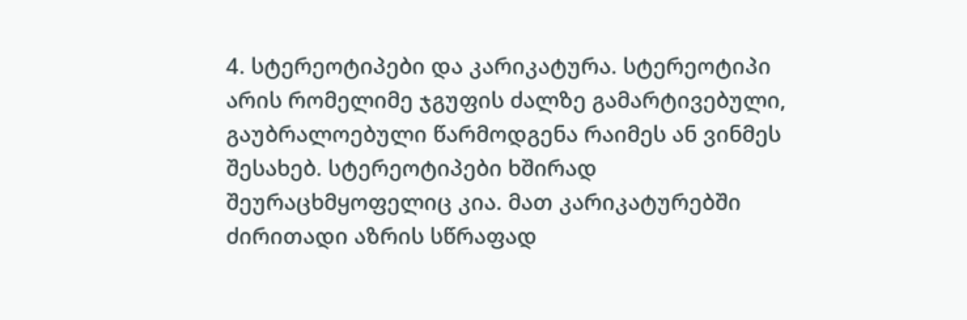4. სტერეოტიპები და კარიკატურა. სტერეოტიპი არის რომელიმე ჯგუფის ძალზე გამარტივებული, გაუბრალოებული წარმოდგენა რაიმეს ან ვინმეს შესახებ. სტერეოტიპები ხშირად შეურაცხმყოფელიც კია. მათ კარიკატურებში ძირითადი აზრის სწრაფად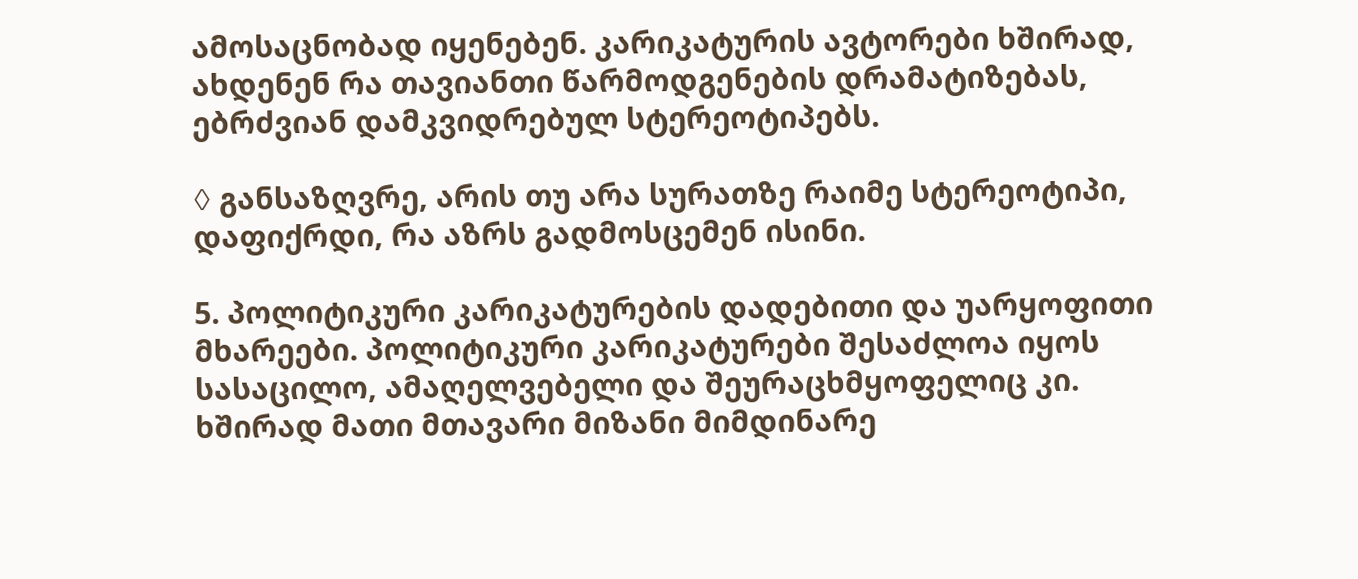ამოსაცნობად იყენებენ. კარიკატურის ავტორები ხშირად, ახდენენ რა თავიანთი წარმოდგენების დრამატიზებას, ებრძვიან დამკვიდრებულ სტერეოტიპებს.

◊ განსაზღვრე, არის თუ არა სურათზე რაიმე სტერეოტიპი, დაფიქრდი, რა აზრს გადმოსცემენ ისინი.

5. პოლიტიკური კარიკატურების დადებითი და უარყოფითი მხარეები. პოლიტიკური კარიკატურები შესაძლოა იყოს სასაცილო, ამაღელვებელი და შეურაცხმყოფელიც კი. ხშირად მათი მთავარი მიზანი მიმდინარე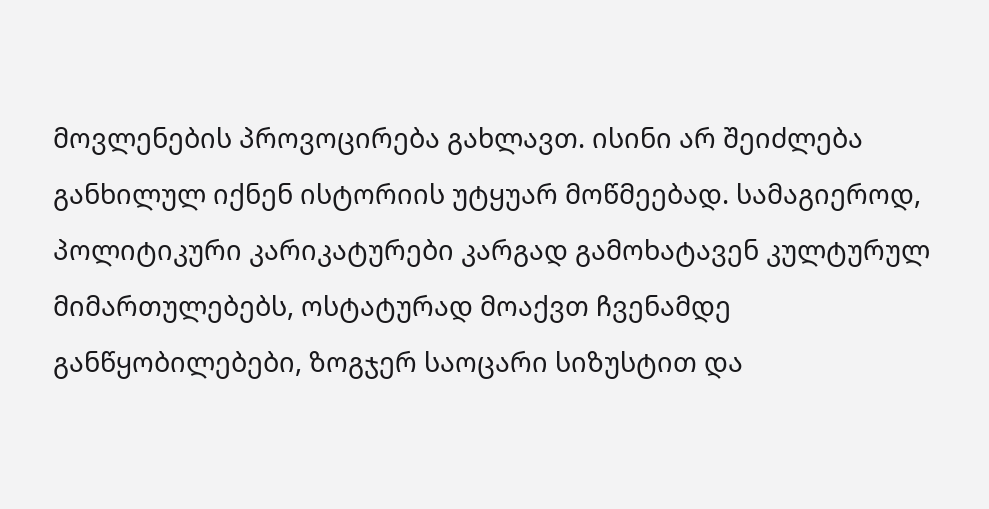მოვლენების პროვოცირება გახლავთ. ისინი არ შეიძლება განხილულ იქნენ ისტორიის უტყუარ მოწმეებად. სამაგიეროდ, პოლიტიკური კარიკატურები კარგად გამოხატავენ კულტურულ მიმართულებებს, ოსტატურად მოაქვთ ჩვენამდე განწყობილებები, ზოგჯერ საოცარი სიზუსტით და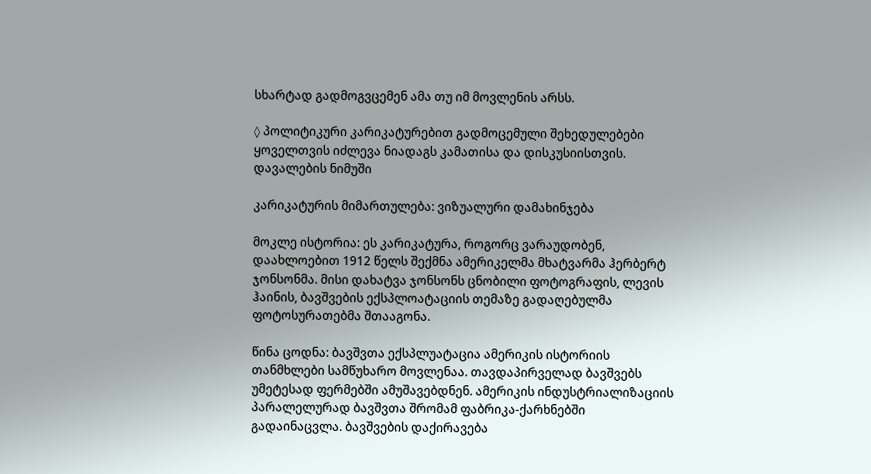სხარტად გადმოგვცემენ ამა თუ იმ მოვლენის არსს.

◊ პოლიტიკური კარიკატურებით გადმოცემული შეხედულებები ყოველთვის იძლევა ნიადაგს კამათისა და დისკუსიისთვის.
დავალების ნიმუში

კარიკატურის მიმართულება: ვიზუალური დამახინჯება

მოკლე ისტორია: ეს კარიკატურა, როგორც ვარაუდობენ, დაახლოებით 1912 წელს შექმნა ამერიკელმა მხატვარმა ჰერბერტ ჯონსონმა. მისი დახატვა ჯონსონს ცნობილი ფოტოგრაფის, ლევის ჰაინის, ბავშვების ექსპლოატაციის თემაზე გადაღებულმა ფოტოსურათებმა შთააგონა.

წინა ცოდნა: ბავშვთა ექსპლუატაცია ამერიკის ისტორიის თანმხლები სამწუხარო მოვლენაა. თავდაპირველად ბავშვებს უმეტესად ფერმებში ამუშავებდნენ. ამერიკის ინდუსტრიალიზაციის პარალელურად ბავშვთა შრომამ ფაბრიკა-ქარხნებში გადაინაცვლა. ბავშვების დაქირავება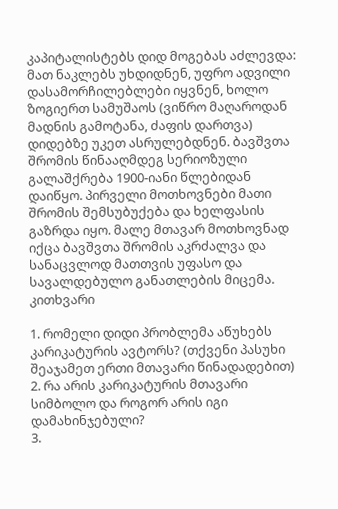კაპიტალისტებს დიდ მოგებას აძლევდა: მათ ნაკლებს უხდიდნენ, უფრო ადვილი დასამორჩილებლები იყვნენ, ხოლო ზოგიერთ სამუშაოს (ვიწრო მაღაროდან მადნის გამოტანა, ძაფის დართვა) დიდებზე უკეთ ასრულებდნენ. ბავშვთა შრომის წინააღმდეგ სერიოზული გალაშქრება 1900-იანი წლებიდან დაიწყო. პირველი მოთხოვნები მათი შრომის შემსუბუქება და ხელფასის გაზრდა იყო. მალე მთავარ მოთხოვნად იქცა ბავშვთა შრომის აკრძალვა და სანაცვლოდ მათთვის უფასო და სავალდებულო განათლების მიცემა.
კითხვარი

1. რომელი დიდი პრობლემა აწუხებს კარიკატურის ავტორს? (თქვენი პასუხი შეაჯამეთ ერთი მთავარი წინადადებით)
2. რა არის კარიკატურის მთავარი სიმბოლო და როგორ არის იგი დამახინჯებული?
3.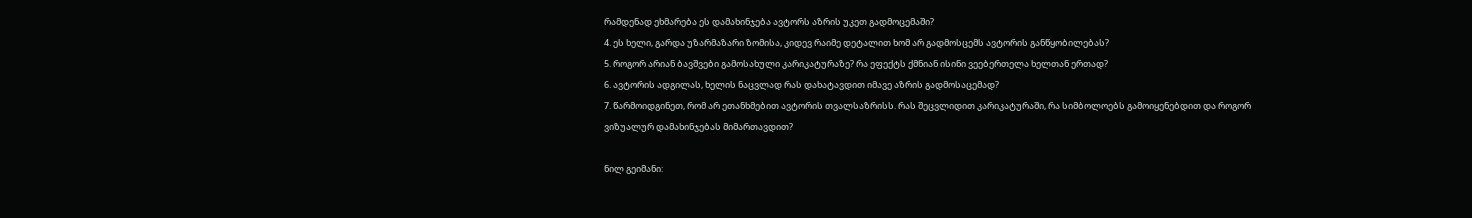რამდენად ეხმარება ეს დამახინჯება ავტორს აზრის უკეთ გადმოცემაში?
4. ეს ხელი, გარდა უზარმაზარი ზომისა, კიდევ რაიმე დეტალით ხომ არ გადმოსცემს ავტორის განწყობილებას?
5. როგორ არიან ბავშვები გამოსახული კარიკატურაზე? რა ეფექტს ქმნიან ისინი ვეებერთელა ხელთან ერთად?
6. ავტორის ადგილას, ხელის ნაცვლად რას დახატავდით იმავე აზრის გადმოსაცემად?
7. წარმოიდგინეთ, რომ არ ეთანხმებით ავტორის თვალსაზრისს. რას შეცვლიდით კარიკატურაში, რა სიმბოლოებს გამოიყენებდით და როგორ ვიზუალურ დამახინჯებას მიმართავდით?

ნილ გეიმანი: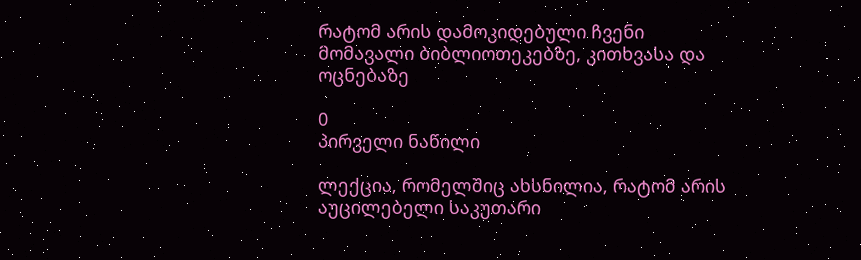რატომ არის დამოკიდებული ჩვენი მომავალი ბიბლიოთეკებზე, კითხვასა და ოცნებაზე

0
პირველი ნაწილი

ლექცია, რომელშიც ახსნილია, რატომ არის აუცილებელი საკუთარი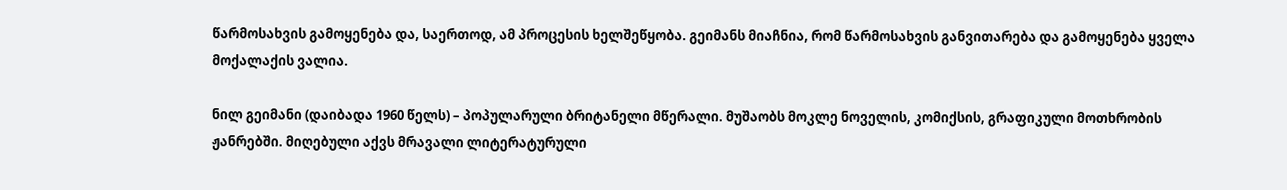წარმოსახვის გამოყენება და, საერთოდ, ამ პროცესის ხელშეწყობა. გეიმანს მიაჩნია, რომ წარმოსახვის განვითარება და გამოყენება ყველა მოქალაქის ვალია.

ნილ გეიმანი (დაიბადა 1960 წელს) – პოპულარული ბრიტანელი მწერალი. მუშაობს მოკლე ნოველის, კომიქსის, გრაფიკული მოთხრობის ჟანრებში. მიღებული აქვს მრავალი ლიტერატურული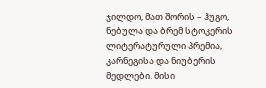ჯილდო, მათ შორის – ჰუგო, ნებულა და ბრემ სტოკერის ლიტერატურული პრემია, კარნეგისა და ნიუბერის მედლები. მისი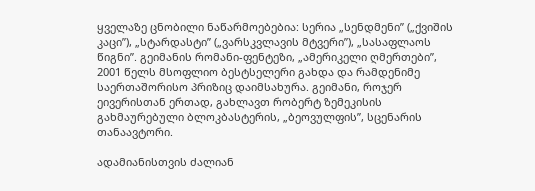ყველაზე ცნობილი ნაწარმოებებია: სერია „სენდმენი” („ქვიშის კაცი”), „სტარდასტი” („ვარსკვლავის მტვერი”), „სასაფლაოს წიგნი”. გეიმანის რომანი-ფენტეზი, „ამერიკელი ღმერთები”, 2001 წელს მსოფლიო ბესტსელერი გახდა და რამდენიმე საერთაშორისო პრიზიც დაიმსახურა. გეიმანი, როჯერ ეივერისთან ერთად, გახლავთ რობერტ ზემეკისის გახმაურებული ბლოკბასტერის, „ბეოვულფის”, სცენარის თანაავტორი.

ადამიანისთვის ძალიან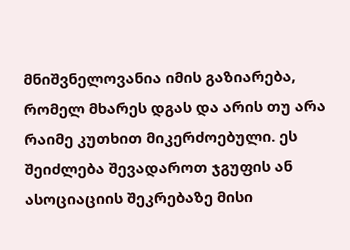მნიშვნელოვანია იმის გაზიარება, რომელ მხარეს დგას და არის თუ არა რაიმე კუთხით მიკერძოებული. ეს შეიძლება შევადაროთ ჯგუფის ან ასოციაციის შეკრებაზე მისი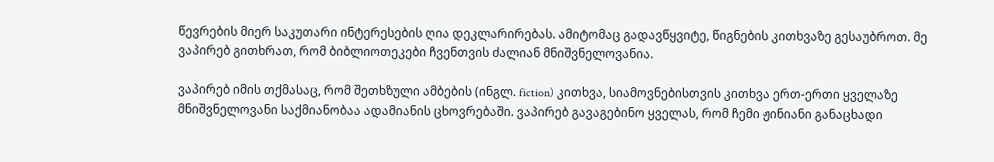წევრების მიერ საკუთარი ინტერესების ღია დეკლარირებას. ამიტომაც გადავწყვიტე, წიგნების კითხვაზე გესაუბროთ. მე ვაპირებ გითხრათ, რომ ბიბლიოთეკები ჩვენთვის ძალიან მნიშვნელოვანია.

ვაპირებ იმის თქმასაც, რომ შეთხზული ამბების (ინგლ. fiction) კითხვა, სიამოვნებისთვის კითხვა ერთ-ერთი ყველაზე მნიშვნელოვანი საქმიანობაა ადამიანის ცხოვრებაში. ვაპირებ გავაგებინო ყველას, რომ ჩემი ჟინიანი განაცხადი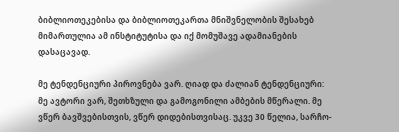ბიბლიოთეკებისა და ბიბლიოთეკართა მნიშვნელობის შესახებ მიმართულია ამ ინსტიტუტისა და იქ მომუშავე ადამიანების დასაცავად.

მე ტენდენციური პიროვნება ვარ. ღიად და ძალიან ტენდენციური: მე ავტორი ვარ, შეთხზული და გამოგონილი ამბების მწერალი. მე ვწერ ბავშვებისთვის, ვწერ დიდებისთვისაც. უკვე 30 წელია, სარჩო-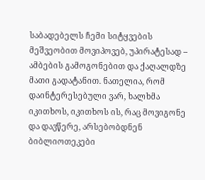საბადებელს ჩემი სიტყვების მეშვეობით მოვიპოვებ, უპირატესად – ამბების გამოგონებით და ქაღალდზე მათი გადატანით. ნათელია, რომ დაინტერესებული ვარ, ხალხმა იკითხოს, იკითხოს ის, რაც მოვიგონე და დავწერე, არსებობდნენ ბიბლიოთეკები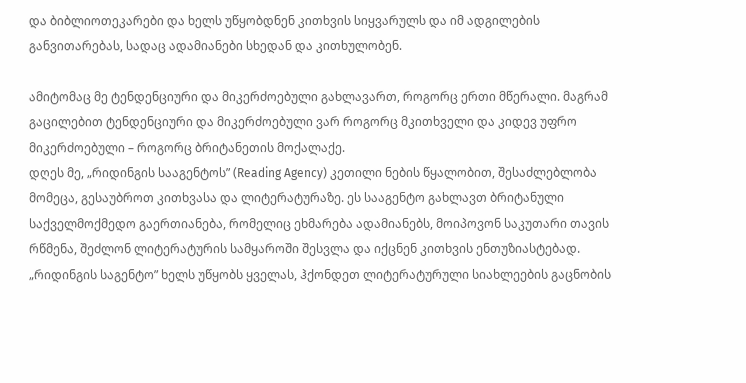და ბიბლიოთეკარები და ხელს უწყობდნენ კითხვის სიყვარულს და იმ ადგილების განვითარებას, სადაც ადამიანები სხედან და კითხულობენ.

ამიტომაც მე ტენდენციური და მიკერძოებული გახლავართ, როგორც ერთი მწერალი. მაგრამ გაცილებით ტენდენციური და მიკერძოებული ვარ როგორც მკითხველი და კიდევ უფრო მიკერძოებული – როგორც ბრიტანეთის მოქალაქე.
დღეს მე, „რიდინგის სააგენტოს” (Reading Agency) კეთილი ნების წყალობით, შესაძლებლობა მომეცა, გესაუბროთ კითხვასა და ლიტერატურაზე. ეს სააგენტო გახლავთ ბრიტანული საქველმოქმედო გაერთიანება, რომელიც ეხმარება ადამიანებს, მოიპოვონ საკუთარი თავის რწმენა, შეძლონ ლიტერატურის სამყაროში შესვლა და იქცნენ კითხვის ენთუზიასტებად. „რიდინგის საგენტო” ხელს უწყობს ყველას, ჰქონდეთ ლიტერატურული სიახლეების გაცნობის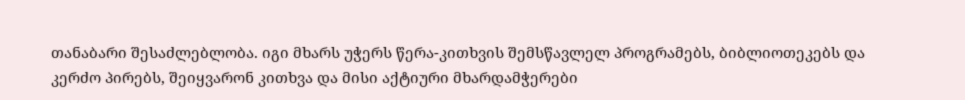თანაბარი შესაძლებლობა. იგი მხარს უჭერს წერა-კითხვის შემსწავლელ პროგრამებს, ბიბლიოთეკებს და კერძო პირებს, შეიყვარონ კითხვა და მისი აქტიური მხარდამჭერები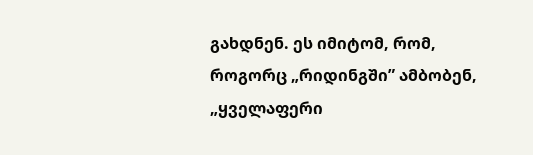გახდნენ. ეს იმიტომ, რომ, როგორც „რიდინგში” ამბობენ, „ყველაფერი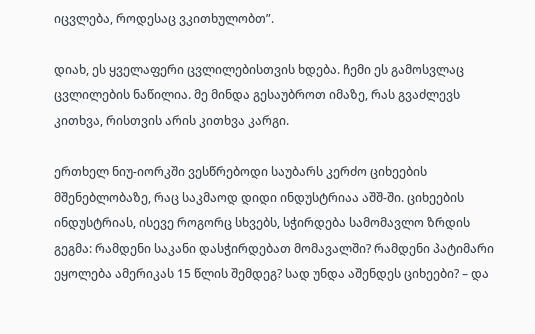იცვლება, როდესაც ვკითხულობთ”.

დიახ, ეს ყველაფერი ცვლილებისთვის ხდება. ჩემი ეს გამოსვლაც ცვლილების ნაწილია. მე მინდა გესაუბროთ იმაზე, რას გვაძლევს კითხვა, რისთვის არის კითხვა კარგი.

ერთხელ ნიუ-იორკში ვესწრებოდი საუბარს კერძო ციხეების მშენებლობაზე, რაც საკმაოდ დიდი ინდუსტრიაა აშშ-ში. ციხეების ინდუსტრიას, ისევე როგორც სხვებს, სჭირდება სამომავლო ზრდის გეგმა: რამდენი საკანი დასჭირდებათ მომავალში? რამდენი პატიმარი ეყოლება ამერიკას 15 წლის შემდეგ? სად უნდა აშენდეს ციხეები? – და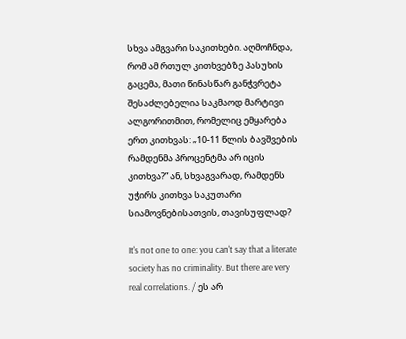სხვა ამგვარი საკითხები. აღმოჩნდა, რომ ამ რთულ კითხვებზე პასუხის გაცემა, მათი წინასწარ განჭვრეტა შესაძლებელია საკმაოდ მარტივი ალგორითმით, რომელიც ემყარება ერთ კითხვას: „10-11 წლის ბავშვების რამდენმა პროცენტმა არ იცის კითხვა?” ან, სხვაგვარად, რამდენს უჭირს კითხვა საკუთარი სიამოვნებისათვის, თავისუფლად?

It's not one to one: you can't say that a literate society has no criminality. But there are very real correlations. / ეს არ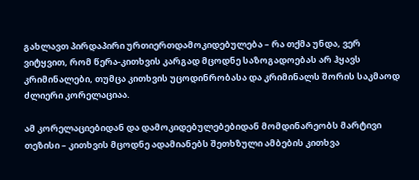გახლავთ პირდაპირი ურთიერთდამოკიდებულება – რა თქმა უნდა, ვერ ვიტყვით, რომ წერა-კითხვის კარგად მცოდნე საზოგადოებას არ ჰყავს კრიმინალები, თუმცა კითხვის უცოდინრობასა და კრიმინალს შორის საკმაოდ ძლიერი კორელაციაა.

ამ კორელაციებიდან და დამოკიდებულებებიდან მომდინარეობს მარტივი თეზისი – კითხვის მცოდნე ადამიანებს შეთხზული ამბების კითხვა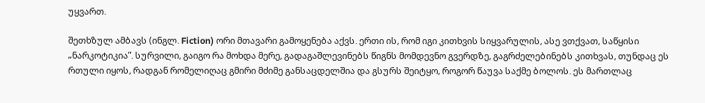უყვართ.

შეთხზულ ამბავს (ინგლ. Fiction) ორი მთავარი გამოყენება აქვს. ერთი ის, რომ იგი კითხვის სიყვარულის, ასე ვთქვათ, საწყისი „ნარკოტიკია”. სურვილი, გაიგო რა მოხდა მერე, გადაგაშლევინებს წიგნს მომდევნო გვერდზე, გაგრძელებინებს კითხვას, თუნდაც ეს რთული იყოს, რადგან რომელიღაც გმირი მძიმე განსაცდელშია და გსურს შეიტყო, როგორ წაუვა საქმე ბოლოს. ეს მართლაც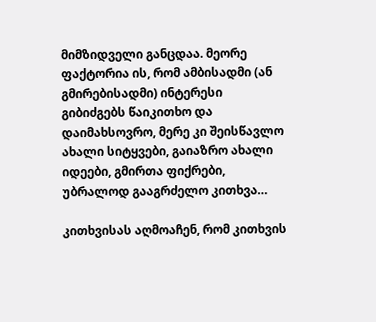მიმზიდველი განცდაა. მეორე ფაქტორია ის, რომ ამბისადმი (ან გმირებისადმი) ინტერესი გიბიძგებს წაიკითხო და დაიმახსოვრო, მერე კი შეისწავლო ახალი სიტყვები, გაიაზრო ახალი იდეები, გმირთა ფიქრები, უბრალოდ გააგრძელო კითხვა…

კითხვისას აღმოაჩენ, რომ კითხვის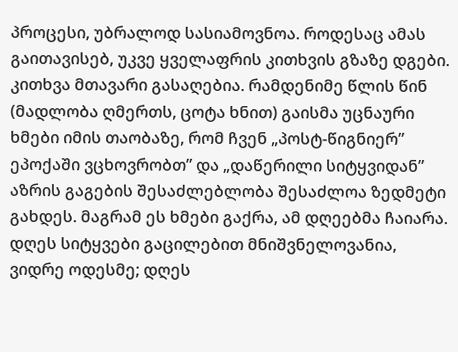პროცესი, უბრალოდ სასიამოვნოა. როდესაც ამას გაითავისებ, უკვე ყველაფრის კითხვის გზაზე დგები. კითხვა მთავარი გასაღებია. რამდენიმე წლის წინ (მადლობა ღმერთს, ცოტა ხნით) გაისმა უცნაური ხმები იმის თაობაზე, რომ ჩვენ „პოსტ-წიგნიერ” ეპოქაში ვცხოვრობთ” და „დაწერილი სიტყვიდან” აზრის გაგების შესაძლებლობა შესაძლოა ზედმეტი გახდეს. მაგრამ ეს ხმები გაქრა, ამ დღეებმა ჩაიარა. დღეს სიტყვები გაცილებით მნიშვნელოვანია, ვიდრე ოდესმე; დღეს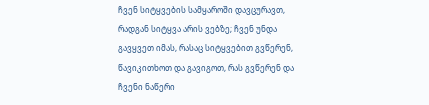ჩვენ სიტყვების სამყაროში დავცურავთ, რადგან სიტყვა არის ვებზე; ჩვენ უნდა გავყვეთ იმას, რასაც სიტყვებით გვწერენ, წავიკითხოთ და გავიგოთ, რას გვწერენ და ჩვენი ნაწერი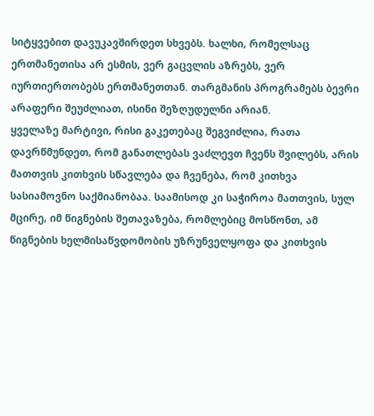სიტყვებით დავუკავშირდეთ სხვებს. ხალხი, რომელსაც ერთმანეთისა არ ესმის, ვერ გაცვლის აზრებს, ვერ იურთიერთობებს ერთმანეთთან. თარგმანის პროგრამებს ბევრი არაფერი შეუძლიათ, ისინი შეზღუდულნი არიან.
ყველაზე მარტივი, რისი გაკეთებაც შეგვიძლია, რათა დავრწმუნდეთ, რომ განათლებას ვაძლევთ ჩვენს შვილებს, არის მათთვის კითხვის სწავლება და ჩვენება, რომ კითხვა სასიამოვნო საქმიანობაა. საამისოდ კი საჭიროა მათთვის, სულ მცირე, იმ წიგნების შეთავაზება, რომლებიც მოსწონთ, ამ წიგნების ხელმისაწვდომობის უზრუნველყოფა და კითხვის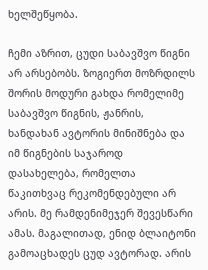ხელშეწყობა.

ჩემი აზრით, ცუდი საბავშვო წიგნი არ არსებობს. ზოგიერთ მოზრდილს შორის მოდური გახდა რომელიმე საბავშვო წიგნის, ჟანრის, ხანდახან ავტორის მინიშნება და იმ წიგნების საჯაროდ დასახელება, რომელთა წაკითხვაც რეკომენდებული არ არის. მე რამდენიმეჯერ შევესწარი ამას. მაგალითად, ენიდ ბლაიტონი გამოაცხადეს ცუდ ავტორად. არის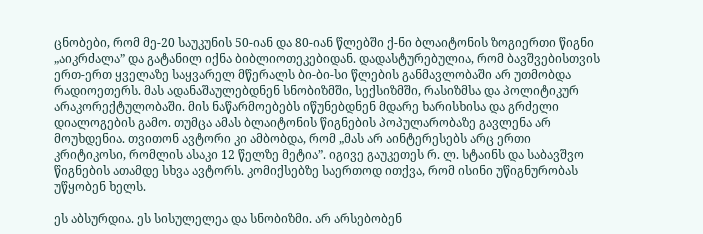ცნობები, რომ მე-20 საუკუნის 50-იან და 80-იან წლებში ქ-ნი ბლაიტონის ზოგიერთი წიგნი „აიკრძალა” და გატანილ იქნა ბიბლიოთეკებიდან. დადასტურებულია, რომ ბავშვებისთვის ერთ-ერთ ყველაზე საყვარელ მწერალს ბი-ბი-სი წლების განმავლობაში არ უთმობდა რადიოეთერს. მას ადანაშაულებდნენ სნობიზმში, სექსიზმში, რასიზმსა და პოლიტიკურ არაკორექტულობაში. მის ნაწარმოებებს იწუნებდნენ მდარე ხარისხისა და გრძელი დიალოგების გამო. თუმცა ამას ბლაიტონის წიგნების პოპულარობაზე გავლენა არ მოუხდენია. თვითონ ავტორი კი ამბობდა, რომ „მას არ აინტერესებს არც ერთი კრიტიკოსი, რომლის ასაკი 12 წელზე მეტია”. იგივე გაუკეთეს რ. ლ. სტაინს და საბავშვო წიგნების ათამდე სხვა ავტორს. კომიქსებზე საერთოდ ითქვა, რომ ისინი უწიგნურობას უწყობენ ხელს.

ეს აბსურდია. ეს სისულელეა და სნობიზმი. არ არსებობენ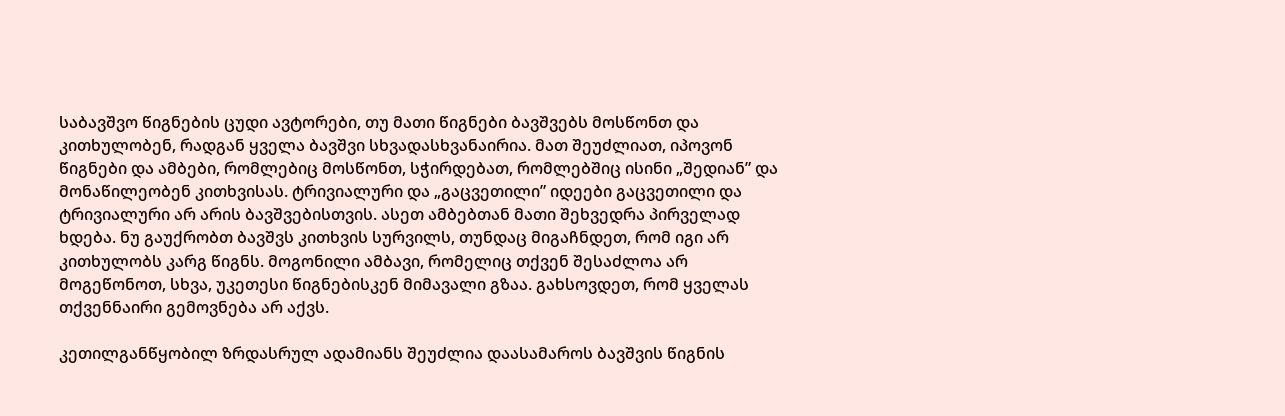საბავშვო წიგნების ცუდი ავტორები, თუ მათი წიგნები ბავშვებს მოსწონთ და კითხულობენ, რადგან ყველა ბავშვი სხვადასხვანაირია. მათ შეუძლიათ, იპოვონ წიგნები და ამბები, რომლებიც მოსწონთ, სჭირდებათ, რომლებშიც ისინი „შედიან” და მონაწილეობენ კითხვისას. ტრივიალური და „გაცვეთილი” იდეები გაცვეთილი და ტრივიალური არ არის ბავშვებისთვის. ასეთ ამბებთან მათი შეხვედრა პირველად ხდება. ნუ გაუქრობთ ბავშვს კითხვის სურვილს, თუნდაც მიგაჩნდეთ, რომ იგი არ კითხულობს კარგ წიგნს. მოგონილი ამბავი, რომელიც თქვენ შესაძლოა არ მოგეწონოთ, სხვა, უკეთესი წიგნებისკენ მიმავალი გზაა. გახსოვდეთ, რომ ყველას თქვენნაირი გემოვნება არ აქვს.

კეთილგანწყობილ ზრდასრულ ადამიანს შეუძლია დაასამაროს ბავშვის წიგნის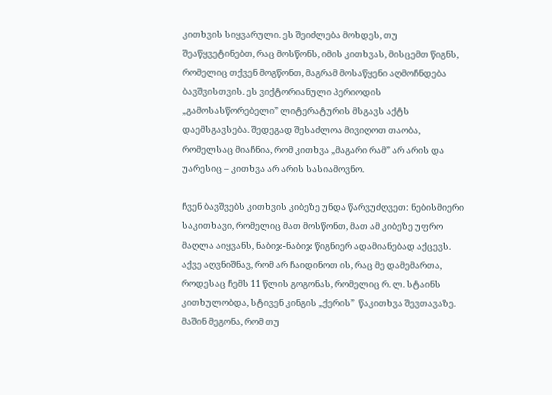კითხვის სიყვარული. ეს შეიძლება მოხდეს, თუ შეაწყვეტინებთ, რაც მოსწონს, იმის კითხვას, მისცემთ წიგნს, რომელიც თქვენ მოგწონთ, მაგრამ მოსაწყენი აღმოჩნდება ბავშვისთვის. ეს ვიქტორიანული პერიოდის „გამოსასწორებელი” ლიტერატურის მსგავს აქტს დაემსგავსება. შედეგად შესაძლოა მივიღოთ თაობა, რომელსაც მიაჩნია, რომ კითხვა „მაგარი რამ” არ არის და უარესიც – კითხვა არ არის სასიამოვნო.

ჩვენ ბავშვებს კითხვის კიბეზე უნდა წარვუძღვეთ: ნებისმიერი საკითხავი, რომელიც მათ მოსწონთ, მათ ამ კიბეზე უფრო მაღლა აიყვანს, ნაბიჯ-ნაბიჯ წიგნიერ ადამიანებად აქცევს. აქვე აღვნიშნავ, რომ არ ჩაიდინოთ ის, რაც მე დამემართა, როდესაც ჩემს 11 წლის გოგონას, რომელიც რ. ლ. სტაინს კითხულობდა, სტივენ კინგის „ქერის”  წაკითხვა შევთავაზე. მაშინ მეგონა, რომ თუ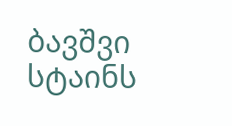ბავშვი სტაინს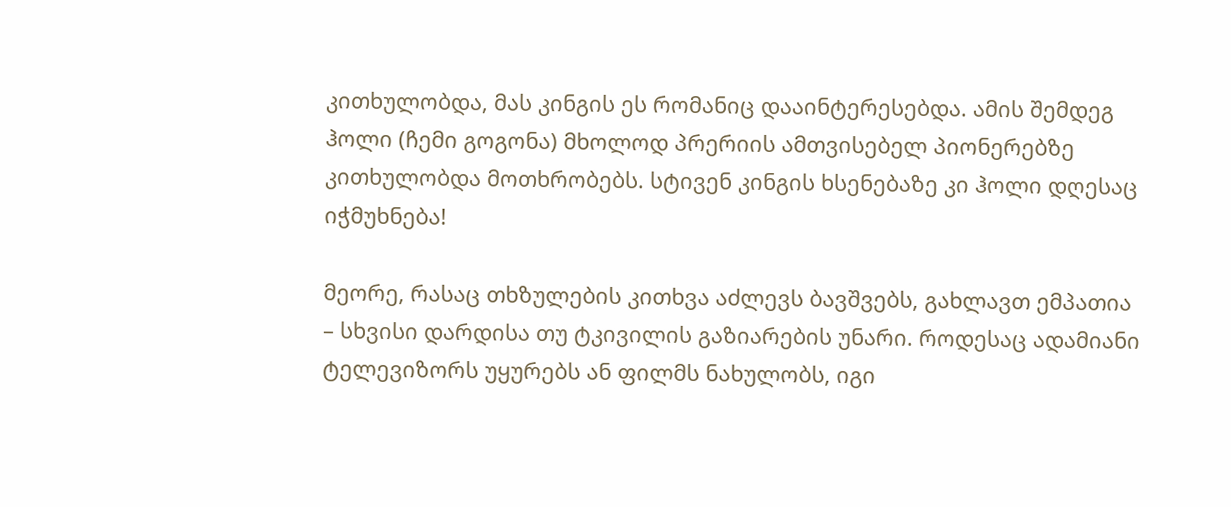კითხულობდა, მას კინგის ეს რომანიც დააინტერესებდა. ამის შემდეგ ჰოლი (ჩემი გოგონა) მხოლოდ პრერიის ამთვისებელ პიონერებზე კითხულობდა მოთხრობებს. სტივენ კინგის ხსენებაზე კი ჰოლი დღესაც იჭმუხნება!

მეორე, რასაც თხზულების კითხვა აძლევს ბავშვებს, გახლავთ ემპათია – სხვისი დარდისა თუ ტკივილის გაზიარების უნარი. როდესაც ადამიანი ტელევიზორს უყურებს ან ფილმს ნახულობს, იგი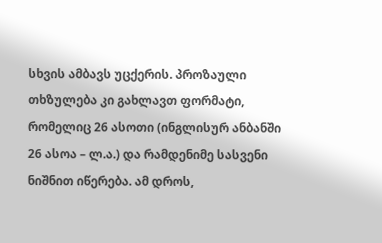სხვის ამბავს უცქერის. პროზაული თხზულება კი გახლავთ ფორმატი, რომელიც 26 ასოთი (ინგლისურ ანბანში 26 ასოა – ლ.ა.) და რამდენიმე სასვენი ნიშნით იწერება. ამ დროს,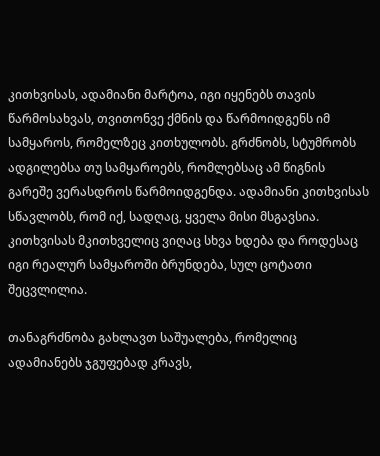კითხვისას, ადამიანი მარტოა, იგი იყენებს თავის წარმოსახვას, თვითონვე ქმნის და წარმოიდგენს იმ სამყაროს, რომელზეც კითხულობს. გრძნობს, სტუმრობს ადგილებსა თუ სამყაროებს, რომლებსაც ამ წიგნის გარეშე ვერასდროს წარმოიდგენდა. ადამიანი კითხვისას სწავლობს, რომ იქ, სადღაც, ყველა მისი მსგავსია. კითხვისას მკითხველიც ვიღაც სხვა ხდება და როდესაც იგი რეალურ სამყაროში ბრუნდება, სულ ცოტათი შეცვლილია.

თანაგრძნობა გახლავთ საშუალება, რომელიც ადამიანებს ჯგუფებად კრავს,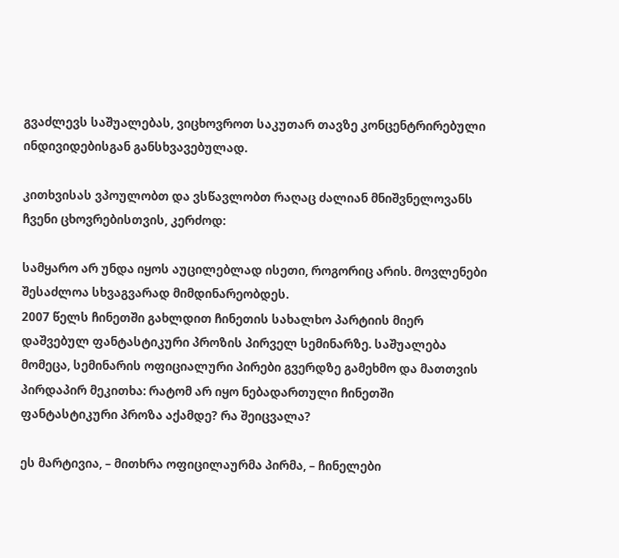გვაძლევს საშუალებას, ვიცხოვროთ საკუთარ თავზე კონცენტრირებული ინდივიდებისგან განსხვავებულად.

კითხვისას ვპოულობთ და ვსწავლობთ რაღაც ძალიან მნიშვნელოვანს ჩვენი ცხოვრებისთვის, კერძოდ:

სამყარო არ უნდა იყოს აუცილებლად ისეთი, როგორიც არის. მოვლენები შესაძლოა სხვაგვარად მიმდინარეობდეს.
2007 წელს ჩინეთში გახლდით ჩინეთის სახალხო პარტიის მიერ დაშვებულ ფანტასტიკური პროზის პირველ სემინარზე. საშუალება მომეცა, სემინარის ოფიციალური პირები გვერდზე გამეხმო და მათთვის პირდაპირ მეკითხა: რატომ არ იყო ნებადართული ჩინეთში ფანტასტიკური პროზა აქამდე? რა შეიცვალა?

ეს მარტივია, – მითხრა ოფიცილაურმა პირმა, – ჩინელები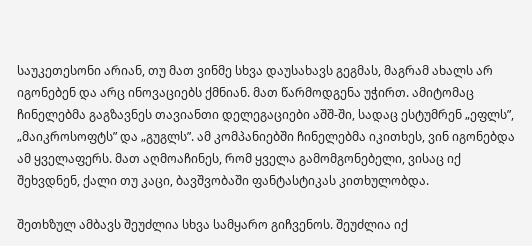საუკეთესონი არიან, თუ მათ ვინმე სხვა დაუსახავს გეგმას, მაგრამ ახალს არ იგონებენ და არც ინოვაციებს ქმნიან. მათ წარმოდგენა უჭირთ. ამიტომაც ჩინელებმა გაგზავნეს თავიანთი დელეგაციები აშშ-ში, სადაც ესტუმრენ „ეფლს”, „მაიკროსოფტს” და „გუგლს”. ამ კომპანიებში ჩინელებმა იკითხეს, ვინ იგონებდა ამ ყველაფერს. მათ აღმოაჩინეს, რომ ყველა გამომგონებელი, ვისაც იქ შეხვდნენ, ქალი თუ კაცი, ბავშვობაში ფანტასტიკას კითხულობდა.

შეთხზულ ამბავს შეუძლია სხვა სამყარო გიჩვენოს. შეუძლია იქ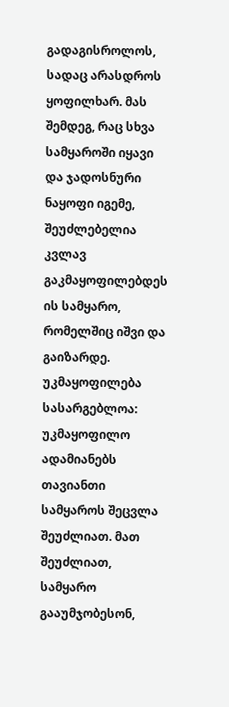გადაგისროლოს, სადაც არასდროს ყოფილხარ. მას შემდეგ, რაც სხვა სამყაროში იყავი და ჯადოსნური ნაყოფი იგემე, შეუძლებელია კვლავ გაკმაყოფილებდეს ის სამყარო, რომელშიც იშვი და გაიზარდე. უკმაყოფილება სასარგებლოა: უკმაყოფილო ადამიანებს თავიანთი სამყაროს შეცვლა შეუძლიათ. მათ შეუძლიათ, სამყარო გააუმჯობესონ,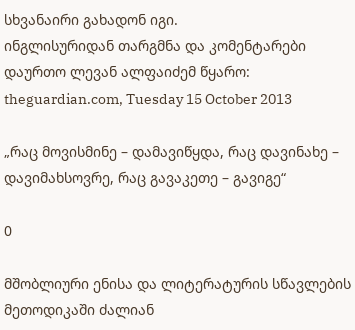სხვანაირი გახადონ იგი.
ინგლისურიდან თარგმნა და კომენტარები დაურთო ლევან ალფაიძემ წყარო: theguardian.com, Tuesday 15 October 2013

„რაც მოვისმინე – დამავიწყდა, რაც დავინახე – დავიმახსოვრე, რაც გავაკეთე – გავიგე“

0

მშობლიური ენისა და ლიტერატურის სწავლების მეთოდიკაში ძალიან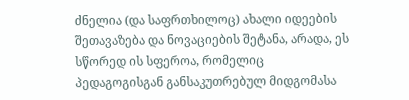ძნელია (და საფრთხილოც) ახალი იდეების შეთავაზება და ნოვაციების შეტანა, არადა, ეს სწორედ ის სფეროა, რომელიც პედაგოგისგან განსაკუთრებულ მიდგომასა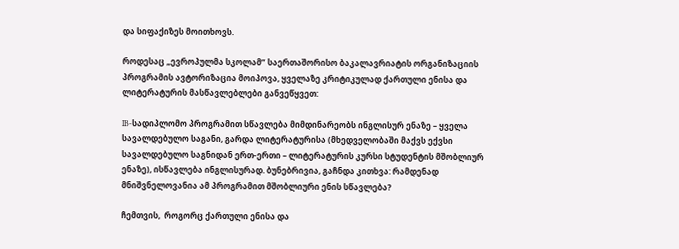და სიფაქიზეს მოითხოვს.

როდესაც „ევროპულმა სკოლამ” საერთაშორისო ბაკალავრიატის ორგანიზაციის პროგრამის ავტორიზაცია მოიპოვა, ყველაზე კრიტიკულად ქართული ენისა და ლიტერატურის მასწავლებლები განვეწყვეთ:

IB-სადიპლომო პროგრამით სწავლება მიმდინარეობს ინგლისურ ენაზე – ყველა სავალდებულო საგანი, გარდა ლიტერატურისა (მხედველობაში მაქვს ექვსი სავალდებულო საგნიდან ერთ-ერთი – ლიტერატურის კურსი სტუდენტის მშობლიურ ენაზე), ისწავლება ინგლისურად. ბუნებრივია, გაჩნდა კითხვა: რამდენად მნიშვნელოვანია ამ პროგრამით მშობლიური ენის სწავლება?

ჩემთვის,  როგორც ქართული ენისა და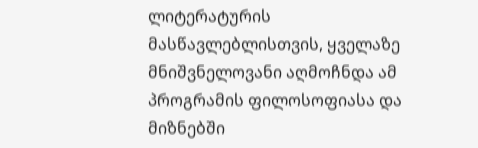ლიტერატურის მასწავლებლისთვის, ყველაზე მნიშვნელოვანი აღმოჩნდა ამ პროგრამის ფილოსოფიასა და მიზნებში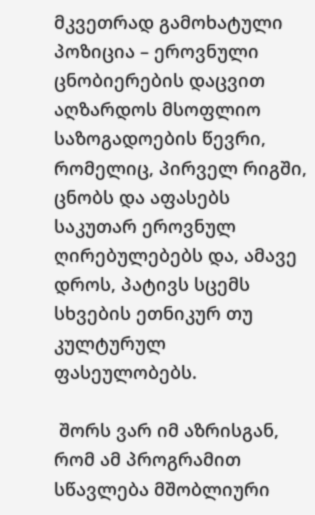მკვეთრად გამოხატული პოზიცია – ეროვნული ცნობიერების დაცვით აღზარდოს მსოფლიო საზოგადოების წევრი, რომელიც, პირველ რიგში, ცნობს და აფასებს საკუთარ ეროვნულ ღირებულებებს და, ამავე დროს, პატივს სცემს სხვების ეთნიკურ თუ კულტურულ ფასეულობებს.

 შორს ვარ იმ აზრისგან, რომ ამ პროგრამით სწავლება მშობლიური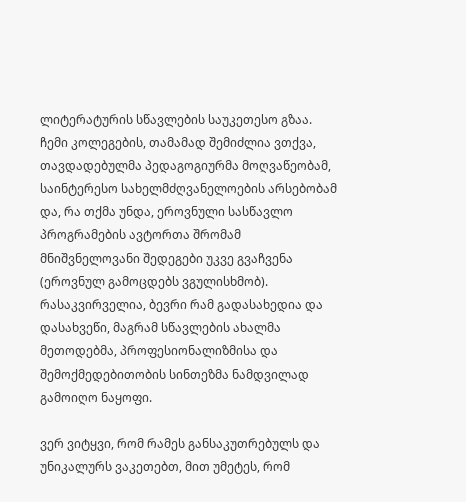ლიტერატურის სწავლების საუკეთესო გზაა. ჩემი კოლეგების, თამამად შემიძლია ვთქვა, თავდადებულმა პედაგოგიურმა მოღვაწეობამ, საინტერესო სახელმძღვანელოების არსებობამ და, რა თქმა უნდა, ეროვნული სასწავლო პროგრამების ავტორთა შრომამ მნიშვნელოვანი შედეგები უკვე გვაჩვენა (ეროვნულ გამოცდებს ვგულისხმობ). რასაკვირველია, ბევრი რამ გადასახედია და დასახვეწი, მაგრამ სწავლების ახალმა მეთოდებმა, პროფესიონალიზმისა და შემოქმედებითობის სინთეზმა ნამდვილად გამოიღო ნაყოფი.

ვერ ვიტყვი, რომ რამეს განსაკუთრებულს და უნიკალურს ვაკეთებთ, მით უმეტეს, რომ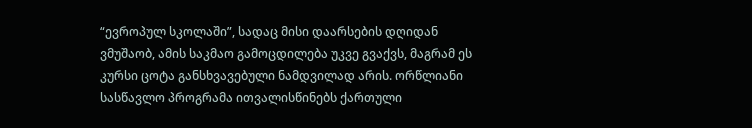“ევროპულ სკოლაში”, სადაც მისი დაარსების დღიდან ვმუშაობ, ამის საკმაო გამოცდილება უკვე გვაქვს, მაგრამ ეს კურსი ცოტა განსხვავებული ნამდვილად არის. ორწლიანი სასწავლო პროგრამა ითვალისწინებს ქართული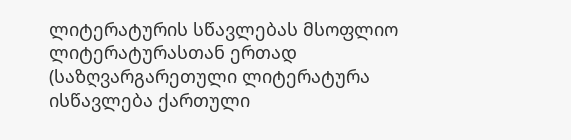ლიტერატურის სწავლებას მსოფლიო ლიტერატურასთან ერთად (საზღვარგარეთული ლიტერატურა ისწავლება ქართული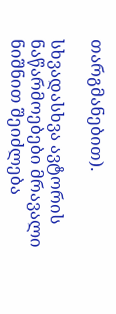თარგმანებით).

სხვადასხვა ავტორის ნაწარმოებები მრავალი ნიშნით შეიძლება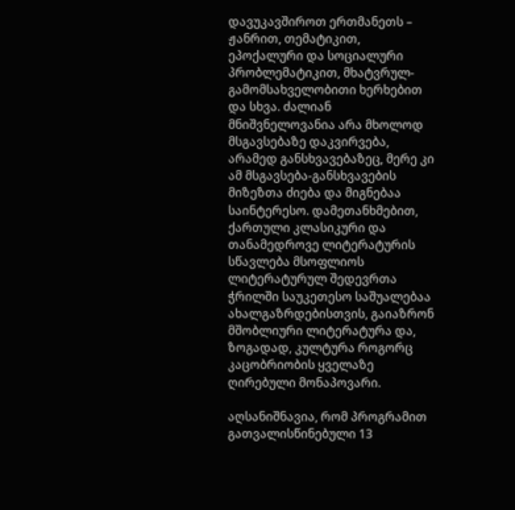დავუკავშიროთ ერთმანეთს – ჟანრით, თემატიკით, ეპოქალური და სოციალური პრობლემატიკით, მხატვრულ-გამომსახველობითი ხერხებით და სხვა. ძალიან მნიშვნელოვანია არა მხოლოდ მსგავსებაზე დაკვირვება, არამედ განსხვავებაზეც, მერე კი ამ მსგავსება-განსხვავების მიზეზთა ძიება და მიგნებაა საინტერესო. დამეთანხმებით, ქართული კლასიკური და თანამედროვე ლიტერატურის სწავლება მსოფლიოს ლიტერატურულ შედევრთა ჭრილში საუკეთესო საშუალებაა ახალგაზრდებისთვის, გაიაზრონ მშობლიური ლიტერატურა და, ზოგადად, კულტურა როგორც კაცობრიობის ყველაზე ღირებული მონაპოვარი.

აღსანიშნავია, რომ პროგრამით გათვალისწინებული 13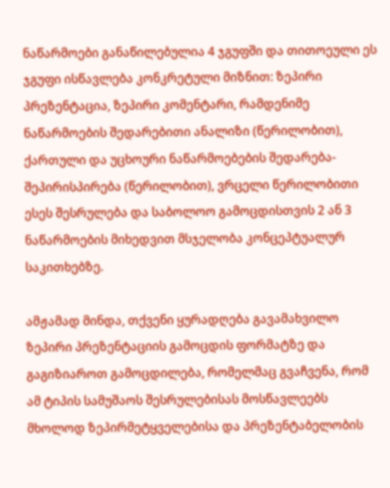ნაწარმოები განაწილებულია 4 ჯგუფში და თითოეული ეს ჯგუფი ისწავლება კონკრეტული მიზნით: ზეპირი პრეზენტაცია, ზეპირი კომენტარი, რამდენიმე ნაწარმოების შედარებითი ანალიზი (წერილობით), ქართული და უცხოური ნაწარმოებების შედარება- შეპირისპირება (წერილობით), ვრცელი წერილობითი ესეს შესრულება და საბოლოო გამოცდისთვის 2 ან 3 ნაწარმოების მიხედვით მსჯელობა კონცეპტუალურ საკითხებზე.

ამჟამად მინდა, თქვენი ყურადღება გავამახვილო ზეპირი პრეზენტაციის გამოცდის ფორმატზე და გაგიზიაროთ გამოცდილება, რომელმაც გვაჩვენა, რომ ამ ტიპის სამუშაოს შესრულებისას მოსწავლეებს მხოლოდ ზეპირმეტყველებისა და პრეზენტაბელობის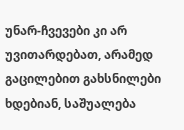უნარ-ჩვევები კი არ უვითარდებათ, არამედ გაცილებით გახსნილები ხდებიან, საშუალება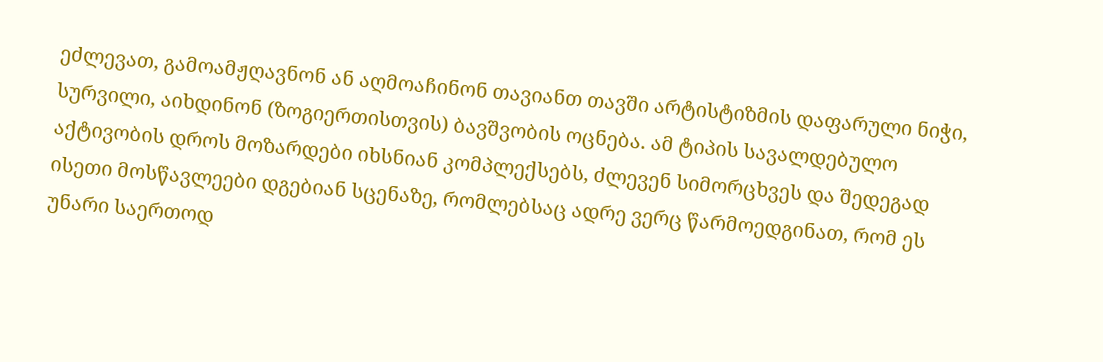ეძლევათ, გამოამჟღავნონ ან აღმოაჩინონ თავიანთ თავში არტისტიზმის დაფარული ნიჭი, სურვილი, აიხდინონ (ზოგიერთისთვის) ბავშვობის ოცნება. ამ ტიპის სავალდებულო აქტივობის დროს მოზარდები იხსნიან კომპლექსებს, ძლევენ სიმორცხვეს და შედეგად ისეთი მოსწავლეები დგებიან სცენაზე, რომლებსაც ადრე ვერც წარმოედგინათ, რომ ეს უნარი საერთოდ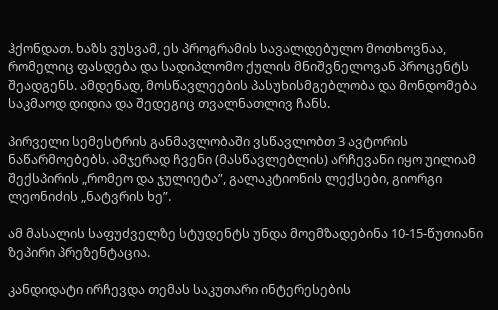ჰქონდათ. ხაზს ვუსვამ, ეს პროგრამის სავალდებულო მოთხოვნაა, რომელიც ფასდება და სადიპლომო ქულის მნიშვნელოვან პროცენტს შეადგენს. ამდენად, მოსწავლეების პასუხისმგებლობა და მონდომება საკმაოდ დიდია და შედეგიც თვალნათლივ ჩანს.

პირველი სემესტრის განმავლობაში ვსწავლობთ 3 ავტორის ნაწარმოებებს. ამჯერად ჩვენი (მასწავლებლის) არჩევანი იყო უილიამ შექსპირის „რომეო და ჯულიეტა”, გალაკტიონის ლექსები, გიორგი ლეონიძის „ნატვრის ხე”.

ამ მასალის საფუძველზე სტუდენტს უნდა მოემზადებინა 10-15-წუთიანი ზეპირი პრეზენტაცია.

კანდიდატი ირჩევდა თემას საკუთარი ინტერესების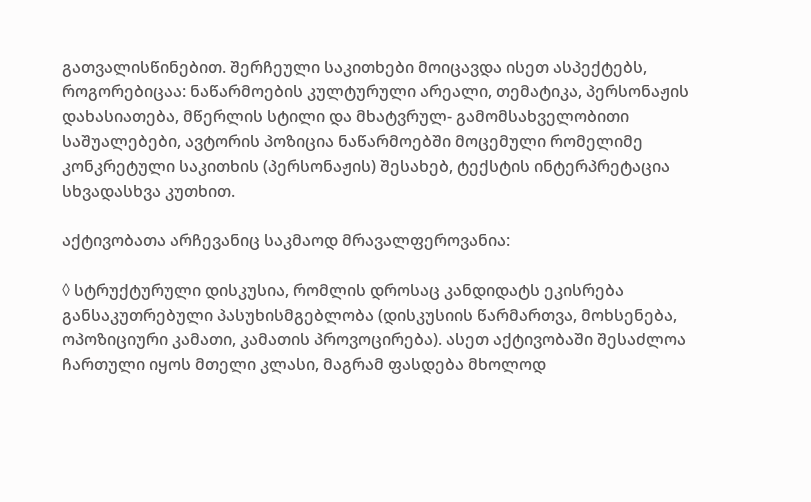გათვალისწინებით. შერჩეული საკითხები მოიცავდა ისეთ ასპექტებს, როგორებიცაა: ნაწარმოების კულტურული არეალი, თემატიკა, პერსონაჟის დახასიათება, მწერლის სტილი და მხატვრულ- გამომსახველობითი საშუალებები, ავტორის პოზიცია ნაწარმოებში მოცემული რომელიმე კონკრეტული საკითხის (პერსონაჟის) შესახებ, ტექსტის ინტერპრეტაცია სხვადასხვა კუთხით.

აქტივობათა არჩევანიც საკმაოდ მრავალფეროვანია:

◊ სტრუქტურული დისკუსია, რომლის დროსაც კანდიდატს ეკისრება განსაკუთრებული პასუხისმგებლობა (დისკუსიის წარმართვა, მოხსენება, ოპოზიციური კამათი, კამათის პროვოცირება). ასეთ აქტივობაში შესაძლოა ჩართული იყოს მთელი კლასი, მაგრამ ფასდება მხოლოდ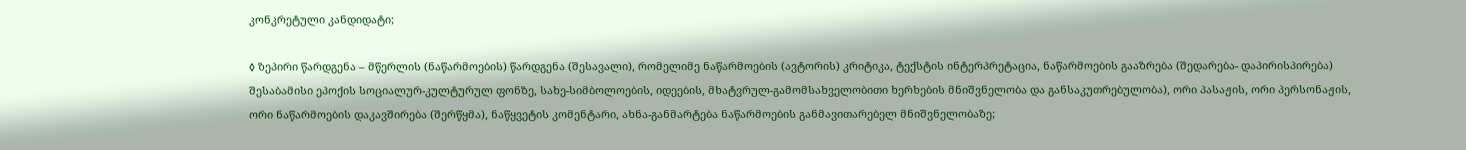კონკრეტული კანდიდატი;

◊ ზეპირი წარდგენა – მწერლის (ნაწარმოების) წარდგენა (შესავალი), რომელიმე ნაწარმოების (ავტორის) კრიტიკა, ტექსტის ინტერპრეტაცია, ნაწარმოების გააზრება (შედარება- დაპირისპირება) შესაბამისი ეპოქის სოციალურ-კულტურულ ფონზე, სახე-სიმბოლოების, იდეების, მხატვრულ-გამომსახველობითი ხერხების მნიშვნელობა და განსაკუთრებულობა), ორი პასაჟის, ორი პერსონაჟის, ორი ნაწარმოების დაკავშირება (შერწყმა), ნაწყვეტის კომენტარი, ახნა-განმარტება ნაწარმოების განმავითარებელ მნიშვნელობაზე;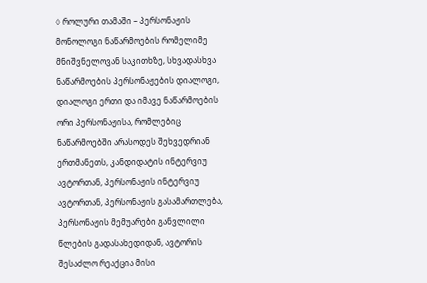◊ როლური თამაში – პერსონაჟის მონოლოგი ნაწარმოების რომელიმე მნიშვნელოვან საკითხზე, სხვადასხვა ნაწარმოების პერსონაჟების დიალოგი, დიალოგი ერთი და იმავე ნაწარმოების ორი პერსონაჟისა, რომლებიც ნაწარმოებში არასოდეს შეხვედრიან ერთმანეთს, კანდიდატის ინტერვიუ ავტორთან, პერსონაჟის ინტერვიუ ავტორთან, პერსონაჟის გასამართლება, პერსონაჟის მემუარები განვლილი წლების გადასახედიდან, ავტორის შესაძლო რეაქცია მისი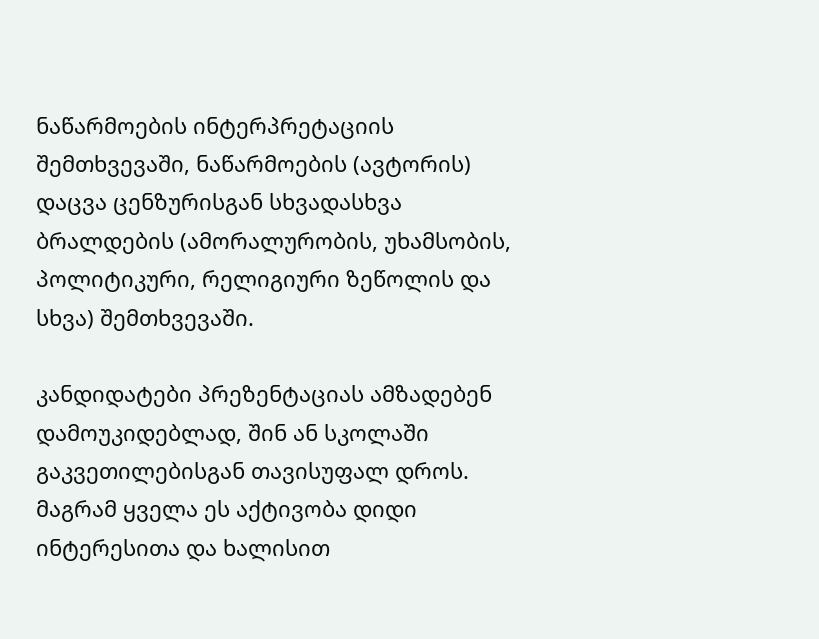ნაწარმოების ინტერპრეტაციის შემთხვევაში, ნაწარმოების (ავტორის) დაცვა ცენზურისგან სხვადასხვა ბრალდების (ამორალურობის, უხამსობის, პოლიტიკური, რელიგიური ზეწოლის და სხვა) შემთხვევაში.

კანდიდატები პრეზენტაციას ამზადებენ დამოუკიდებლად, შინ ან სკოლაში გაკვეთილებისგან თავისუფალ დროს. მაგრამ ყველა ეს აქტივობა დიდი ინტერესითა და ხალისით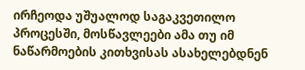ირჩეოდა უშუალოდ საგაკვეთილო პროცესში, მოსწავლეები ამა თუ იმ ნაწარმოების კითხვისას ასახელებდნენ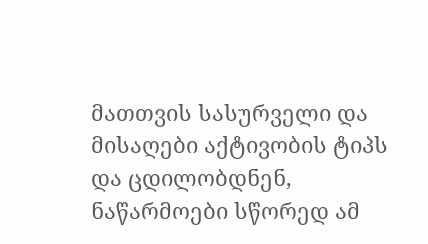მათთვის სასურველი და მისაღები აქტივობის ტიპს და ცდილობდნენ, ნაწარმოები სწორედ ამ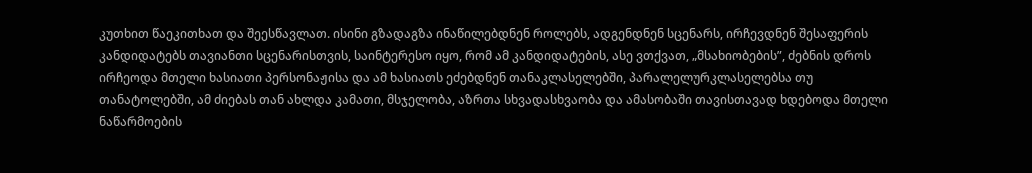კუთხით წაეკითხათ და შეესწავლათ. ისინი გზადაგზა ინაწილებდნენ როლებს, ადგენდნენ სცენარს, ირჩევდნენ შესაფერის კანდიდატებს თავიანთი სცენარისთვის, საინტერესო იყო, რომ ამ კანდიდატების, ასე ვთქვათ, „მსახიობების”, ძებნის დროს ირჩეოდა მთელი ხასიათი პერსონაჟისა და ამ ხასიათს ეძებდნენ თანაკლასელებში, პარალელურკლასელებსა თუ თანატოლებში, ამ ძიებას თან ახლდა კამათი, მსჯელობა, აზრთა სხვადასხვაობა და ამასობაში თავისთავად ხდებოდა მთელი ნაწარმოების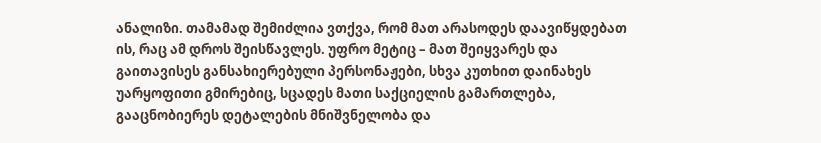ანალიზი. თამამად შემიძლია ვთქვა, რომ მათ არასოდეს დაავიწყდებათ ის, რაც ამ დროს შეისწავლეს. უფრო მეტიც – მათ შეიყვარეს და გაითავისეს განსახიერებული პერსონაჟები, სხვა კუთხით დაინახეს უარყოფითი გმირებიც, სცადეს მათი საქციელის გამართლება, გააცნობიერეს დეტალების მნიშვნელობა და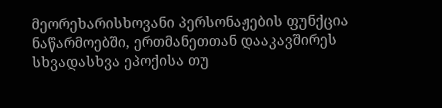მეორეხარისხოვანი პერსონაჟების ფუნქცია ნაწარმოებში, ერთმანეთთან დააკავშირეს სხვადასხვა ეპოქისა თუ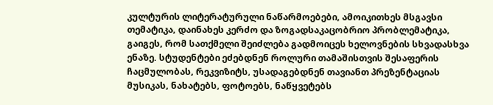კულტურის ლიტერატურული ნაწარმოებები, ამოიკითხეს მსგავსი თემატიკა, დაინახეს კერძო და ზოგადსაკაცობრიო პრობლემატიკა, გაიგეს, რომ სათქმელი შეიძლება გადმოიცეს ხელოვნების სხვადასხვა ენაზე. სტუდენტები ეძებდნენ როლური თამაშისთვის შესაფერის ჩაცმულობას, რეკვიზიტს, უსადაგებდნენ თავიანთ პრეზენტაციას მუსიკას, ნახატებს, ფოტოებს, ნაწყვეტებს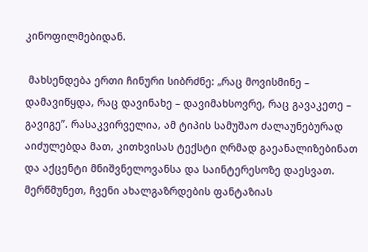კინოფილმებიდან.

 მახსენდება ერთი ჩინური სიბრძნე: „რაც მოვისმინე – დამავიწყდა, რაც დავინახე – დავიმახსოვრე, რაც გავაკეთე – გავიგე”. რასაკვირველია, ამ ტიპის სამუშაო ძალაუნებურად აიძულებდა მათ, კითხვისას ტექსტი ღრმად გაეანალიზებინათ და აქცენტი მნიშვნელოვანსა და საინტერესოზე დაესვათ. მერწმუნეთ, ჩვენი ახალგაზრდების ფანტაზიას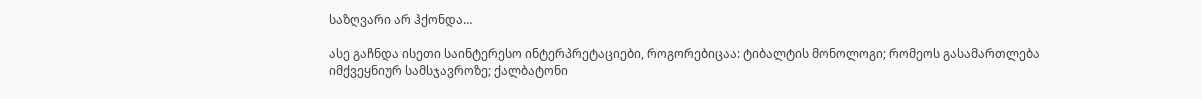საზღვარი არ ჰქონდა…

ასე გაჩნდა ისეთი საინტერესო ინტერპრეტაციები, როგორებიცაა: ტიბალტის მონოლოგი; რომეოს გასამართლება იმქვეყნიურ სამსჯავროზე; ქალბატონი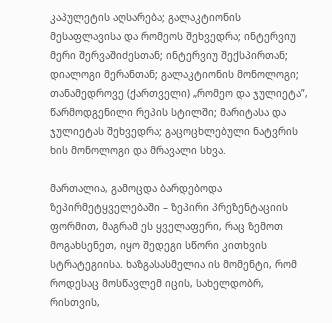კაპულეტის აღსარება; გალაკტიონის მესაფლავისა და რომეოს შეხვედრა; ინტერვიუ მერი შერვაშიძესთან; ინტერვიუ შექსპირთან; დიალოგი მერანთან; გალაკტიონის მონოლოგი; თანამედროვე (ქართველი) „რომეო და ჯულიეტა”, წარმოდგენილი რეპის სტილში; მარიტასა და ჯულიეტას შეხვედრა; გაცოცხლებული ნატვრის ხის მონოლოგი და მრავალი სხვა.

მართალია, გამოცდა ბარდებოდა ზეპირმეტყველებაში – ზეპირი პრეზენტაციის ფორმით, მაგრამ ეს ყველაფერი, რაც ზემოთ მოგახსენეთ, იყო შედეგი სწორი კითხვის სტრატეგიისა. ხაზგასასმელია ის მომენტი, რომ როდესაც მოსწავლემ იცის, სახელდობრ, რისთვის,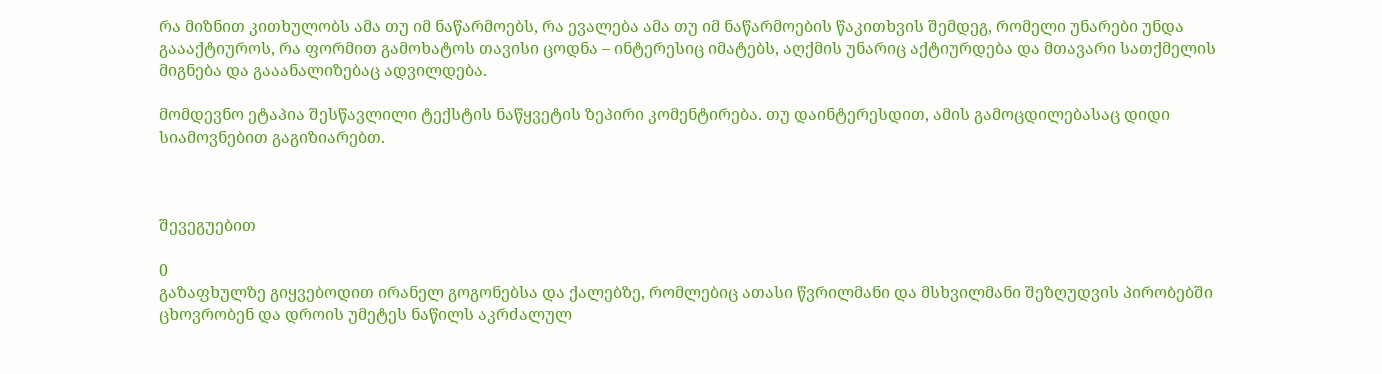რა მიზნით კითხულობს ამა თუ იმ ნაწარმოებს, რა ევალება ამა თუ იმ ნაწარმოების წაკითხვის შემდეგ, რომელი უნარები უნდა გაააქტიუროს, რა ფორმით გამოხატოს თავისი ცოდნა – ინტერესიც იმატებს, აღქმის უნარიც აქტიურდება და მთავარი სათქმელის მიგნება და გააანალიზებაც ადვილდება.

მომდევნო ეტაპია შესწავლილი ტექსტის ნაწყვეტის ზეპირი კომენტირება. თუ დაინტერესდით, ამის გამოცდილებასაც დიდი სიამოვნებით გაგიზიარებთ.



შევეგუებით

0
გაზაფხულზე გიყვებოდით ირანელ გოგონებსა და ქალებზე, რომლებიც ათასი წვრილმანი და მსხვილმანი შეზღუდვის პირობებში ცხოვრობენ და დროის უმეტეს ნაწილს აკრძალულ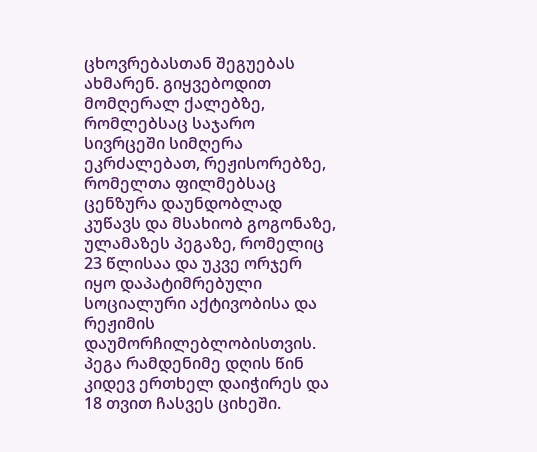ცხოვრებასთან შეგუებას ახმარენ. გიყვებოდით მომღერალ ქალებზე, რომლებსაც საჯარო სივრცეში სიმღერა ეკრძალებათ, რეჟისორებზე, რომელთა ფილმებსაც ცენზურა დაუნდობლად კუწავს და მსახიობ გოგონაზე, ულამაზეს პეგაზე, რომელიც 23 წლისაა და უკვე ორჯერ იყო დაპატიმრებული სოციალური აქტივობისა და რეჟიმის დაუმორჩილებლობისთვის. პეგა რამდენიმე დღის წინ კიდევ ერთხელ დაიჭირეს და 18 თვით ჩასვეს ციხეში.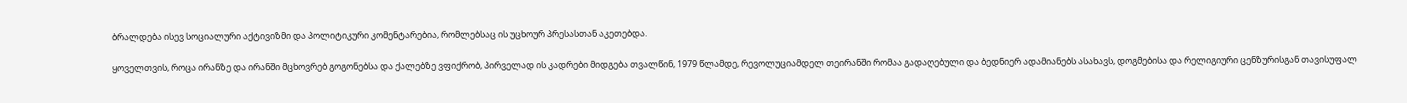ბრალდება ისევ სოციალური აქტივიზმი და პოლიტიკური კომენტარებია, რომლებსაც ის უცხოურ პრესასთან აკეთებდა.

ყოველთვის, როცა ირანზე და ირანში მცხოვრებ გოგონებსა და ქალებზე ვფიქრობ, პირველად ის კადრები მიდგება თვალწინ, 1979 წლამდე, რევოლუციამდელ თეირანში რომაა გადაღებული და ბედნიერ ადამიანებს ასახავს, დოგმებისა და რელიგიური ცენზურისგან თავისუფალ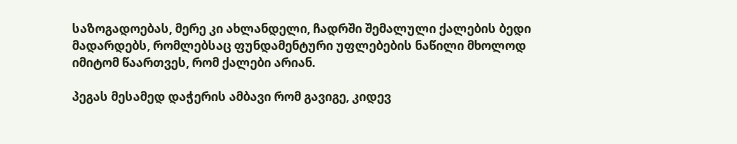საზოგადოებას, მერე კი ახლანდელი, ჩადრში შემალული ქალების ბედი მადარდებს, რომლებსაც ფუნდამენტური უფლებების ნაწილი მხოლოდ იმიტომ წაართვეს, რომ ქალები არიან.

პეგას მესამედ დაჭერის ამბავი რომ გავიგე, კიდევ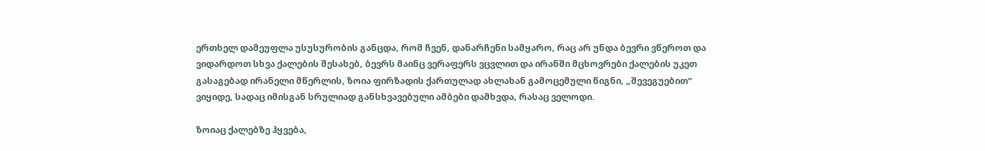ერთხელ დამეუფლა უსუსურობის განცდა, რომ ჩვენ, დანარჩენი სამყარო, რაც არ უნდა ბევრი ვწეროთ და ვიდარდოთ სხვა ქალების შესახებ, ბევრს მაინც ვერაფერს ვცვლით და ირანში მცხოვრები ქალების უკეთ გასაგებად ირანელი მწერლის, ზოია ფირზადის ქართულად ახლახან გამოცემული წიგნი, „შევეგუებით” ვიყიდე, სადაც იმისგან სრულიად განსხვავებული ამბები დამხვდა, რასაც ველოდი.

ზოიაც ქალებზე ჰყვება,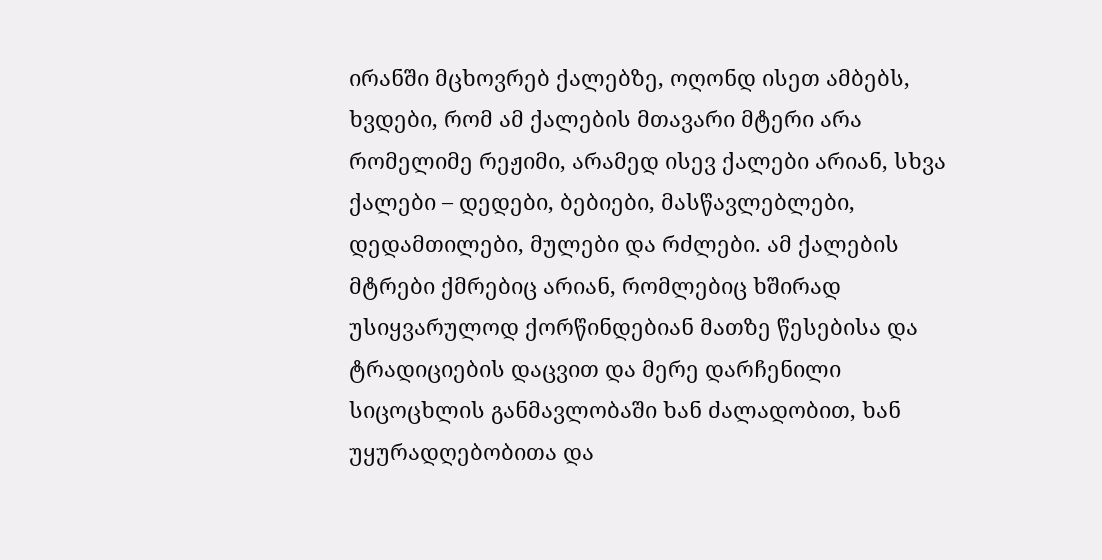ირანში მცხოვრებ ქალებზე, ოღონდ ისეთ ამბებს, ხვდები, რომ ამ ქალების მთავარი მტერი არა რომელიმე რეჟიმი, არამედ ისევ ქალები არიან, სხვა ქალები – დედები, ბებიები, მასწავლებლები, დედამთილები, მულები და რძლები. ამ ქალების მტრები ქმრებიც არიან, რომლებიც ხშირად უსიყვარულოდ ქორწინდებიან მათზე წესებისა და ტრადიციების დაცვით და მერე დარჩენილი სიცოცხლის განმავლობაში ხან ძალადობით, ხან უყურადღებობითა და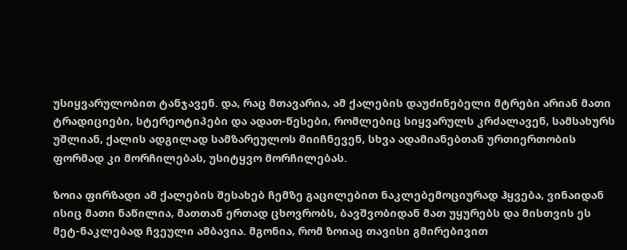უსიყვარულობით ტანჯავენ. და, რაც მთავარია, ამ ქალების დაუძინებელი მტრები არიან მათი ტრადიციები, სტერეოტიპები და ადათ-წესები, რომლებიც სიყვარულს კრძალავენ, სამსახურს უშლიან, ქალის ადგილად სამზარეულოს მიიჩნევენ, სხვა ადამიანებთან ურთიერთობის ფორმად კი მორჩილებას, უსიტყვო მორჩილებას.

ზოია ფირზადი ამ ქალების შესახებ ჩემზე გაცილებით ნაკლებემოციურად ჰყვება, ვინაიდან ისიც მათი ნაწილია, მათთან ერთად ცხოვრობს, ბავშვობიდან მათ უყურებს და მისთვის ეს მეტ-ნაკლებად ჩვეული ამბავია. მგონია, რომ ზოიაც თავისი გმირებივით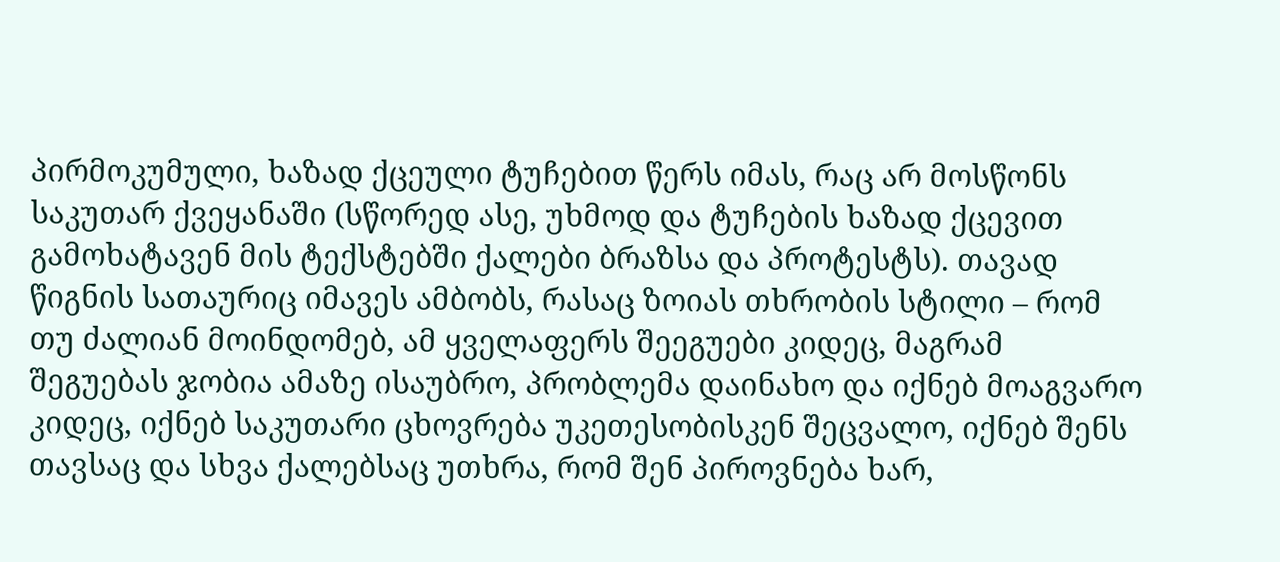პირმოკუმული, ხაზად ქცეული ტუჩებით წერს იმას, რაც არ მოსწონს საკუთარ ქვეყანაში (სწორედ ასე, უხმოდ და ტუჩების ხაზად ქცევით გამოხატავენ მის ტექსტებში ქალები ბრაზსა და პროტესტს). თავად წიგნის სათაურიც იმავეს ამბობს, რასაც ზოიას თხრობის სტილი – რომ თუ ძალიან მოინდომებ, ამ ყველაფერს შეეგუები კიდეც, მაგრამ შეგუებას ჯობია ამაზე ისაუბრო, პრობლემა დაინახო და იქნებ მოაგვარო კიდეც, იქნებ საკუთარი ცხოვრება უკეთესობისკენ შეცვალო, იქნებ შენს თავსაც და სხვა ქალებსაც უთხრა, რომ შენ პიროვნება ხარ,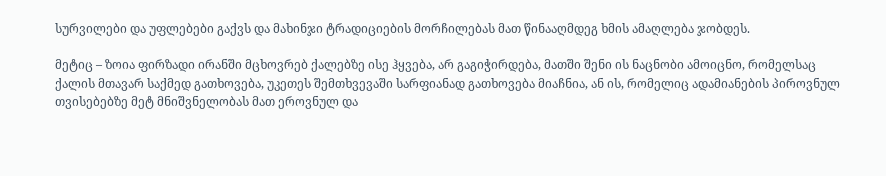სურვილები და უფლებები გაქვს და მახინჯი ტრადიციების მორჩილებას მათ წინააღმდეგ ხმის ამაღლება ჯობდეს.

მეტიც – ზოია ფირზადი ირანში მცხოვრებ ქალებზე ისე ჰყვება, არ გაგიჭირდება, მათში შენი ის ნაცნობი ამოიცნო, რომელსაც ქალის მთავარ საქმედ გათხოვება, უკეთეს შემთხვევაში სარფიანად გათხოვება მიაჩნია, ან ის, რომელიც ადამიანების პიროვნულ თვისებებზე მეტ მნიშვნელობას მათ ეროვნულ და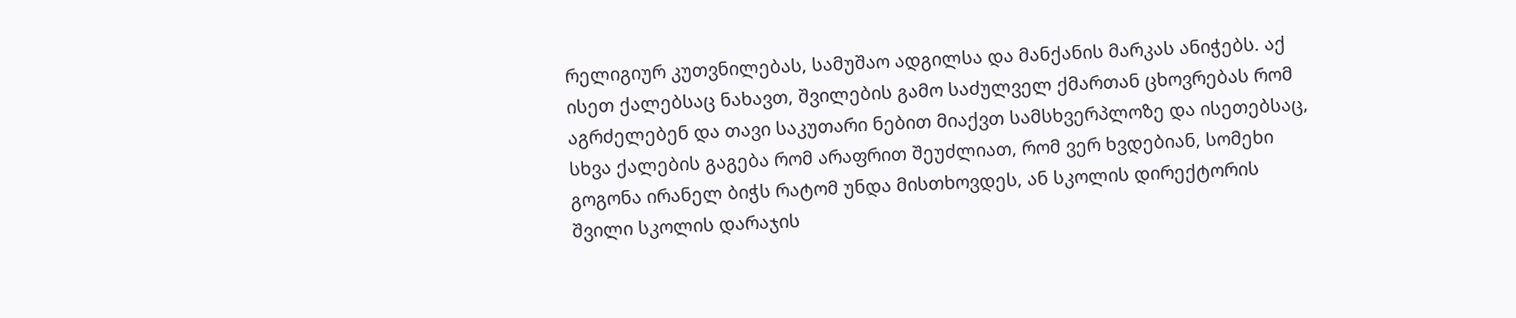რელიგიურ კუთვნილებას, სამუშაო ადგილსა და მანქანის მარკას ანიჭებს. აქ ისეთ ქალებსაც ნახავთ, შვილების გამო საძულველ ქმართან ცხოვრებას რომ აგრძელებენ და თავი საკუთარი ნებით მიაქვთ სამსხვერპლოზე და ისეთებსაც, სხვა ქალების გაგება რომ არაფრით შეუძლიათ, რომ ვერ ხვდებიან, სომეხი გოგონა ირანელ ბიჭს რატომ უნდა მისთხოვდეს, ან სკოლის დირექტორის შვილი სკოლის დარაჯის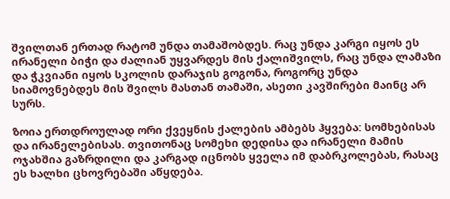შვილთან ერთად რატომ უნდა თამაშობდეს. რაც უნდა კარგი იყოს ეს ირანელი ბიჭი და ძალიან უყვარდეს მის ქალიშვილს, რაც უნდა ლამაზი და ჭკვიანი იყოს სკოლის დარაჯის გოგონა, როგორც უნდა სიამოვნებდეს მის შვილს მასთან თამაში, ასეთი კავშირები მაინც არ სურს.

ზოია ერთდროულად ორი ქვეყნის ქალების ამბებს ჰყვება: სომხებისას და ირანელებისას. თვითონაც სომეხი დედისა და ირანელი მამის ოჯახშია გაზრდილი და კარგად იცნობს ყველა იმ დაბრკოლებას, რასაც ეს ხალხი ცხოვრებაში აწყდება.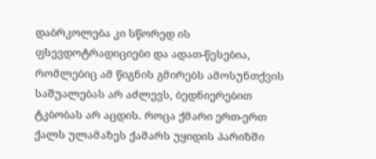დაბრკოლება კი სწორედ ის ფსევდოტრადიციები და ადათ-წესებია, რომლებიც ამ წიგნის გმირებს ამოსუნთქვის საშუალებას არ აძლევს, ბედნიერებით ტკბობას არ აცდის. როცა ქმარი ერთ-ერთ ქალს ულამაზეს ქამარს უყიდის პარიზში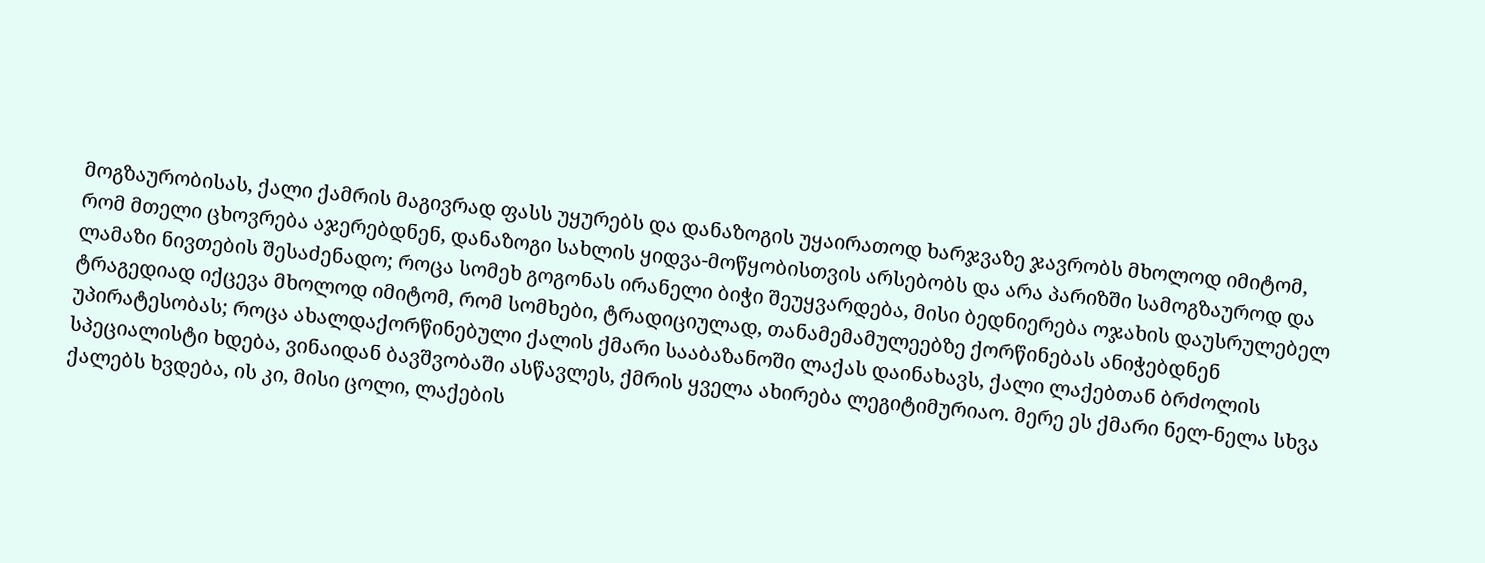მოგზაურობისას, ქალი ქამრის მაგივრად ფასს უყურებს და დანაზოგის უყაირათოდ ხარჯვაზე ჯავრობს მხოლოდ იმიტომ, რომ მთელი ცხოვრება აჯერებდნენ, დანაზოგი სახლის ყიდვა-მოწყობისთვის არსებობს და არა პარიზში სამოგზაუროდ და ლამაზი ნივთების შესაძენადო; როცა სომეხ გოგონას ირანელი ბიჭი შეუყვარდება, მისი ბედნიერება ოჯახის დაუსრულებელ ტრაგედიად იქცევა მხოლოდ იმიტომ, რომ სომხები, ტრადიციულად, თანამემამულეებზე ქორწინებას ანიჭებდნენ უპირატესობას; როცა ახალდაქორწინებული ქალის ქმარი სააბაზანოში ლაქას დაინახავს, ქალი ლაქებთან ბრძოლის სპეციალისტი ხდება, ვინაიდან ბავშვობაში ასწავლეს, ქმრის ყველა ახირება ლეგიტიმურიაო. მერე ეს ქმარი ნელ-ნელა სხვა ქალებს ხვდება, ის კი, მისი ცოლი, ლაქების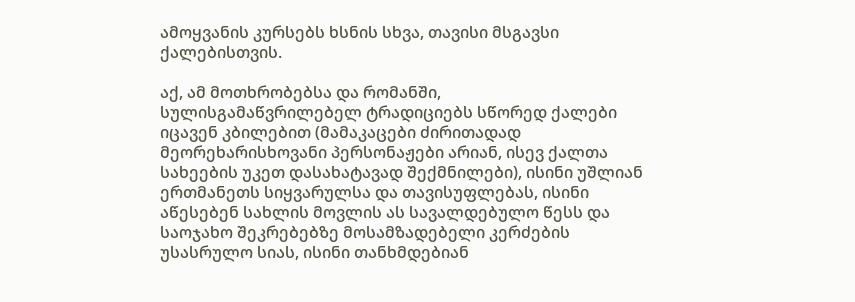ამოყვანის კურსებს ხსნის სხვა, თავისი მსგავსი ქალებისთვის.

აქ, ამ მოთხრობებსა და რომანში, სულისგამაწვრილებელ ტრადიციებს სწორედ ქალები იცავენ კბილებით (მამაკაცები ძირითადად მეორეხარისხოვანი პერსონაჟები არიან, ისევ ქალთა სახეების უკეთ დასახატავად შექმნილები), ისინი უშლიან ერთმანეთს სიყვარულსა და თავისუფლებას, ისინი აწესებენ სახლის მოვლის ას სავალდებულო წესს და საოჯახო შეკრებებზე მოსამზადებელი კერძების უსასრულო სიას, ისინი თანხმდებიან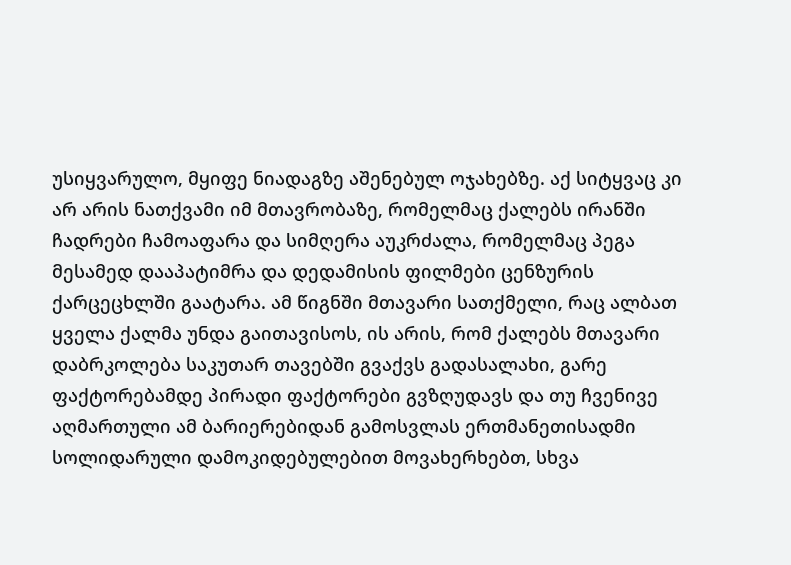უსიყვარულო, მყიფე ნიადაგზე აშენებულ ოჯახებზე. აქ სიტყვაც კი არ არის ნათქვამი იმ მთავრობაზე, რომელმაც ქალებს ირანში ჩადრები ჩამოაფარა და სიმღერა აუკრძალა, რომელმაც პეგა მესამედ დააპატიმრა და დედამისის ფილმები ცენზურის ქარცეცხლში გაატარა. ამ წიგნში მთავარი სათქმელი, რაც ალბათ ყველა ქალმა უნდა გაითავისოს, ის არის, რომ ქალებს მთავარი დაბრკოლება საკუთარ თავებში გვაქვს გადასალახი, გარე ფაქტორებამდე პირადი ფაქტორები გვზღუდავს და თუ ჩვენივე აღმართული ამ ბარიერებიდან გამოსვლას ერთმანეთისადმი სოლიდარული დამოკიდებულებით მოვახერხებთ, სხვა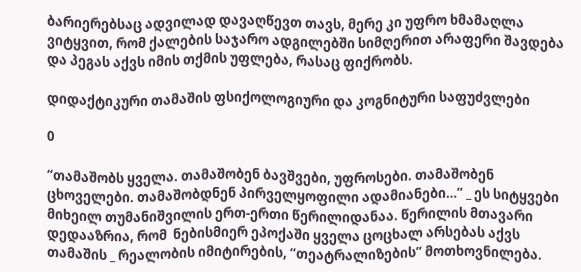ბარიერებსაც ადვილად დავაღწევთ თავს, მერე კი უფრო ხმამაღლა ვიტყვით, რომ ქალების საჯარო ადგილებში სიმღერით არაფერი შავდება და პეგას აქვს იმის თქმის უფლება, რასაც ფიქრობს.

დიდაქტიკური თამაშის ფსიქოლოგიური და კოგნიტური საფუძვლები

0

“თამაშობს ყველა. თამაშობენ ბავშვები, უფროსები. თამაშობენ ცხოველები. თამაშობდნენ პირველყოფილი ადამიანები…” _ ეს სიტყვები მიხეილ თუმანიშვილის ერთ-ერთი წერილიდანაა. წერილის მთავარი დედააზრია, რომ  ნებისმიერ ეპოქაში ყველა ცოცხალ არსებას აქვს თამაშის _ რეალობის იმიტირების, “თეატრალიზების” მოთხოვნილება.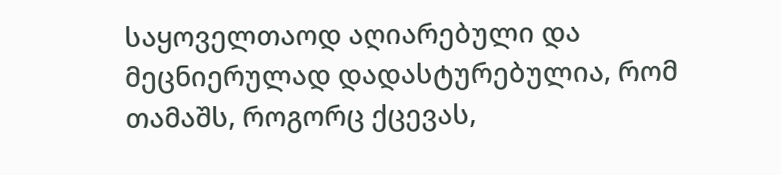საყოველთაოდ აღიარებული და მეცნიერულად დადასტურებულია, რომ თამაშს, როგორც ქცევას,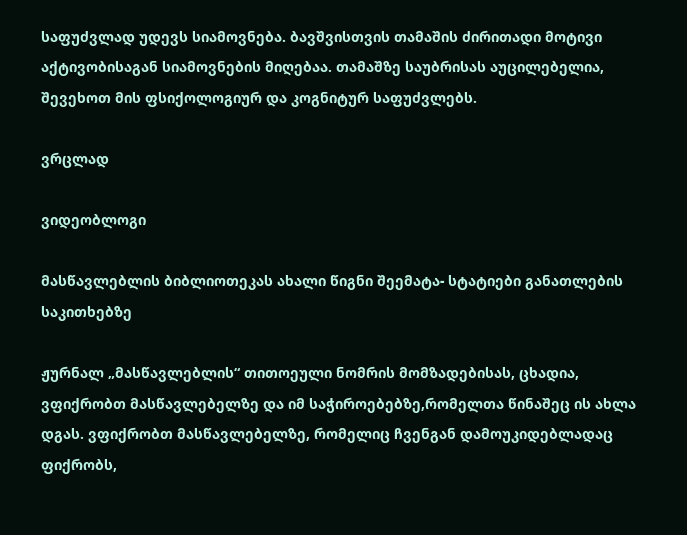საფუძვლად უდევს სიამოვნება. ბავშვისთვის თამაშის ძირითადი მოტივი აქტივობისაგან სიამოვნების მიღებაა. თამაშზე საუბრისას აუცილებელია, შევეხოთ მის ფსიქოლოგიურ და კოგნიტურ საფუძვლებს.

ვრცლად

ვიდეობლოგი

მასწავლებლის ბიბლიოთეკას ახალი წიგნი შეემატა- სტატიები განათლების საკითხებზე

ჟურნალ „მასწავლებლის“ თითოეული ნომრის მომზადებისას, ცხადია, ვფიქრობთ მასწავლებელზე და იმ საჭიროებებზე,რომელთა წინაშეც ის ახლა დგას. ვფიქრობთ მასწავლებელზე, რომელიც ჩვენგან დამოუკიდებლადაც ფიქრობს,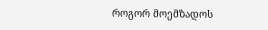როგორ მოემზადოს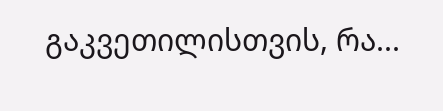გაკვეთილისთვის, რა...